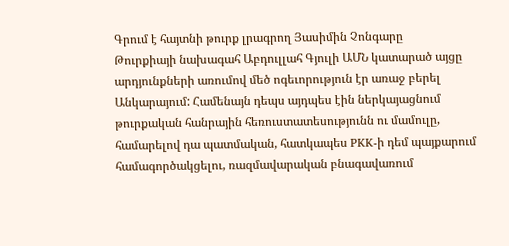Գրում է հայտնի թուրք լրագրող Յասիմին Չոնգարը
Թուրքիայի նախագահ Աբդուլլահ Գյուլի ԱՄՆ կատարած այցը արդյունքների առումով մեծ ոգեւորություն էր առաջ բերել Անկարայում: Համենայն դեպս այդպես էին ներկայացնում թուրքական հանրային հեռուստատեսությունն ու մամուլը, համարելով դա պատմական, հատկապես PKK-ի դեմ պայքարում համագործակցելու, ռազմավարական բնագավառում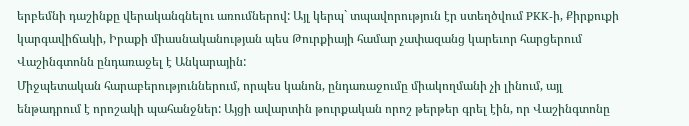երբեմնի դաշինքը վերականգնելու առումներով: Այլ կերպ` տպավորություն էր ստեղծվում PKK-ի, Քիրքուքի կարգավիճակի, Իրաքի միասնականության պես Թուրքիայի համար չափազանց կարեւոր հարցերում Վաշինգտոնն ընդառաջել է Անկարային:
Միջպետական հարաբերություններում, որպես կանոն, ընդառաջումը միակողմանի չի լինում, այլ ենթադրում է որոշակի պահանջներ: Այցի ավարտին թուրքական որոշ թերթեր գրել էին, որ Վաշինգտոնը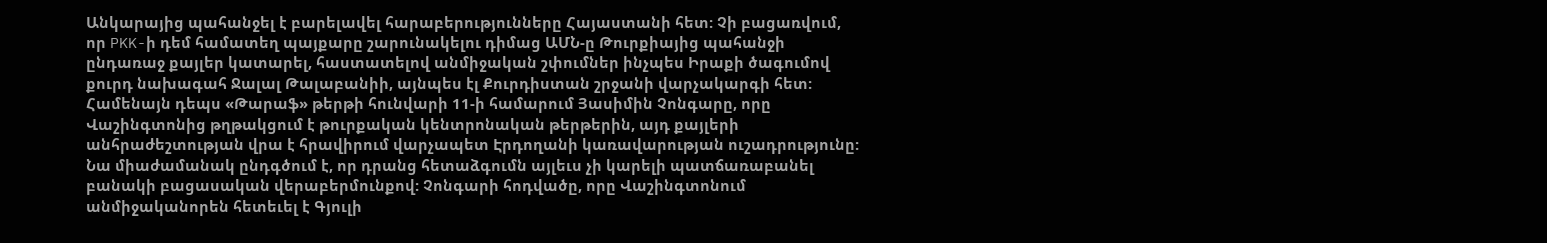Անկարայից պահանջել է բարելավել հարաբերությունները Հայաստանի հետ: Չի բացառվում, որ PKK-ի դեմ համատեղ պայքարը շարունակելու դիմաց ԱՄՆ-ը Թուրքիայից պահանջի ընդառաջ քայլեր կատարել, հաստատելով անմիջական շփումներ ինչպես Իրաքի ծագումով քուրդ նախագահ Ջալալ Թալաբանիի, այնպես էլ Քուրդիստան շրջանի վարչակարգի հետ:
Համենայն դեպս «Թարաֆ» թերթի հունվարի 11-ի համարում Յասիմին Չոնգարը, որը Վաշինգտոնից թղթակցում է թուրքական կենտրոնական թերթերին, այդ քայլերի անհրաժեշտության վրա է հրավիրում վարչապետ Էրդողանի կառավարության ուշադրությունը: Նա միաժամանակ ընդգծում է, որ դրանց հետաձգումն այլեւս չի կարելի պատճառաբանել բանակի բացասական վերաբերմունքով: Չոնգարի հոդվածը, որը Վաշինգտոնում անմիջականորեն հետեւել է Գյուլի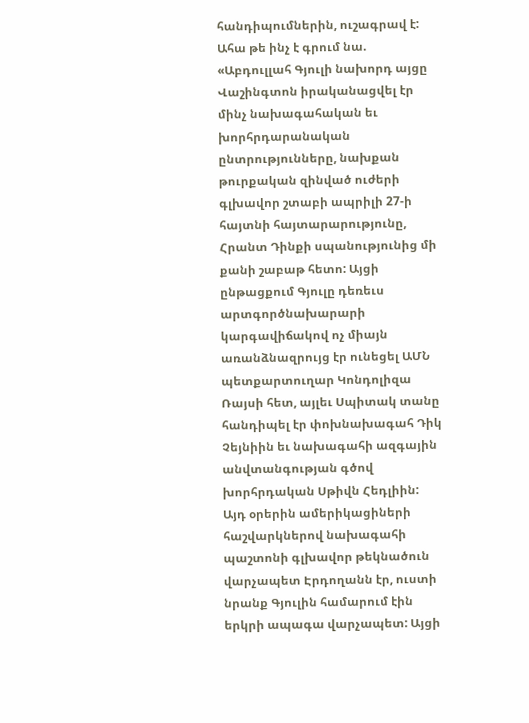հանդիպումներին, ուշագրավ է: Ահա թե ինչ է գրում նա.
«Աբդուլլահ Գյուլի նախորդ այցը Վաշինգտոն իրականացվել էր մինչ նախագահական եւ խորհրդարանական ընտրությունները, նախքան թուրքական զինված ուժերի գլխավոր շտաբի ապրիլի 27-ի հայտնի հայտարարությունը, Հրանտ Դինքի սպանությունից մի քանի շաբաթ հետո: Այցի ընթացքում Գյուլը դեռեւս արտգործնախարարի կարգավիճակով ոչ միայն առանձնազրույց էր ունեցել ԱՄՆ պետքարտուղար Կոնդոլիզա Ռայսի հետ, այլեւ Սպիտակ տանը հանդիպել էր փոխնախագահ Դիկ Չեյնիին եւ նախագահի ազգային անվտանգության գծով խորհրդական Սթիվն Հեդլիին:
Այդ օրերին ամերիկացիների հաշվարկներով նախագահի պաշտոնի գլխավոր թեկնածուն վարչապետ Էրդողանն էր, ուստի նրանք Գյուլին համարում էին երկրի ապագա վարչապետ: Այցի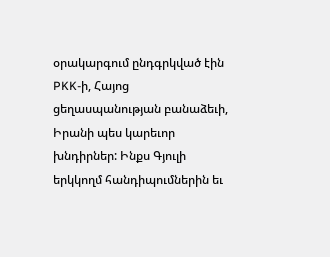օրակարգում ընդգրկված էին PKK-ի, Հայոց ցեղասպանության բանաձեւի, Իրանի պես կարեւոր խնդիրներ: Ինքս Գյուլի երկկողմ հանդիպումներին եւ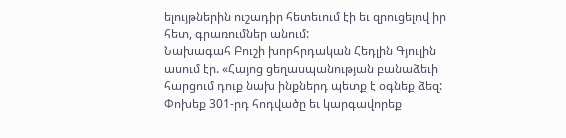ելույթներին ուշադիր հետեւում էի եւ զրուցելով իր հետ, գրառումներ անում:
Նախագահ Բուշի խորհրդական Հեդլին Գյուլին ասում էր. «Հայոց ցեղասպանության բանաձեւի հարցում դուք նախ ինքներդ պետք է օգնեք ձեզ: Փոխեք 301-րդ հոդվածը եւ կարգավորեք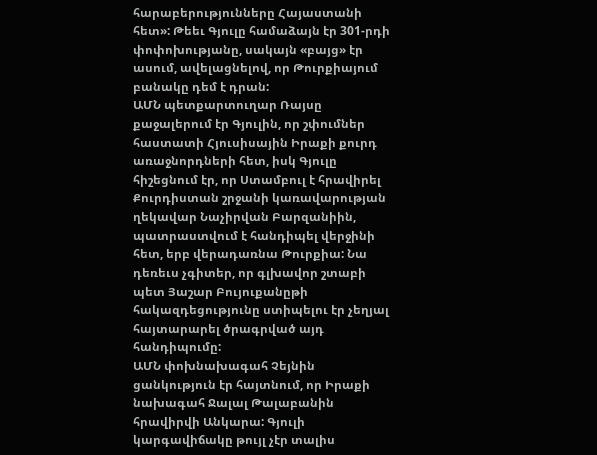հարաբերությունները Հայաստանի հետ»: Թեեւ Գյուլը համաձայն էր 301-րդի փոփոխությանը, սակայն «բայց» էր ասում, ավելացնելով, որ Թուրքիայում բանակը դեմ է դրան:
ԱՄՆ պետքարտուղար Ռայսը քաջալերում էր Գյուլին, որ շփումներ հաստատի Հյուսիսային Իրաքի քուրդ առաջնորդների հետ, իսկ Գյուլը հիշեցնում էր, որ Ստամբուլ է հրավիրել Քուրդիստան շրջանի կառավարության ղեկավար Նաչիրվան Բարզանիին, պատրաստվում է հանդիպել վերջինի հետ, երբ վերադառնա Թուրքիա: Նա դեռեւս չգիտեր, որ գլխավոր շտաբի պետ Յաշար Բույուքանըթի հակազդեցությունը ստիպելու էր չեղյալ հայտարարել ծրագրված այդ հանդիպումը:
ԱՄՆ փոխնախագահ Չեյնին ցանկություն էր հայտնում, որ Իրաքի նախագահ Ջալալ Թալաբանին հրավիրվի Անկարա: Գյուլի կարգավիճակը թույլ չէր տալիս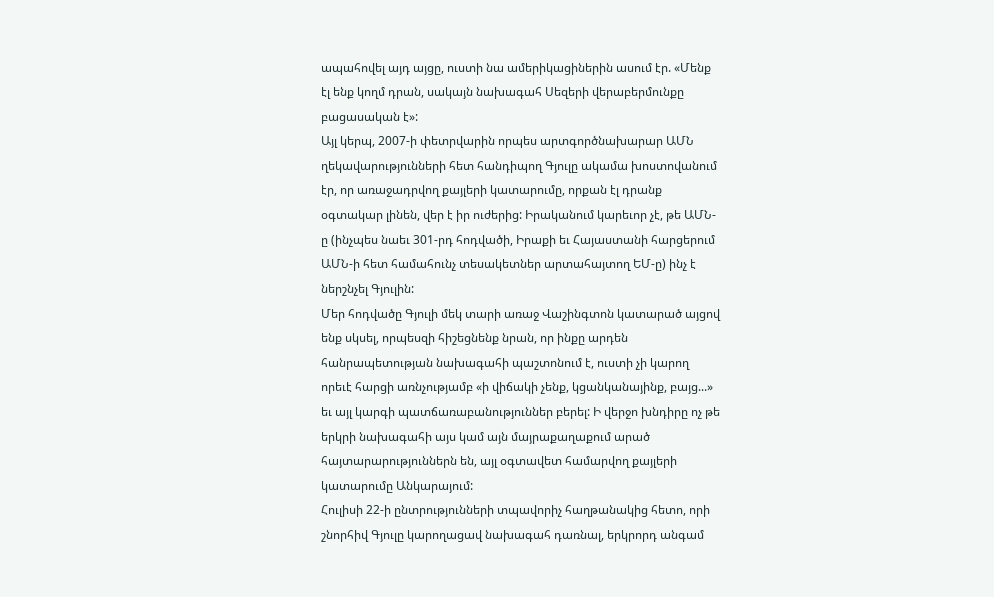ապահովել այդ այցը, ուստի նա ամերիկացիներին ասում էր. «Մենք էլ ենք կողմ դրան, սակայն նախագահ Սեզերի վերաբերմունքը բացասական է»:
Այլ կերպ, 2007-ի փետրվարին որպես արտգործնախարար ԱՄՆ ղեկավարությունների հետ հանդիպող Գյուլը ակամա խոստովանում էր, որ առաջադրվող քայլերի կատարումը, որքան էլ դրանք օգտակար լինեն, վեր է իր ուժերից: Իրականում կարեւոր չէ, թե ԱՄՆ-ը (ինչպես նաեւ 301-րդ հոդվածի, Իրաքի եւ Հայաստանի հարցերում ԱՄՆ-ի հետ համահունչ տեսակետներ արտահայտող ԵՄ-ը) ինչ է ներշնչել Գյուլին:
Մեր հոդվածը Գյուլի մեկ տարի առաջ Վաշինգտոն կատարած այցով ենք սկսել, որպեսզի հիշեցնենք նրան, որ ինքը արդեն հանրապետության նախագահի պաշտոնում է, ուստի չի կարող որեւէ հարցի առնչությամբ «ի վիճակի չենք, կցանկանայինք, բայց...» եւ այլ կարգի պատճառաբանություններ բերել: Ի վերջո խնդիրը ոչ թե երկրի նախագահի այս կամ այն մայրաքաղաքում արած հայտարարություններն են, այլ օգտավետ համարվող քայլերի կատարումը Անկարայում:
Հուլիսի 22-ի ընտրությունների տպավորիչ հաղթանակից հետո, որի շնորհիվ Գյուլը կարողացավ նախագահ դառնալ, երկրորդ անգամ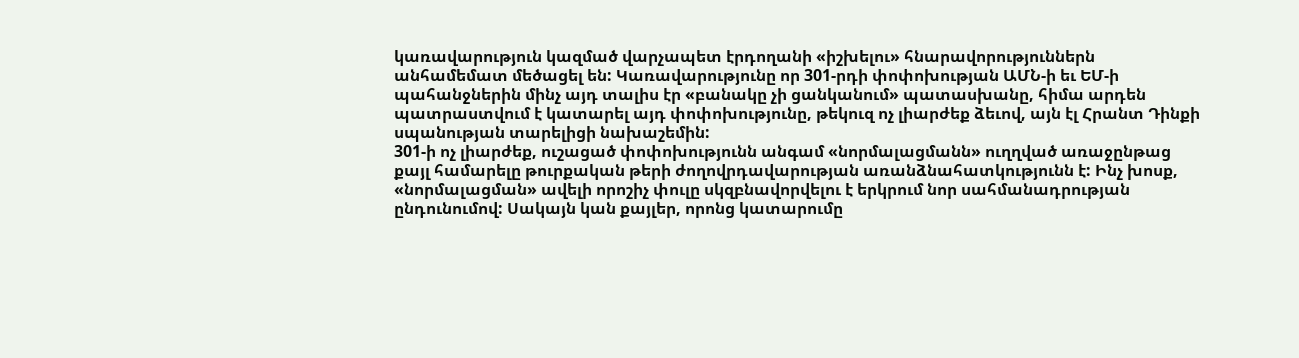կառավարություն կազմած վարչապետ էրդողանի «իշխելու» հնարավորություններն անհամեմատ մեծացել են: Կառավարությունը որ 301-րդի փոփոխության ԱՄՆ-ի եւ ԵՄ-ի պահանջներին մինչ այդ տալիս էր «բանակը չի ցանկանում» պատասխանը, հիմա արդեն պատրաստվում է կատարել այդ փոփոխությունը, թեկուզ ոչ լիարժեք ձեւով, այն էլ Հրանտ Դինքի սպանության տարելիցի նախաշեմին:
301-ի ոչ լիարժեք, ուշացած փոփոխությունն անգամ «նորմալացմանն» ուղղված առաջընթաց քայլ համարելը թուրքական թերի ժողովրդավարության առանձնահատկությունն է: Ինչ խոսք, «նորմալացման» ավելի որոշիչ փուլը սկզբնավորվելու է երկրում նոր սահմանադրության ընդունումով: Սակայն կան քայլեր, որոնց կատարումը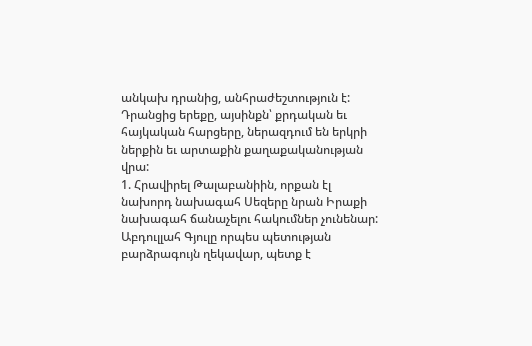անկախ դրանից, անհրաժեշտություն է: Դրանցից երեքը, այսինքն՝ քրդական եւ հայկական հարցերը, ներազդում են երկրի ներքին եւ արտաքին քաղաքականության վրա:
1. Հրավիրել Թալաբանիին, որքան էլ նախորդ նախագահ Սեզերը նրան Իրաքի նախագահ ճանաչելու հակումներ չունենար: Աբդուլլահ Գյուլը որպես պետության բարձրագույն ղեկավար, պետք է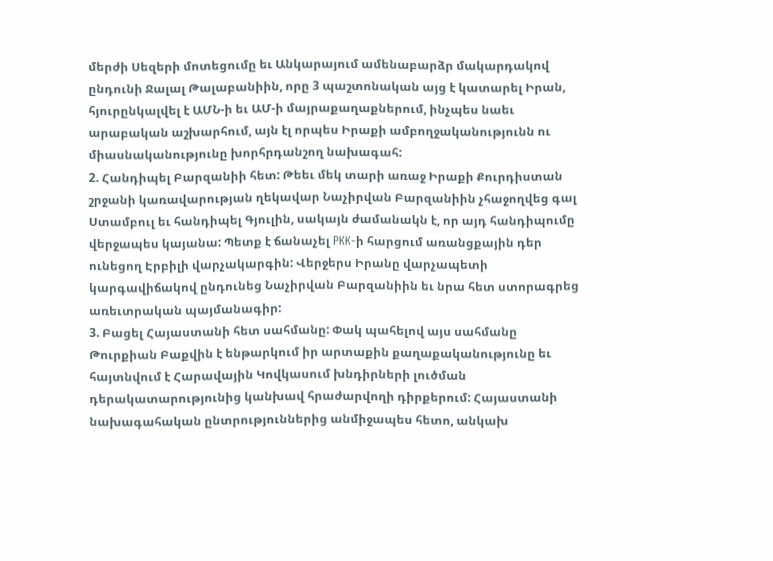մերժի Սեզերի մոտեցումը եւ Անկարայում ամենաբարձր մակարդակով ընդունի Ջալալ Թալաբանիին, որը 3 պաշտոնական այց է կատարել Իրան, հյուրընկալվել է ԱՄՆ-ի եւ ԱՄ-ի մայրաքաղաքներում, ինչպես նաեւ արաբական աշխարհում, այն էլ որպես Իրաքի ամբողջականությունն ու միասնականությունը խորհրդանշող նախագահ:
2. Հանդիպել Բարզանիի հետ: Թեեւ մեկ տարի առաջ Իրաքի Քուրդիստան շրջանի կառավարության ղեկավար Նաչիրվան Բարզանիին չհաջողվեց գալ Ստամբուլ եւ հանդիպել Գյուլին, սակայն ժամանակն է, որ այդ հանդիպումը վերջապես կայանա: Պետք է ճանաչել PKK-ի հարցում առանցքային դեր ունեցող Էրբիլի վարչակարգին: Վերջերս Իրանը վարչապետի կարգավիճակով ընդունեց Նաչիրվան Բարզանիին եւ նրա հետ ստորագրեց առեւտրական պայմանագիր:
3. Բացել Հայաստանի հետ սահմանը: Փակ պահելով այս սահմանը Թուրքիան Բաքվին է ենթարկում իր արտաքին քաղաքականությունը եւ հայտնվում է Հարավային Կովկասում խնդիրների լուծման դերակատարությունից կանխավ հրաժարվողի դիրքերում: Հայաստանի նախագահական ընտրություններից անմիջապես հետո, անկախ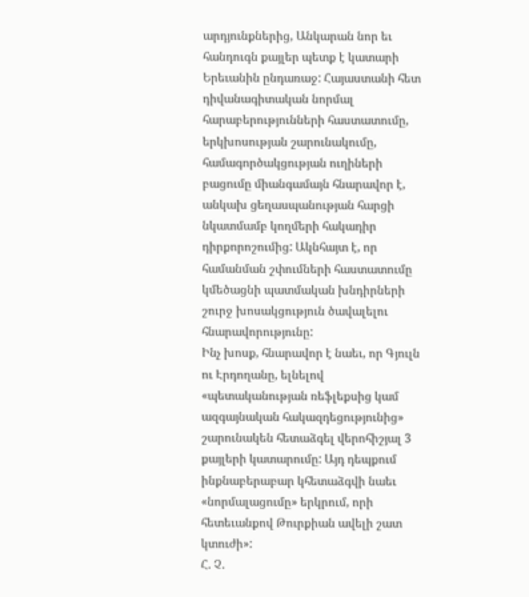արդյունքներից, Անկարան նոր եւ հանդուգն քայլեր պետք է կատարի Երեւանին ընդառաջ: Հայաստանի հետ դիվանագիտական նորմալ հարաբերությունների հաստատումը, երկխոսության շարունակումը, համագործակցության ուղիների բացումը միանգամայն հնարավոր է, անկախ ցեղասպանության հարցի նկատմամբ կողմերի հակադիր դիրքորոշումից: Ակնհայտ է, որ համանման շփումների հաստատումը կմեծացնի պատմական խնդիրների շուրջ խոսակցություն ծավալելու հնարավորությունը:
Ինչ խոսք, հնարավոր է նաեւ, որ Գյուլն ու Էրդողանը, ելնելով «պետականության ռեֆլեքսից կամ ազգայնական հակազդեցությունից» շարունակեն հետաձգել վերոհիշյալ 3 քայլերի կատարումը: Այդ դեպքում ինքնաբերաբար կհետաձգվի նաեւ «նորմալացումը» երկրում, որի հետեւանքով Թուրքիան ավելի շատ կտուժի»:
Հ. Չ.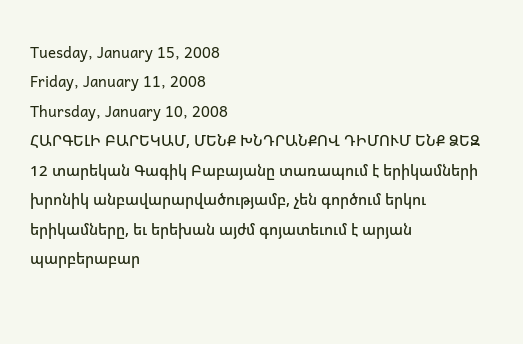Tuesday, January 15, 2008
Friday, January 11, 2008
Thursday, January 10, 2008
ՀԱՐԳԵԼԻ ԲԱՐԵԿԱՄ, ՄԵՆՔ ԽՆԴՐԱՆՔՈՎ ԴԻՄՈՒՄ ԵՆՔ ՁԵԶ
12 տարեկան Գագիկ Բաբայանը տառապում է երիկամների խրոնիկ անբավարարվածությամբ, չեն գործում երկու երիկամները, եւ երեխան այժմ գոյատեւում է արյան պարբերաբար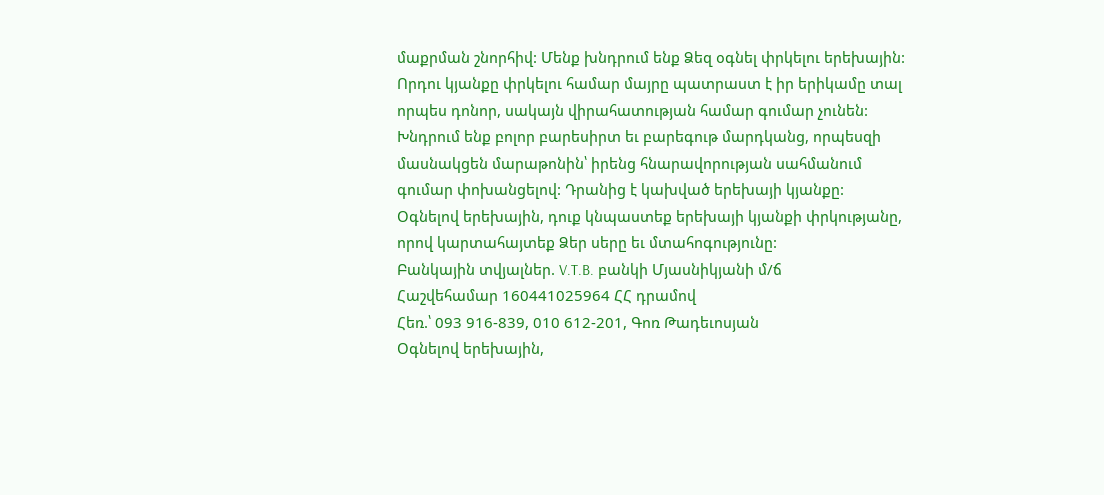մաքրման շնորհիվ: Մենք խնդրում ենք Ձեզ օգնել փրկելու երեխային: Որդու կյանքը փրկելու համար մայրը պատրաստ է իր երիկամը տալ որպես դոնոր, սակայն վիրահատության համար գումար չունեն: Խնդրում ենք բոլոր բարեսիրտ եւ բարեգութ մարդկանց, որպեսզի մասնակցեն մարաթոնին՝ իրենց հնարավորության սահմանում գումար փոխանցելով: Դրանից է կախված երեխայի կյանքը:
Օգնելով երեխային, դուք կնպաստեք երեխայի կյանքի փրկությանը, որով կարտահայտեք Ձեր սերը եւ մտահոգությունը:
Բանկային տվյալներ. V.T.B. բանկի Մյասնիկյանի մ/ճ
Հաշվեհամար 160441025964 ՀՀ դրամով
Հեռ.՝ 093 916-839, 010 612-201, Գոռ Թադեւոսյան
Օգնելով երեխային,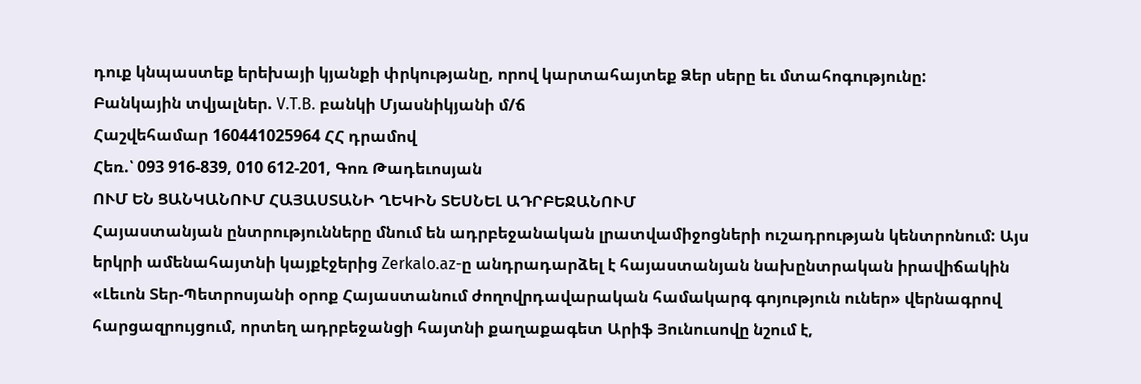դուք կնպաստեք երեխայի կյանքի փրկությանը, որով կարտահայտեք Ձեր սերը եւ մտահոգությունը:
Բանկային տվյալներ. V.T.B. բանկի Մյասնիկյանի մ/ճ
Հաշվեհամար 160441025964 ՀՀ դրամով
Հեռ.՝ 093 916-839, 010 612-201, Գոռ Թադեւոսյան
ՈՒՄ ԵՆ ՑԱՆԿԱՆՈՒՄ ՀԱՅԱՍՏԱՆԻ ՂԵԿԻՆ ՏԵՍՆԵԼ ԱԴՐԲԵՋԱՆՈՒՄ
Հայաստանյան ընտրությունները մնում են ադրբեջանական լրատվամիջոցների ուշադրության կենտրոնում: Այս երկրի ամենահայտնի կայքէջերից Zerkalo.az-ը անդրադարձել է հայաստանյան նախընտրական իրավիճակին «Լեւոն Տեր-Պետրոսյանի օրոք Հայաստանում ժողովրդավարական համակարգ գոյություն ուներ» վերնագրով հարցազրույցում, որտեղ ադրբեջանցի հայտնի քաղաքագետ Արիֆ Յունուսովը նշում է,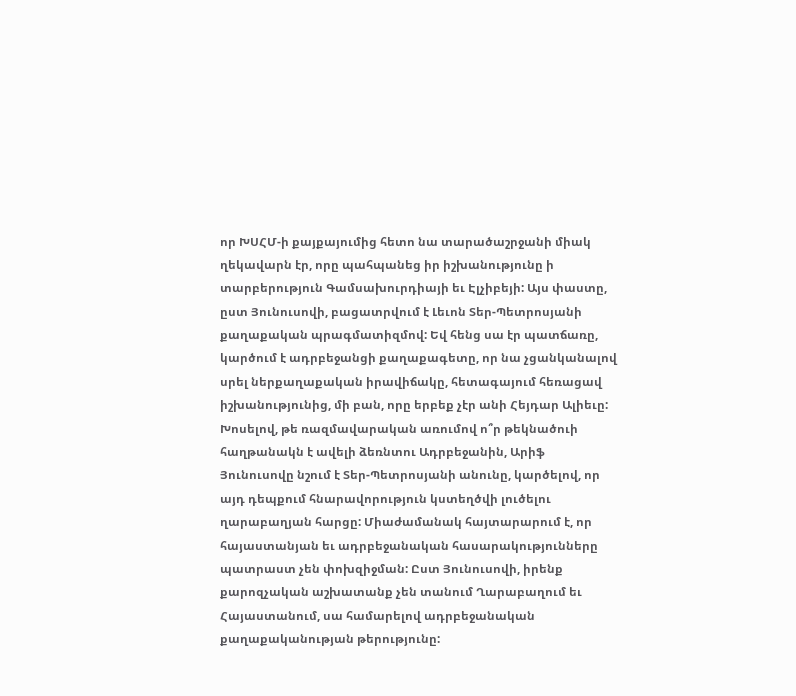որ ԽՍՀՄ-ի քայքայումից հետո նա տարածաշրջանի միակ ղեկավարն էր, որը պահպանեց իր իշխանությունը ի տարբերություն Գամսախուրդիայի եւ Էլչիբեյի: Այս փաստը, ըստ Յունուսովի, բացատրվում է Լեւոն Տեր-Պետրոսյանի քաղաքական պրագմատիզմով: Եվ հենց սա էր պատճառը, կարծում է ադրբեջանցի քաղաքագետը, որ նա չցանկանալով սրել ներքաղաքական իրավիճակը, հետագայում հեռացավ իշխանությունից, մի բան, որը երբեք չէր անի Հեյդար Ալիեւը: Խոսելով, թե ռազմավարական առումով ո՞ր թեկնածուի հաղթանակն է ավելի ձեռնտու Ադրբեջանին, Արիֆ Յունուսովը նշում է Տեր-Պետրոսյանի անունը, կարծելով, որ այդ դեպքում հնարավորություն կստեղծվի լուծելու ղարաբաղյան հարցը: Միաժամանակ հայտարարում է, որ հայաստանյան եւ ադրբեջանական հասարակությունները պատրաստ չեն փոխզիջման: Ըստ Յունուսովի, իրենք քարոզչական աշխատանք չեն տանում Ղարաբաղում եւ Հայաստանում, սա համարելով ադրբեջանական քաղաքականության թերությունը: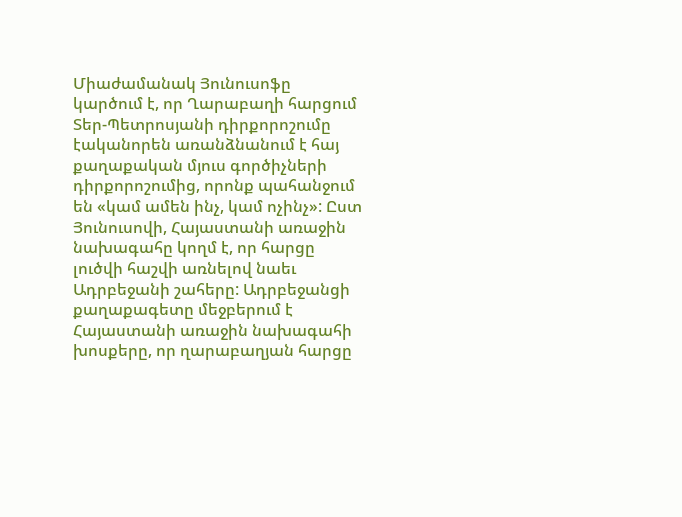Միաժամանակ Յունուսոֆը կարծում է, որ Ղարաբաղի հարցում Տեր-Պետրոսյանի դիրքորոշումը էականորեն առանձնանում է հայ քաղաքական մյուս գործիչների դիրքորոշումից, որոնք պահանջում են «կամ ամեն ինչ, կամ ոչինչ»: Ըստ Յունուսովի, Հայաստանի առաջին նախագահը կողմ է, որ հարցը լուծվի հաշվի առնելով նաեւ Ադրբեջանի շահերը: Ադրբեջանցի քաղաքագետը մեջբերում է Հայաստանի առաջին նախագահի խոսքերը, որ ղարաբաղյան հարցը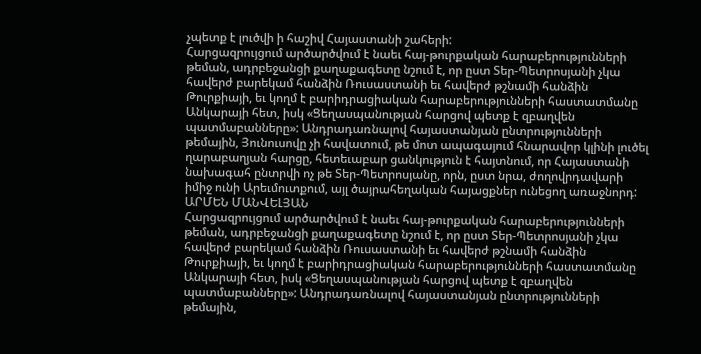չպետք է լուծվի ի հաշիվ Հայաստանի շահերի:
Հարցազրույցում արծարծվում է նաեւ հայ-թուրքական հարաբերությունների թեման, ադրբեջանցի քաղաքագետը նշում է, որ ըստ Տեր-Պետրոսյանի չկա հավերժ բարեկամ հանձին Ռուսաստանի եւ հավերժ թշնամի հանձին Թուրքիայի, եւ կողմ է բարիդրացիական հարաբերությունների հաստատմանը Անկարայի հետ, իսկ «Ցեղասպանության հարցով պետք է զբաղվեն պատմաբանները»: Անդրադառնալով հայաստանյան ընտրությունների թեմային, Յունուսովը չի հավատում, թե մոտ ապագայում հնարավոր կլինի լուծել ղարաբաղյան հարցը, հետեւաբար ցանկություն է հայտնում, որ Հայաստանի նախագահ ընտրվի ոչ թե Տեր-Պետրոսյանը, որն, ըստ նրա, ժողովրդավարի իմիջ ունի Արեւմուտքում, այլ ծայրահեղական հայացքներ ունեցող առաջնորդ:
ԱՐՄԵՆ ՄԱՆՎԵԼՅԱՆ
Հարցազրույցում արծարծվում է նաեւ հայ-թուրքական հարաբերությունների թեման, ադրբեջանցի քաղաքագետը նշում է, որ ըստ Տեր-Պետրոսյանի չկա հավերժ բարեկամ հանձին Ռուսաստանի եւ հավերժ թշնամի հանձին Թուրքիայի, եւ կողմ է բարիդրացիական հարաբերությունների հաստատմանը Անկարայի հետ, իսկ «Ցեղասպանության հարցով պետք է զբաղվեն պատմաբանները»: Անդրադառնալով հայաստանյան ընտրությունների թեմային,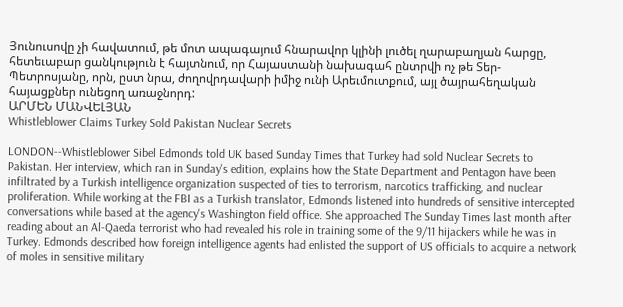Յունուսովը չի հավատում, թե մոտ ապագայում հնարավոր կլինի լուծել ղարաբաղյան հարցը, հետեւաբար ցանկություն է հայտնում, որ Հայաստանի նախագահ ընտրվի ոչ թե Տեր-Պետրոսյանը, որն, ըստ նրա, ժողովրդավարի իմիջ ունի Արեւմուտքում, այլ ծայրահեղական հայացքներ ունեցող առաջնորդ:
ԱՐՄԵՆ ՄԱՆՎԵԼՅԱՆ
Whistleblower Claims Turkey Sold Pakistan Nuclear Secrets

LONDON--Whistleblower Sibel Edmonds told UK based Sunday Times that Turkey had sold Nuclear Secrets to Pakistan. Her interview, which ran in Sunday's edition, explains how the State Department and Pentagon have been infiltrated by a Turkish intelligence organization suspected of ties to terrorism, narcotics trafficking, and nuclear proliferation. While working at the FBI as a Turkish translator, Edmonds listened into hundreds of sensitive intercepted conversations while based at the agency's Washington field office. She approached The Sunday Times last month after reading about an Al-Qaeda terrorist who had revealed his role in training some of the 9/11 hijackers while he was in Turkey. Edmonds described how foreign intelligence agents had enlisted the support of US officials to acquire a network of moles in sensitive military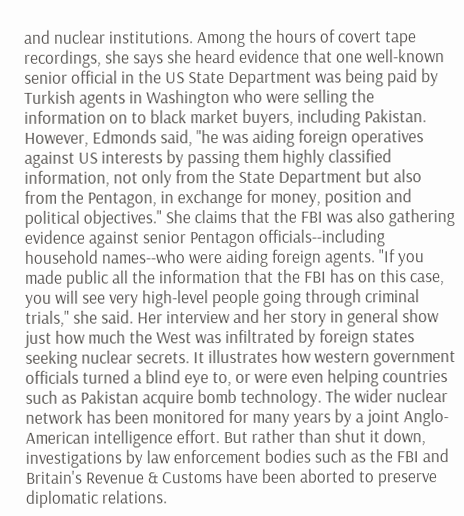and nuclear institutions. Among the hours of covert tape recordings, she says she heard evidence that one well-known senior official in the US State Department was being paid by Turkish agents in Washington who were selling the information on to black market buyers, including Pakistan. However, Edmonds said, "he was aiding foreign operatives against US interests by passing them highly classified information, not only from the State Department but also from the Pentagon, in exchange for money, position and political objectives." She claims that the FBI was also gathering evidence against senior Pentagon officials--including household names--who were aiding foreign agents. "If you made public all the information that the FBI has on this case, you will see very high-level people going through criminal trials," she said. Her interview and her story in general show just how much the West was infiltrated by foreign states seeking nuclear secrets. It illustrates how western government officials turned a blind eye to, or were even helping countries such as Pakistan acquire bomb technology. The wider nuclear network has been monitored for many years by a joint Anglo-American intelligence effort. But rather than shut it down, investigations by law enforcement bodies such as the FBI and Britain's Revenue & Customs have been aborted to preserve diplomatic relations.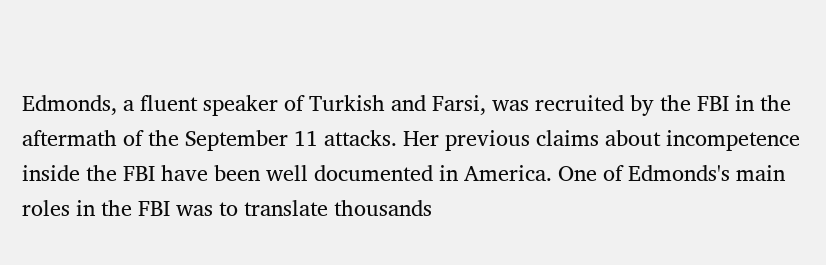Edmonds, a fluent speaker of Turkish and Farsi, was recruited by the FBI in the aftermath of the September 11 attacks. Her previous claims about incompetence inside the FBI have been well documented in America. One of Edmonds's main roles in the FBI was to translate thousands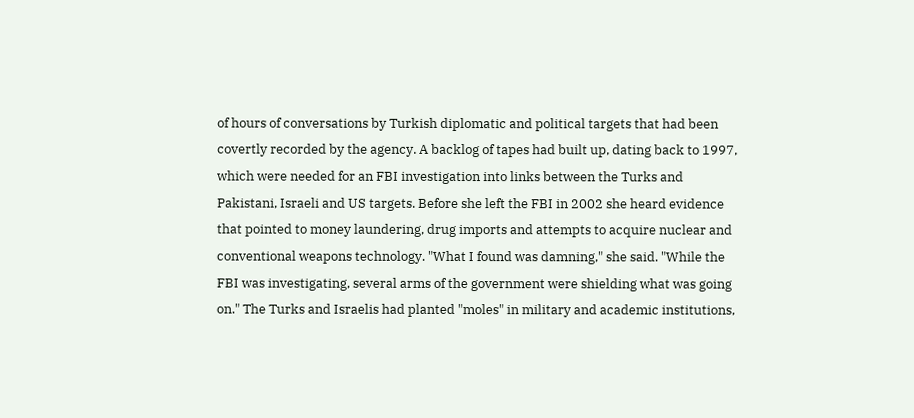of hours of conversations by Turkish diplomatic and political targets that had been covertly recorded by the agency. A backlog of tapes had built up, dating back to 1997, which were needed for an FBI investigation into links between the Turks and Pakistani, Israeli and US targets. Before she left the FBI in 2002 she heard evidence that pointed to money laundering, drug imports and attempts to acquire nuclear and conventional weapons technology. "What I found was damning," she said. "While the FBI was investigating, several arms of the government were shielding what was going on." The Turks and Israelis had planted "moles" in military and academic institutions,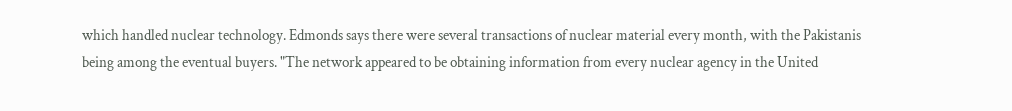which handled nuclear technology. Edmonds says there were several transactions of nuclear material every month, with the Pakistanis being among the eventual buyers. "The network appeared to be obtaining information from every nuclear agency in the United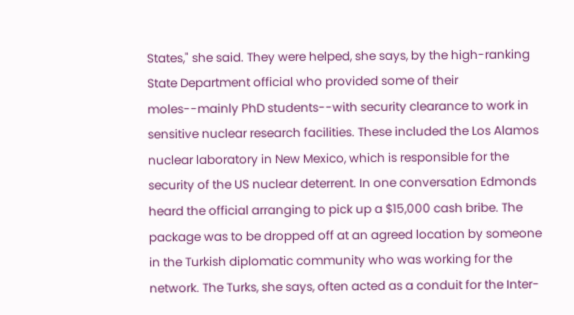States," she said. They were helped, she says, by the high-ranking State Department official who provided some of their moles--mainly PhD students--with security clearance to work in sensitive nuclear research facilities. These included the Los Alamos nuclear laboratory in New Mexico, which is responsible for the security of the US nuclear deterrent. In one conversation Edmonds heard the official arranging to pick up a $15,000 cash bribe. The package was to be dropped off at an agreed location by someone in the Turkish diplomatic community who was working for the network. The Turks, she says, often acted as a conduit for the Inter-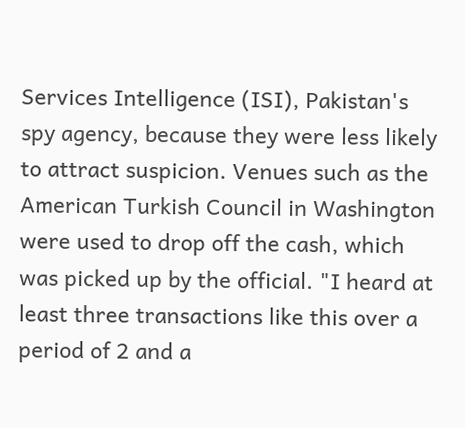Services Intelligence (ISI), Pakistan's spy agency, because they were less likely to attract suspicion. Venues such as the American Turkish Council in Washington were used to drop off the cash, which was picked up by the official. "I heard at least three transactions like this over a period of 2 and a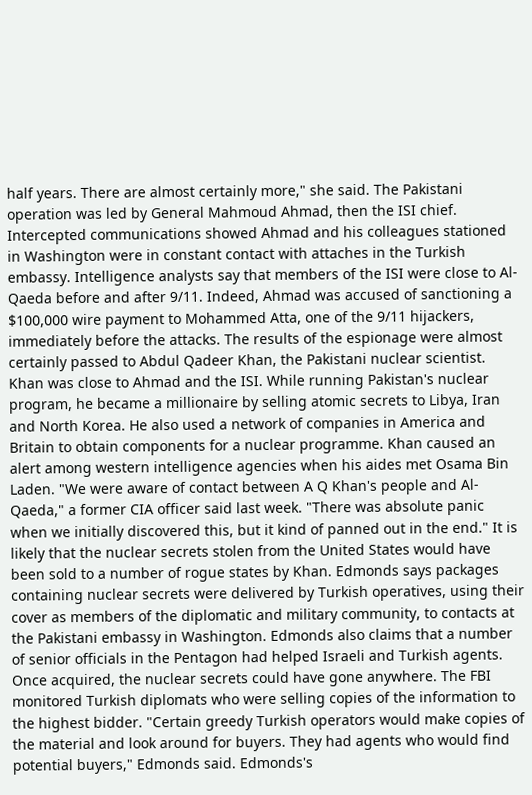half years. There are almost certainly more," she said. The Pakistani operation was led by General Mahmoud Ahmad, then the ISI chief. Intercepted communications showed Ahmad and his colleagues stationed in Washington were in constant contact with attaches in the Turkish embassy. Intelligence analysts say that members of the ISI were close to Al-Qaeda before and after 9/11. Indeed, Ahmad was accused of sanctioning a $100,000 wire payment to Mohammed Atta, one of the 9/11 hijackers, immediately before the attacks. The results of the espionage were almost certainly passed to Abdul Qadeer Khan, the Pakistani nuclear scientist. Khan was close to Ahmad and the ISI. While running Pakistan's nuclear program, he became a millionaire by selling atomic secrets to Libya, Iran and North Korea. He also used a network of companies in America and Britain to obtain components for a nuclear programme. Khan caused an alert among western intelligence agencies when his aides met Osama Bin Laden. "We were aware of contact between A Q Khan's people and Al-Qaeda," a former CIA officer said last week. "There was absolute panic when we initially discovered this, but it kind of panned out in the end." It is likely that the nuclear secrets stolen from the United States would have been sold to a number of rogue states by Khan. Edmonds says packages containing nuclear secrets were delivered by Turkish operatives, using their cover as members of the diplomatic and military community, to contacts at the Pakistani embassy in Washington. Edmonds also claims that a number of senior officials in the Pentagon had helped Israeli and Turkish agents. Once acquired, the nuclear secrets could have gone anywhere. The FBI monitored Turkish diplomats who were selling copies of the information to the highest bidder. "Certain greedy Turkish operators would make copies of the material and look around for buyers. They had agents who would find potential buyers," Edmonds said. Edmonds's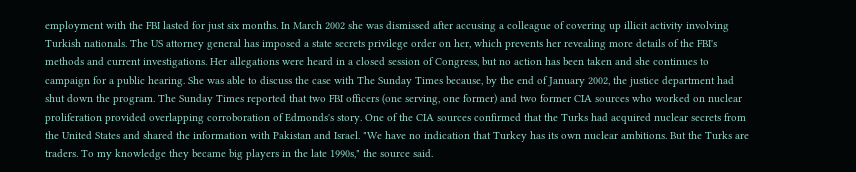employment with the FBI lasted for just six months. In March 2002 she was dismissed after accusing a colleague of covering up illicit activity involving Turkish nationals. The US attorney general has imposed a state secrets privilege order on her, which prevents her revealing more details of the FBI's methods and current investigations. Her allegations were heard in a closed session of Congress, but no action has been taken and she continues to campaign for a public hearing. She was able to discuss the case with The Sunday Times because, by the end of January 2002, the justice department had shut down the program. The Sunday Times reported that two FBI officers (one serving, one former) and two former CIA sources who worked on nuclear proliferation provided overlapping corroboration of Edmonds's story. One of the CIA sources confirmed that the Turks had acquired nuclear secrets from the United States and shared the information with Pakistan and Israel. "We have no indication that Turkey has its own nuclear ambitions. But the Turks are traders. To my knowledge they became big players in the late 1990s," the source said.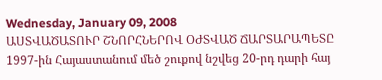Wednesday, January 09, 2008
ԱՍՏՎԱԾԱՏՈՒՐ ՇՆՈՐՀՆԵՐՈՎ ՕԺՏՎԱԾ ՃԱՐՏԱՐԱՊԵՏԸ
1997-ին Հայաստանում մեծ շուքով նշվեց 20-րդ դարի հայ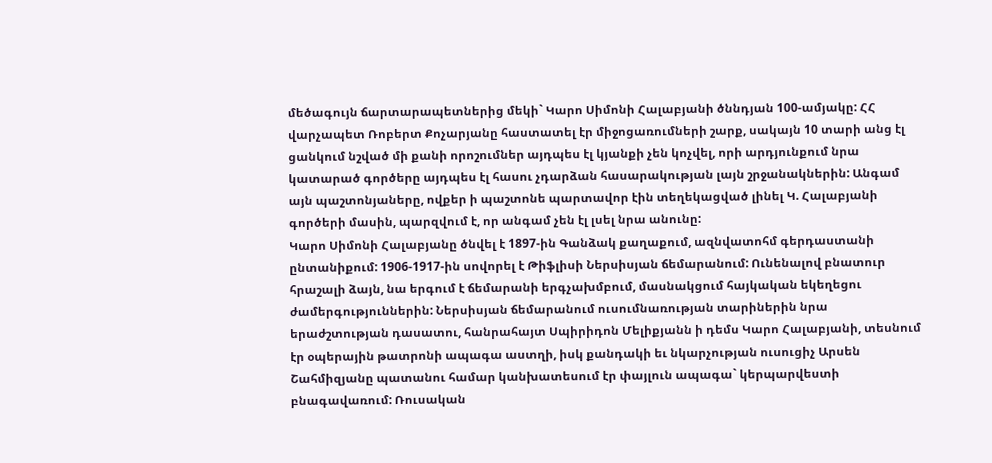մեծագույն ճարտարապետներից մեկի` Կարո Սիմոնի Հալաբյանի ծննդյան 100-ամյակը: ՀՀ վարչապետ Ռոբերտ Քոչարյանը հաստատել էր միջոցառումների շարք, սակայն 10 տարի անց էլ ցանկում նշված մի քանի որոշումներ այդպես էլ կյանքի չեն կոչվել, որի արդյունքում նրա կատարած գործերը այդպես էլ հասու չդարձան հասարակության լայն շրջանակներին: Անգամ այն պաշտոնյաները, ովքեր ի պաշտոնե պարտավոր էին տեղեկացված լինել Կ. Հալաբյանի գործերի մասին, պարզվում է, որ անգամ չեն էլ լսել նրա անունը:
Կարո Սիմոնի Հալաբյանը ծնվել է 1897-ին Գանձակ քաղաքում, ազնվատոհմ գերդաստանի ընտանիքում: 1906-1917-ին սովորել է Թիֆլիսի Ներսիսյան ճեմարանում: Ունենալով բնատուր հրաշալի ձայն, նա երգում է ճեմարանի երգչախմբում, մասնակցում հայկական եկեղեցու ժամերգություններին: Ներսիսյան ճեմարանում ուսումնառության տարիներին նրա երաժշտության դասատու, հանրահայտ Սպիրիդոն Մելիքյանն ի դեմս Կարո Հալաբյանի, տեսնում էր օպերային թատրոնի ապագա աստղի, իսկ քանդակի եւ նկարչության ուսուցիչ Արսեն Շահմիզյանը պատանու համար կանխատեսում էր փայլուն ապագա` կերպարվեստի բնագավառում: Ռուսական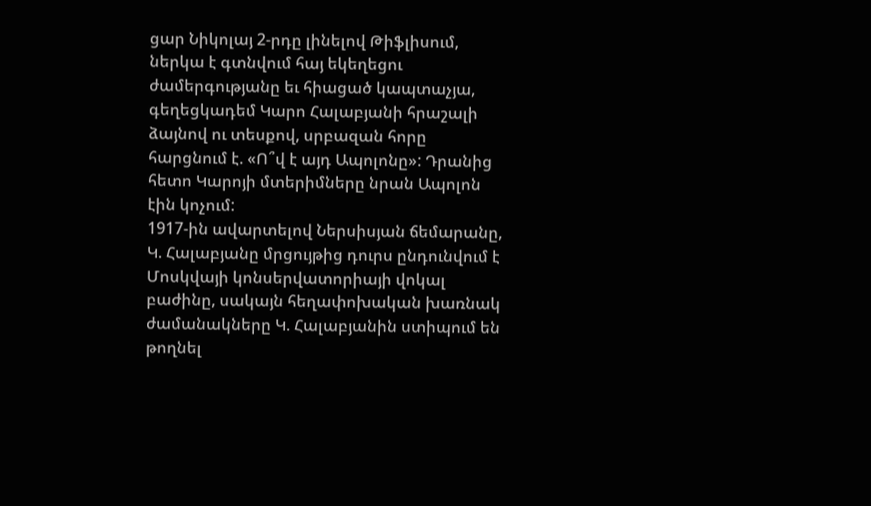ցար Նիկոլայ 2-րդը լինելով Թիֆլիսում, ներկա է գտնվում հայ եկեղեցու ժամերգությանը եւ հիացած կապտաչյա, գեղեցկադեմ Կարո Հալաբյանի հրաշալի ձայնով ու տեսքով, սրբազան հորը հարցնում է. «Ո՞վ է այդ Ապոլոնը»: Դրանից հետո Կարոյի մտերիմները նրան Ապոլոն էին կոչում:
1917-ին ավարտելով Ներսիսյան ճեմարանը, Կ. Հալաբյանը մրցույթից դուրս ընդունվում է Մոսկվայի կոնսերվատորիայի վոկալ բաժինը, սակայն հեղափոխական խառնակ ժամանակները Կ. Հալաբյանին ստիպում են թողնել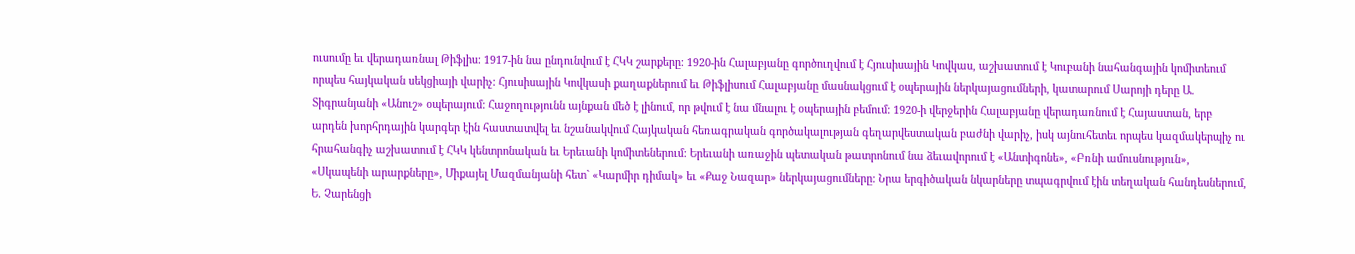ուսումը եւ վերադառնալ Թիֆլիս: 1917-ին նա ընդունվում է ՀԿԿ շարքերը: 1920-ին Հալաբյանը գործուղվում է Հյուսիսային Կովկաս, աշխատում է Կուբանի նահանգային կոմիտեում որպես հայկական սեկցիայի վարիչ: Հյուսիսային Կովկասի քաղաքներում եւ Թիֆլիսում Հալաբյանը մասնակցում է օպերային ներկայացումների, կատարում Սարոյի դերը Ա. Տիգրանյանի «Անուշ» օպերայում: Հաջողությունն այնքան մեծ է լինում, որ թվում է նա մնալու է օպերային բեմում: 1920-ի վերջերին Հալաբյանը վերադառնում է Հայաստան, երբ արդեն խորհրդային կարգեր էին հաստատվել եւ նշանակվում Հայկական հեռագրական գործակալության գեղարվեստական բաժնի վարիչ, իսկ այնուհետեւ որպես կազմակերպիչ ու հրահանգիչ աշխատում է ՀԿԿ կենտրոնական եւ Երեւանի կոմիտեներում: Երեւանի առաջին պետական թատրոնում նա ձեւավորում է «Անտիգոնե», «Բռնի ամուսնություն», «Սկապենի արարքները», Միքայել Մազմանյանի հետ` «Կարմիր դիմակ» եւ «Քաջ Նազար» ներկայացումները: Նրա երգիծական նկարները տպագրվում էին տեղական հանդեսներում, Ե. Չարենցի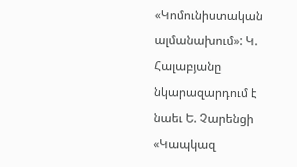«Կոմունիստական ալմանախում»: Կ. Հալաբյանը նկարազարդում է նաեւ Ե. Չարենցի «Կապկազ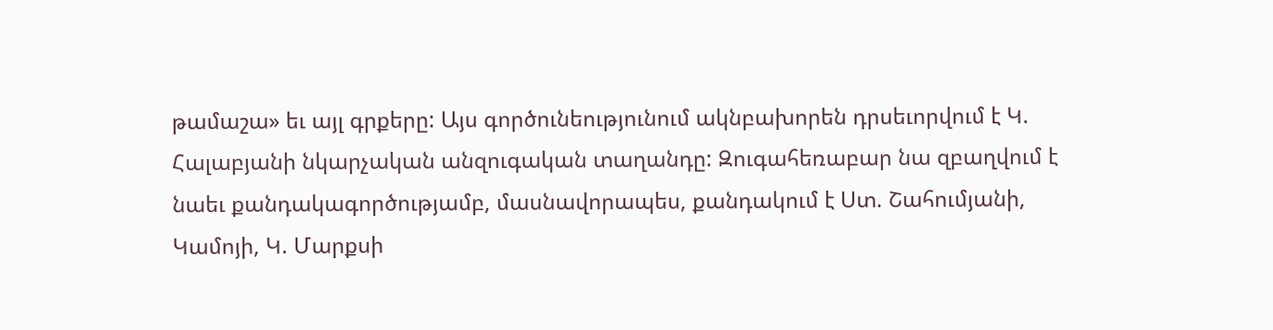թամաշա» եւ այլ գրքերը: Այս գործունեությունում ակնբախորեն դրսեւորվում է Կ. Հալաբյանի նկարչական անզուգական տաղանդը: Զուգահեռաբար նա զբաղվում է նաեւ քանդակագործությամբ, մասնավորապես, քանդակում է Ստ. Շահումյանի, Կամոյի, Կ. Մարքսի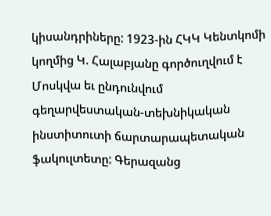կիսանդրիները: 1923-ին ՀԿԿ Կենտկոմի կողմից Կ. Հալաբյանը գործուղվում է Մոսկվա եւ ընդունվում գեղարվեստական-տեխնիկական ինստիտուտի ճարտարապետական ֆակուլտետը: Գերազանց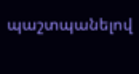պաշտպանելով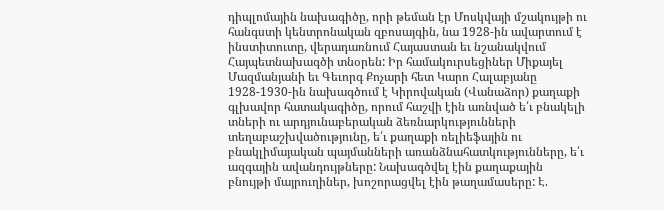դիպլոմային նախագիծը, որի թեման էր Մոսկվայի մշակույթի ու հանգստի կենտրոնական զբոսայգին, նա 1928-ին ավարտում է ինստիտուտը, վերադառնում Հայաստան եւ նշանակվում Հայպետնախագծի տնօրեն: Իր համակուրսեցիներ Միքայել Մազմանյանի եւ Գեւորգ Քոչարի հետ Կարո Հալաբյանը 1928-1930-ին նախագծում է Կիրովական (Վանաձոր) քաղաքի գլխավոր հատակագիծը, որում հաշվի էին առնված ե՛ւ բնակելի տների ու արդյունաբերական ձեռնարկությունների տեղաբաշխվածությունը, ե՛ւ քաղաքի ռելիեֆային ու բնակլիմայական պայմանների առանձնահատկությունները, ե՛ւ ազգային ավանդույթները: Նախագծվել էին քաղաքային բնույթի մայրուղիներ, խոշորացվել էին թաղամասերը: Է.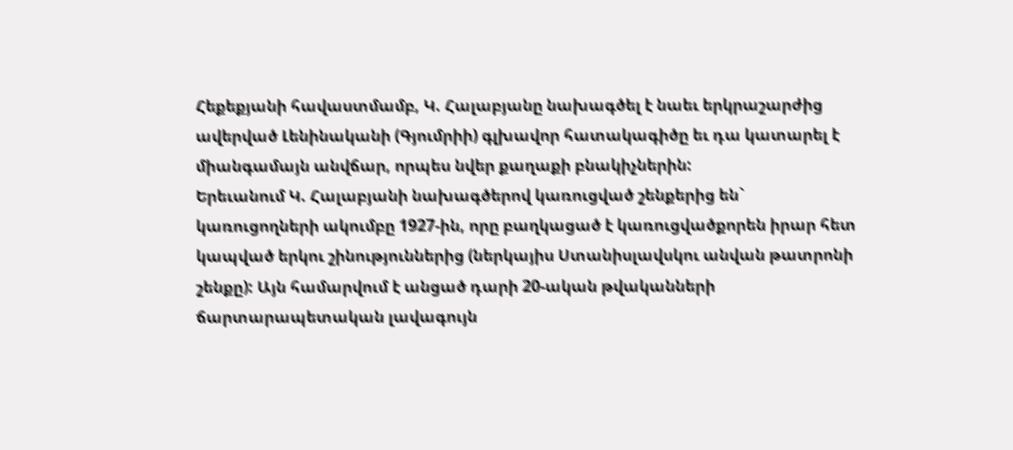Հեքեքյանի հավաստմամբ, Կ. Հալաբյանը նախագծել է նաեւ երկրաշարժից ավերված Լենինականի (Գյումրիի) գլխավոր հատակագիծը եւ դա կատարել է միանգամայն անվճար, որպես նվեր քաղաքի բնակիչներին:
Երեւանում Կ. Հալաբյանի նախագծերով կառուցված շենքերից են` կառուցողների ակումբը 1927-ին, որը բաղկացած է կառուցվածքորեն իրար հետ կապված երկու շինություններից (ներկայիս Ստանիսլավսկու անվան թատրոնի շենքը): Այն համարվում է անցած դարի 20-ական թվականների ճարտարապետական լավագույն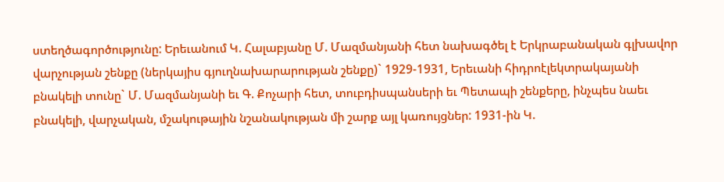ստեղծագործությունը: Երեւանում Կ. Հալաբյանը Մ. Մազմանյանի հետ նախագծել է Երկրաբանական գլխավոր վարչության շենքը (ներկայիս գյուղնախարարության շենքը)` 1929-1931, Երեւանի հիդրոէլեկտրակայանի բնակելի տունը` Մ. Մազմանյանի եւ Գ. Քոչարի հետ, տուբդիսպանսերի եւ Պետապի շենքերը, ինչպես նաեւ բնակելի, վարչական, մշակութային նշանակության մի շարք այլ կառույցներ: 1931-ին Կ.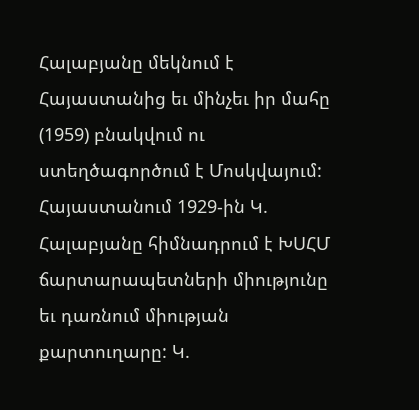Հալաբյանը մեկնում է Հայաստանից եւ մինչեւ իր մահը (1959) բնակվում ու ստեղծագործում է Մոսկվայում:
Հայաստանում 1929-ին Կ. Հալաբյանը հիմնադրում է ԽՍՀՄ ճարտարապետների միությունը եւ դառնում միության քարտուղարը: Կ.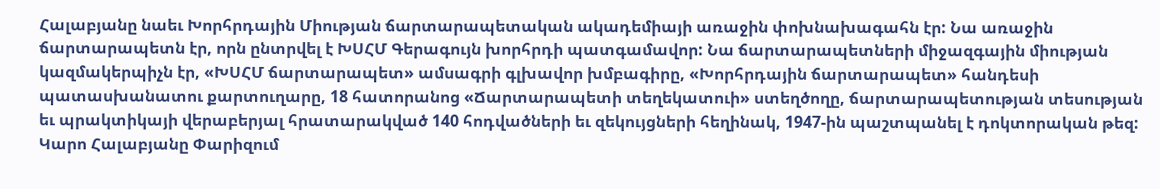Հալաբյանը նաեւ Խորհրդային Միության ճարտարապետական ակադեմիայի առաջին փոխնախագահն էր: Նա առաջին ճարտարապետն էր, որն ընտրվել է ԽՍՀՄ Գերագույն խորհրդի պատգամավոր: Նա ճարտարապետների միջազգային միության կազմակերպիչն էր, «ԽՍՀՄ ճարտարապետ» ամսագրի գլխավոր խմբագիրը, «Խորհրդային ճարտարապետ» հանդեսի պատասխանատու քարտուղարը, 18 հատորանոց «Ճարտարապետի տեղեկատուի» ստեղծողը, ճարտարապետության տեսության եւ պրակտիկայի վերաբերյալ հրատարակված 140 հոդվածների եւ զեկույցների հեղինակ, 1947-ին պաշտպանել է դոկտորական թեզ:
Կարո Հալաբյանը Փարիզում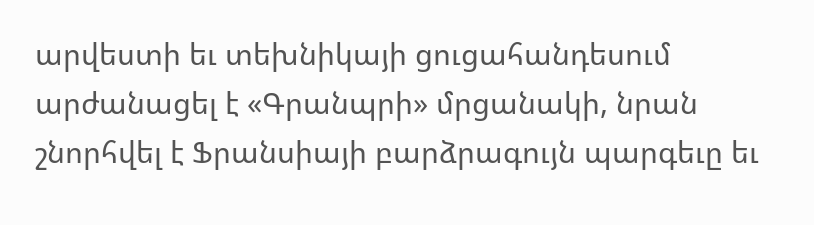արվեստի եւ տեխնիկայի ցուցահանդեսում արժանացել է «Գրանպրի» մրցանակի, նրան շնորհվել է Ֆրանսիայի բարձրագույն պարգեւը եւ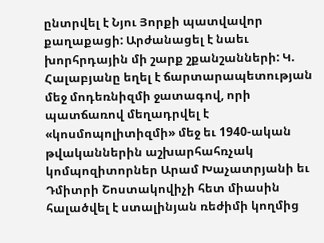ընտրվել է Նյու Յորքի պատվավոր քաղաքացի: Արժանացել է նաեւ խորհրդային մի շարք շքանշանների: Կ. Հալաբյանը եղել է ճարտարապետության մեջ մոդեռնիզմի ջատագով, որի պատճառով մեղադրվել է «կոսմոպոլիտիզմի» մեջ եւ 1940-ական թվականներին աշխարհահռչակ կոմպոզիտորներ Արամ Խաչատրյանի եւ Դմիտրի Շոստակովիչի հետ միասին հալածվել է ստալինյան ռեժիմի կողմից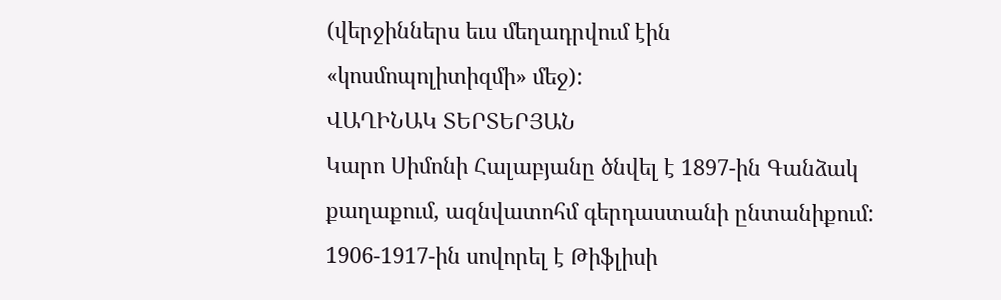(վերջիններս եւս մեղադրվում էին «կոսմոպոլիտիզմի» մեջ):
ՎԱՂԻՆԱԿ ՏԵՐՏԵՐՅԱՆ
Կարո Սիմոնի Հալաբյանը ծնվել է 1897-ին Գանձակ քաղաքում, ազնվատոհմ գերդաստանի ընտանիքում: 1906-1917-ին սովորել է Թիֆլիսի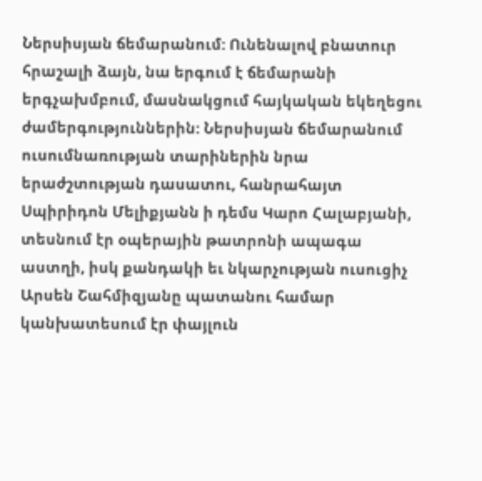Ներսիսյան ճեմարանում: Ունենալով բնատուր հրաշալի ձայն, նա երգում է ճեմարանի երգչախմբում, մասնակցում հայկական եկեղեցու ժամերգություններին: Ներսիսյան ճեմարանում ուսումնառության տարիներին նրա երաժշտության դասատու, հանրահայտ Սպիրիդոն Մելիքյանն ի դեմս Կարո Հալաբյանի, տեսնում էր օպերային թատրոնի ապագա աստղի, իսկ քանդակի եւ նկարչության ուսուցիչ Արսեն Շահմիզյանը պատանու համար կանխատեսում էր փայլուն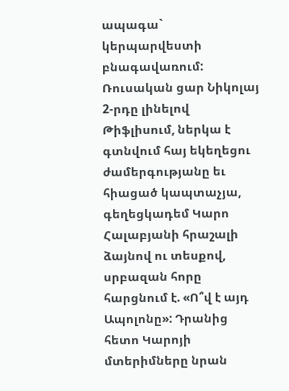ապագա` կերպարվեստի բնագավառում: Ռուսական ցար Նիկոլայ 2-րդը լինելով Թիֆլիսում, ներկա է գտնվում հայ եկեղեցու ժամերգությանը եւ հիացած կապտաչյա, գեղեցկադեմ Կարո Հալաբյանի հրաշալի ձայնով ու տեսքով, սրբազան հորը հարցնում է. «Ո՞վ է այդ Ապոլոնը»: Դրանից հետո Կարոյի մտերիմները նրան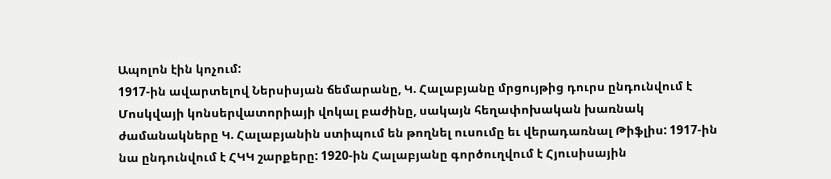Ապոլոն էին կոչում:
1917-ին ավարտելով Ներսիսյան ճեմարանը, Կ. Հալաբյանը մրցույթից դուրս ընդունվում է Մոսկվայի կոնսերվատորիայի վոկալ բաժինը, սակայն հեղափոխական խառնակ ժամանակները Կ. Հալաբյանին ստիպում են թողնել ուսումը եւ վերադառնալ Թիֆլիս: 1917-ին նա ընդունվում է ՀԿԿ շարքերը: 1920-ին Հալաբյանը գործուղվում է Հյուսիսային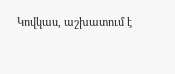Կովկաս, աշխատում է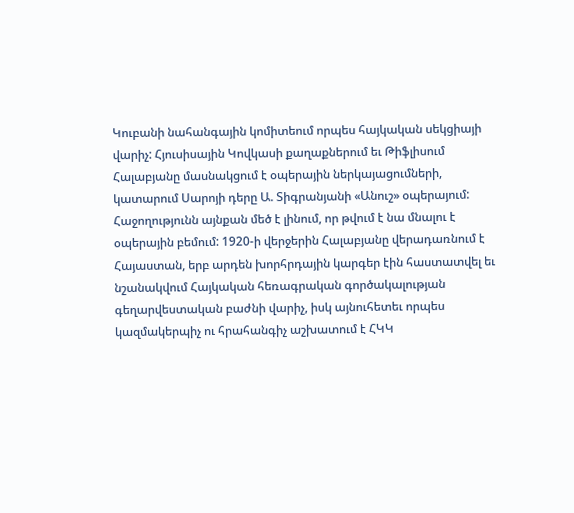Կուբանի նահանգային կոմիտեում որպես հայկական սեկցիայի վարիչ: Հյուսիսային Կովկասի քաղաքներում եւ Թիֆլիսում Հալաբյանը մասնակցում է օպերային ներկայացումների, կատարում Սարոյի դերը Ա. Տիգրանյանի «Անուշ» օպերայում: Հաջողությունն այնքան մեծ է լինում, որ թվում է նա մնալու է օպերային բեմում: 1920-ի վերջերին Հալաբյանը վերադառնում է Հայաստան, երբ արդեն խորհրդային կարգեր էին հաստատվել եւ նշանակվում Հայկական հեռագրական գործակալության գեղարվեստական բաժնի վարիչ, իսկ այնուհետեւ որպես կազմակերպիչ ու հրահանգիչ աշխատում է ՀԿԿ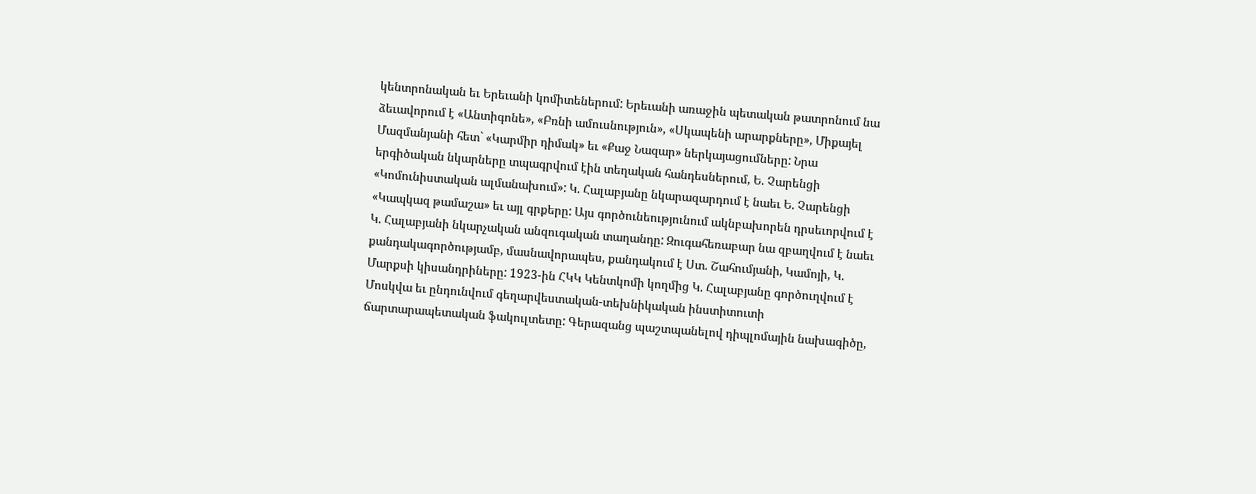կենտրոնական եւ Երեւանի կոմիտեներում: Երեւանի առաջին պետական թատրոնում նա ձեւավորում է «Անտիգոնե», «Բռնի ամուսնություն», «Սկապենի արարքները», Միքայել Մազմանյանի հետ` «Կարմիր դիմակ» եւ «Քաջ Նազար» ներկայացումները: Նրա երգիծական նկարները տպագրվում էին տեղական հանդեսներում, Ե. Չարենցի «Կոմունիստական ալմանախում»: Կ. Հալաբյանը նկարազարդում է նաեւ Ե. Չարենցի «Կապկազ թամաշա» եւ այլ գրքերը: Այս գործունեությունում ակնբախորեն դրսեւորվում է Կ. Հալաբյանի նկարչական անզուգական տաղանդը: Զուգահեռաբար նա զբաղվում է նաեւ քանդակագործությամբ, մասնավորապես, քանդակում է Ստ. Շահումյանի, Կամոյի, Կ. Մարքսի կիսանդրիները: 1923-ին ՀԿԿ Կենտկոմի կողմից Կ. Հալաբյանը գործուղվում է Մոսկվա եւ ընդունվում գեղարվեստական-տեխնիկական ինստիտուտի ճարտարապետական ֆակուլտետը: Գերազանց պաշտպանելով դիպլոմային նախագիծը,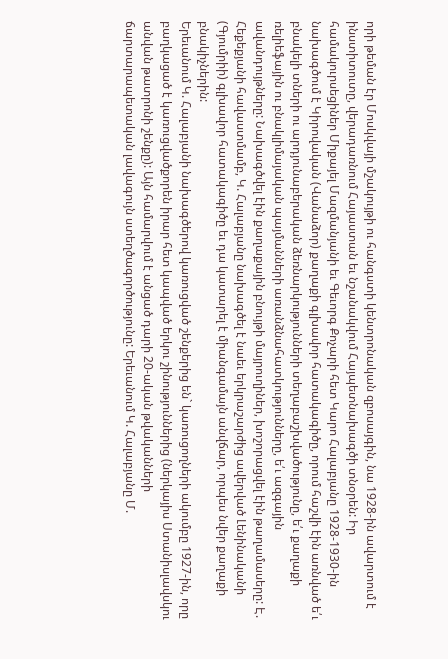որի թեման էր Մոսկվայի մշակույթի ու հանգստի կենտրոնական զբոսայգին, նա 1928-ին ավարտում է ինստիտուտը, վերադառնում Հայաստան եւ նշանակվում Հայպետնախագծի տնօրեն: Իր համակուրսեցիներ Միքայել Մազմանյանի եւ Գեւորգ Քոչարի հետ Կարո Հալաբյանը 1928-1930-ին նախագծում է Կիրովական (Վանաձոր) քաղաքի գլխավոր հատակագիծը, որում հաշվի էին առնված ե՛ւ բնակելի տների ու արդյունաբերական ձեռնարկությունների տեղաբաշխվածությունը, ե՛ւ քաղաքի ռելիեֆային ու բնակլիմայական պայմանների առանձնահատկությունները, ե՛ւ ազգային ավանդույթները: Նախագծվել էին քաղաքային բնույթի մայրուղիներ, խոշորացվել էին թաղամասերը: Է. Հեքեքյանի հավաստմամբ, Կ. Հալաբյանը նախագծել է նաեւ երկրաշարժից ավերված Լենինականի (Գյումրիի) գլխավոր հատակագիծը եւ դա կատարել է միանգամայն անվճար, որպես նվեր քաղաքի բնակիչներին:
Երեւանում Կ. Հալաբյանի նախագծերով կառուցված շենքերից են` կառուցողների ակումբը 1927-ին, որը բաղկացած է կառուցվածքորեն իրար հետ կապված երկու շինություններից (ներկայիս Ստանիսլավսկու անվան թատրոնի շենքը): Այն համարվում է անցած դարի 20-ական թվականների ճարտարապետական լավագույն ստեղծագործությունը: Երեւանում Կ. Հալաբյանը Մ.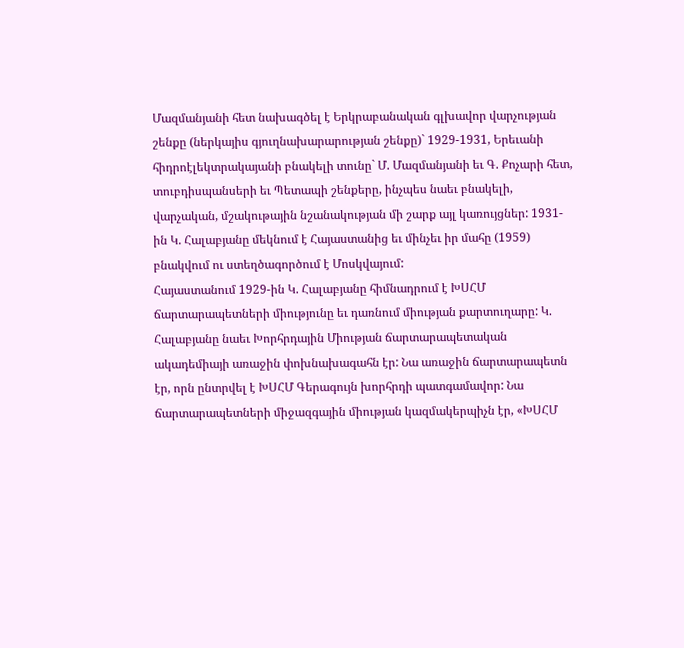Մազմանյանի հետ նախագծել է Երկրաբանական գլխավոր վարչության շենքը (ներկայիս գյուղնախարարության շենքը)` 1929-1931, Երեւանի հիդրոէլեկտրակայանի բնակելի տունը` Մ. Մազմանյանի եւ Գ. Քոչարի հետ, տուբդիսպանսերի եւ Պետապի շենքերը, ինչպես նաեւ բնակելի, վարչական, մշակութային նշանակության մի շարք այլ կառույցներ: 1931-ին Կ. Հալաբյանը մեկնում է Հայաստանից եւ մինչեւ իր մահը (1959) բնակվում ու ստեղծագործում է Մոսկվայում:
Հայաստանում 1929-ին Կ. Հալաբյանը հիմնադրում է ԽՍՀՄ ճարտարապետների միությունը եւ դառնում միության քարտուղարը: Կ. Հալաբյանը նաեւ Խորհրդային Միության ճարտարապետական ակադեմիայի առաջին փոխնախագահն էր: Նա առաջին ճարտարապետն էր, որն ընտրվել է ԽՍՀՄ Գերագույն խորհրդի պատգամավոր: Նա ճարտարապետների միջազգային միության կազմակերպիչն էր, «ԽՍՀՄ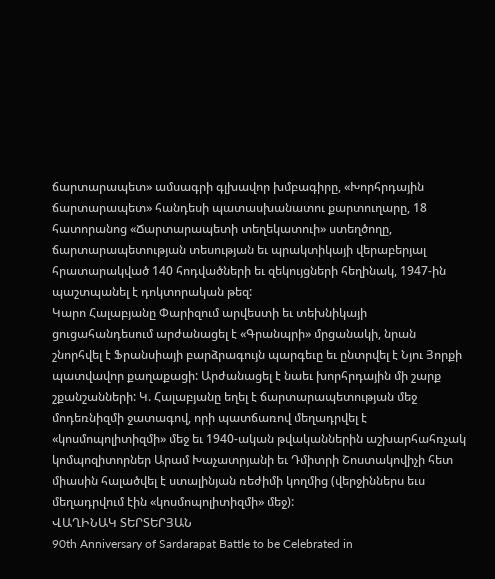ճարտարապետ» ամսագրի գլխավոր խմբագիրը, «Խորհրդային ճարտարապետ» հանդեսի պատասխանատու քարտուղարը, 18 հատորանոց «Ճարտարապետի տեղեկատուի» ստեղծողը, ճարտարապետության տեսության եւ պրակտիկայի վերաբերյալ հրատարակված 140 հոդվածների եւ զեկույցների հեղինակ, 1947-ին պաշտպանել է դոկտորական թեզ:
Կարո Հալաբյանը Փարիզում արվեստի եւ տեխնիկայի ցուցահանդեսում արժանացել է «Գրանպրի» մրցանակի, նրան շնորհվել է Ֆրանսիայի բարձրագույն պարգեւը եւ ընտրվել է Նյու Յորքի պատվավոր քաղաքացի: Արժանացել է նաեւ խորհրդային մի շարք շքանշանների: Կ. Հալաբյանը եղել է ճարտարապետության մեջ մոդեռնիզմի ջատագով, որի պատճառով մեղադրվել է «կոսմոպոլիտիզմի» մեջ եւ 1940-ական թվականներին աշխարհահռչակ կոմպոզիտորներ Արամ Խաչատրյանի եւ Դմիտրի Շոստակովիչի հետ միասին հալածվել է ստալինյան ռեժիմի կողմից (վերջիններս եւս մեղադրվում էին «կոսմոպոլիտիզմի» մեջ):
ՎԱՂԻՆԱԿ ՏԵՐՏԵՐՅԱՆ
90th Anniversary of Sardarapat Battle to be Celebrated in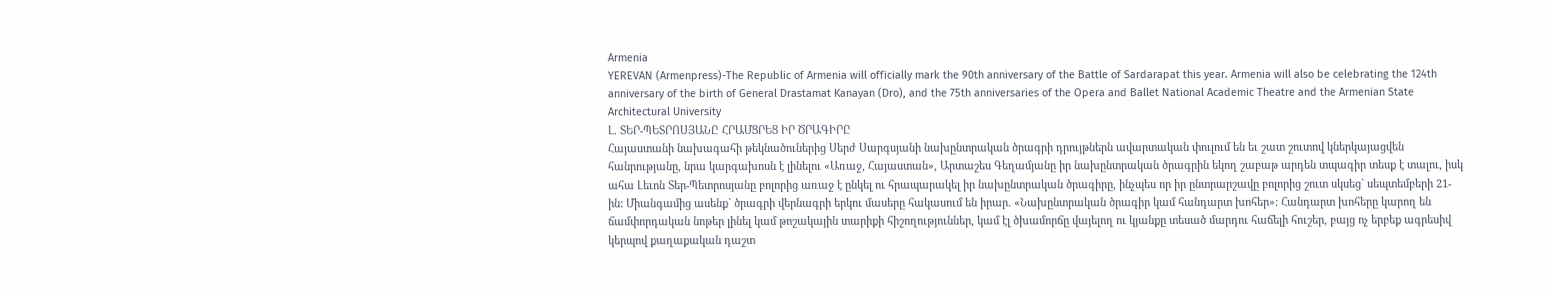Armenia
YEREVAN (Armenpress)-The Republic of Armenia will officially mark the 90th anniversary of the Battle of Sardarapat this year. Armenia will also be celebrating the 124th anniversary of the birth of General Drastamat Kanayan (Dro), and the 75th anniversaries of the Opera and Ballet National Academic Theatre and the Armenian State Architectural University
Լ. ՏԵՐ-ՊԵՏՐՈՍՅԱՆԸ ՀՐԱՄՑՐԵՑ ԻՐ ԾՐԱԳԻՐԸ
Հայաստանի նախագահի թեկնածուներից Սերժ Սարգսյանի նախընտրական ծրագրի դրույթներն ավարտական փուլում են եւ շատ շուտով կներկայացվեն հանրությանը, նրա կարգախոսն է լինելու «Առաջ, Հայաստան», Արտաշես Գեղամյանը իր նախընտրական ծրագրին եկող շաբաթ արդեն տպագիր տեսք է տալու, իսկ ահա Լեւոն Տեր-Պետրոսյանը բոլորից առաջ է ընկել ու հրապարակել իր նախընտրական ծրագիրը, ինչպես որ իր ընտրարշավը բոլորից շուտ սկսեց` սեպտեմբերի 21-ին: Միանգամից ասենք` ծրագրի վերնագրի երկու մասերը հակասում են իրար. «Նախընտրական ծրագիր կամ հանդարտ խոհեր»: Հանդարտ խոհերը կարող են ճամփորդական նոթեր լինել կամ թոշակային տարիքի հիշողություններ, կամ էլ ծխամորճը վայելող ու կյանքը տեսած մարդու հաճելի հուշեր, բայց ոչ երբեք ագրեսիվ կերպով քաղաքական դաշտ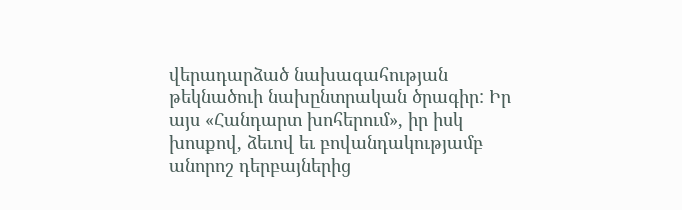վերադարձած նախագահության թեկնածուի նախընտրական ծրագիր: Իր այս «Հանդարտ խոհերում», իր իսկ խոսքով, ձեւով եւ բովանդակությամբ անորոշ դերբայներից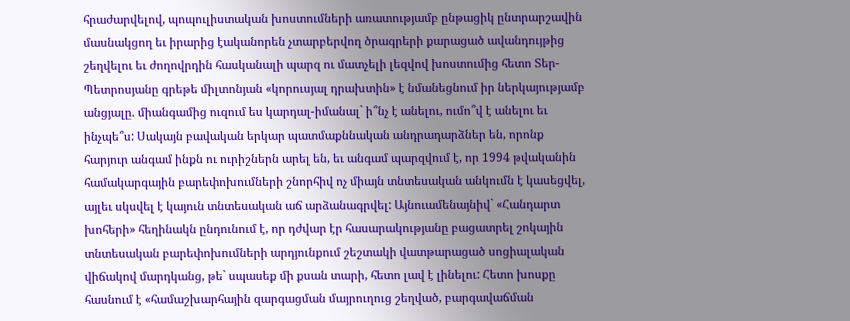հրաժարվելով, պոպուլիստական խոստումների առատությամբ ընթացիկ ընտրարշավին մասնակցող եւ իրարից էականորեն չտարբերվող ծրագրերի քարացած ավանդույթից շեղվելու եւ ժողովրդին հասկանալի պարզ ու մատչելի լեզվով խոստումից հետո Տեր-Պետրոսյանը գրեթե միլտոնյան «կորուսյալ դրախտին» է նմանեցնում իր ներկայությամբ անցյալը. միանգամից ուզում ես կարդալ-իմանալ` ի՞նչ է անելու, ումո՞վ է անելու եւ ինչպե՞ս: Սակայն բավական երկար պատմաքննական անդրադարձներ են, որոնք հարյուր անգամ ինքն ու ուրիշներն արել են, եւ անգամ պարզվում է, որ 1994 թվականին համակարգային բարեփոխումների շնորհիվ ոչ միայն տնտեսական անկումն է կասեցվել, այլեւ սկսվել է կայուն տնտեսական աճ արձանագրվել: Այնուամենայնիվ` «Հանդարտ խոհերի» հեղինակն ընդունում է, որ դժվար էր հասարակությանը բացատրել շոկային տնտեսական բարեփոխումների արդյունքում շեշտակի վատթարացած սոցիալական վիճակով մարդկանց, թե` սպասեք մի քսան տարի, հետո լավ է լինելու: Հետո խոսքը հասնում է «համաշխարհային զարգացման մայրուղուց շեղված, բարգավաճման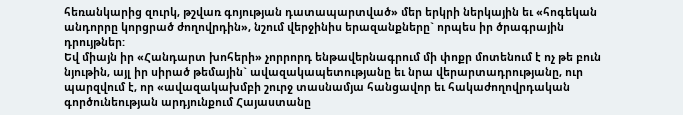հեռանկարից զուրկ, թշվառ գոյության դատապարտված» մեր երկրի ներկային եւ «հոգեկան անդորրը կորցրած ժողովրդին», նշում վերջինիս երազանքները` որպես իր ծրագրային դրույթներ:
Եվ միայն իր «Հանդարտ խոհերի» չորրորդ ենթավերնագրում մի փոքր մոտենում է ոչ թե բուն նյութին, այլ իր սիրած թեմային` ավազակապետությանը եւ նրա վերարտադրությանը, ուր պարզվում է, որ «ավազակախմբի շուրջ տասնամյա հանցավոր եւ հակաժողովրդական գործունեության արդյունքում Հայաստանը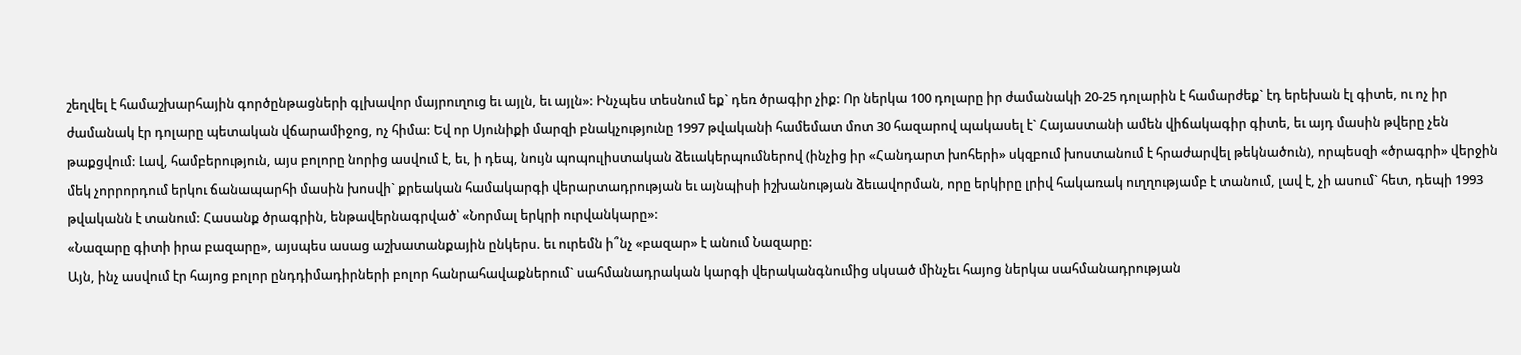շեղվել է համաշխարհային գործընթացների գլխավոր մայրուղուց եւ այլն, եւ այլն»: Ինչպես տեսնում եք` դեռ ծրագիր չիք: Որ ներկա 100 դոլարը իր ժամանակի 20-25 դոլարին է համարժեք` էդ երեխան էլ գիտե, ու ոչ իր ժամանակ էր դոլարը պետական վճարամիջոց, ոչ հիմա: Եվ որ Սյունիքի մարզի բնակչությունը 1997 թվականի համեմատ մոտ 30 հազարով պակասել է` Հայաստանի ամեն վիճակագիր գիտե, եւ այդ մասին թվերը չեն թաքցվում: Լավ, համբերություն, այս բոլորը նորից ասվում է, եւ, ի դեպ, նույն պոպուլիստական ձեւակերպումներով (ինչից իր «Հանդարտ խոհերի» սկզբում խոստանում է հրաժարվել թեկնածուն), որպեսզի «ծրագրի» վերջին մեկ չորրորդում երկու ճանապարհի մասին խոսվի` քրեական համակարգի վերարտադրության եւ այնպիսի իշխանության ձեւավորման, որը երկիրը լրիվ հակառակ ուղղությամբ է տանում, լավ է, չի ասում` հետ, դեպի 1993 թվականն է տանում: Հասանք ծրագրին, ենթավերնագրված՝ «Նորմալ երկրի ուրվանկարը»:
«Նազարը գիտի իրա բազարը», այսպես ասաց աշխատանքային ընկերս. եւ ուրեմն ի՞նչ «բազար» է անում Նազարը:
Այն, ինչ ասվում էր հայոց բոլոր ընդդիմադիրների բոլոր հանրահավաքներում` սահմանադրական կարգի վերականգնումից սկսած մինչեւ հայոց ներկա սահմանադրության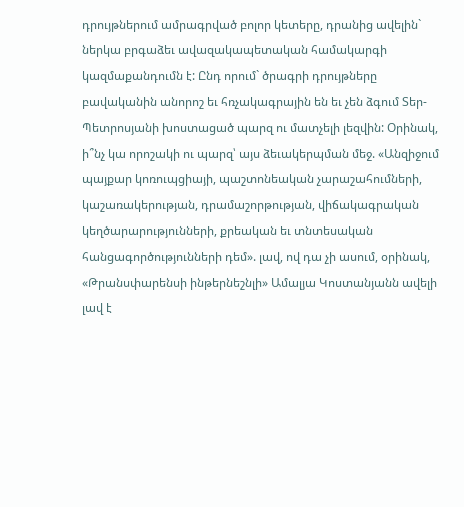դրույթներում ամրագրված բոլոր կետերը, դրանից ավելին` ներկա բրգաձեւ ավազակապետական համակարգի կազմաքանդումն է: Ընդ որում` ծրագրի դրույթները բավականին անորոշ եւ հռչակագրային են եւ չեն ձգում Տեր-Պետրոսյանի խոստացած պարզ ու մատչելի լեզվին: Օրինակ, ի՞նչ կա որոշակի ու պարզ՝ այս ձեւակերպման մեջ. «Անզիջում պայքար կոռուպցիայի, պաշտոնեական չարաշահումների, կաշառակերության, դրամաշորթության, վիճակագրական կեղծարարությունների, քրեական եւ տնտեսական հանցագործությունների դեմ». լավ, ով դա չի ասում, օրինակ, «Թրանսփարենսի ինթերնեշնլի» Ամալյա Կոստանյանն ավելի լավ է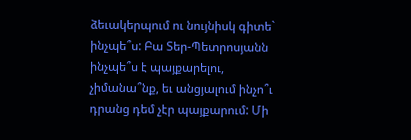ձեւակերպում ու նույնիսկ գիտե` ինչպե՞ս: Բա Տեր-Պետրոսյանն ինչպե՞ս է պայքարելու, չիմանա՞նք, եւ անցյալում ինչո՞ւ դրանց դեմ չէր պայքարում: Մի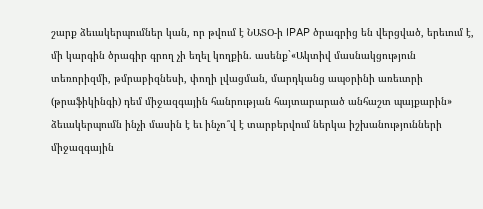շարք ձեւակերպումներ կան, որ թվում է ՆԱՏՕ-ի IPAP ծրագրից են վերցված, երեւում է, մի կարգին ծրագիր գրող չի եղել կողքին. ասենք`«Ակտիվ մասնակցություն տեռորիզմի, թմրաբիզնեսի, փողի լվացման, մարդկանց ապօրինի առեւտրի (թրաֆիկինգի) դեմ միջազգային հանրության հայտարարած անհաշտ պայքարին» ձեւակերպումն ինչի մասին է եւ ինչո՞վ է տարբերվում ներկա իշխանությունների միջազգային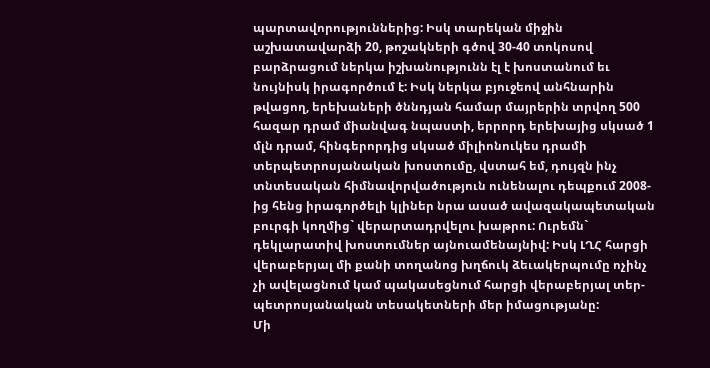պարտավորություններից: Իսկ տարեկան միջին աշխատավարձի 20, թոշակների գծով 30-40 տոկոսով բարձրացում ներկա իշխանությունն էլ է խոստանում եւ նույնիսկ իրագործում է: Իսկ ներկա բյուջեով անհնարին թվացող, երեխաների ծննդյան համար մայրերին տրվող 500 հազար դրամ միանվագ նպաստի, երրորդ երեխայից սկսած 1 մլն դրամ, հինգերորդից սկսած միլիոնուկես դրամի տերպետրոսյանական խոստումը, վստահ եմ, դույզն ինչ տնտեսական հիմնավորվածություն ունենալու դեպքում 2008-ից հենց իրագործելի կլիներ նրա ասած ավազակապետական բուրգի կողմից` վերարտադրվելու խաթրու: Ուրեմն` դեկլարատիվ խոստումներ այնուամենայնիվ: Իսկ ԼՂՀ հարցի վերաբերյալ մի քանի տողանոց խղճուկ ձեւակերպումը ոչինչ չի ավելացնում կամ պակասեցնում հարցի վերաբերյալ տեր-պետրոսյանական տեսակետների մեր իմացությանը:
Մի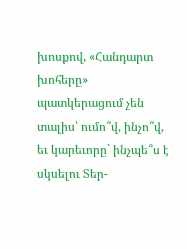խոսքով, «Հանդարտ խոհերը» պատկերացում չեն տալիս՝ ումո՞վ, ինչո՞վ, եւ կարեւորը` ինչպե՞ս է սկսելու Տեր-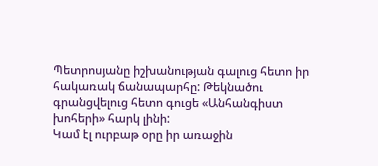Պետրոսյանը իշխանության գալուց հետո իր հակառակ ճանապարհը: Թեկնածու գրանցվելուց հետո գուցե «Անհանգիստ խոհերի» հարկ լինի:
Կամ էլ ուրբաթ օրը իր առաջին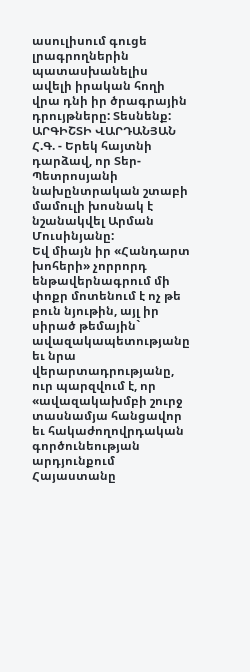ասուլիսում գուցե լրագրողներին պատասխանելիս ավելի իրական հողի վրա դնի իր ծրագրային դրույթները: Տեսնենք:
ԱՐԳԻՇՏԻ ՎԱՐԴԱՆՅԱՆ
Հ.Գ. - Երեկ հայտնի դարձավ, որ Տեր-Պետրոսյանի նախընտրական շտաբի մամուլի խոսնակ է նշանակվել Արման Մուսինյանը:
Եվ միայն իր «Հանդարտ խոհերի» չորրորդ ենթավերնագրում մի փոքր մոտենում է ոչ թե բուն նյութին, այլ իր սիրած թեմային` ավազակապետությանը եւ նրա վերարտադրությանը, ուր պարզվում է, որ «ավազակախմբի շուրջ տասնամյա հանցավոր եւ հակաժողովրդական գործունեության արդյունքում Հայաստանը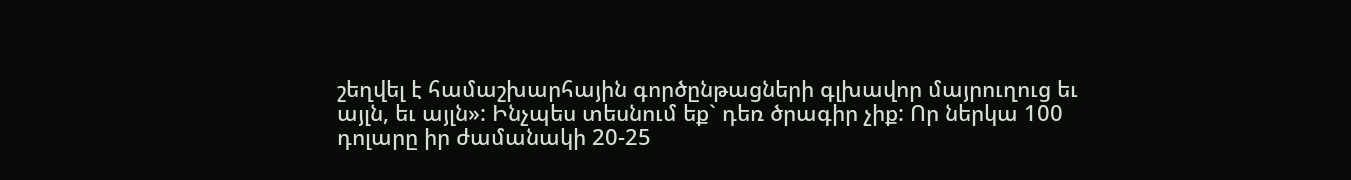շեղվել է համաշխարհային գործընթացների գլխավոր մայրուղուց եւ այլն, եւ այլն»: Ինչպես տեսնում եք` դեռ ծրագիր չիք: Որ ներկա 100 դոլարը իր ժամանակի 20-25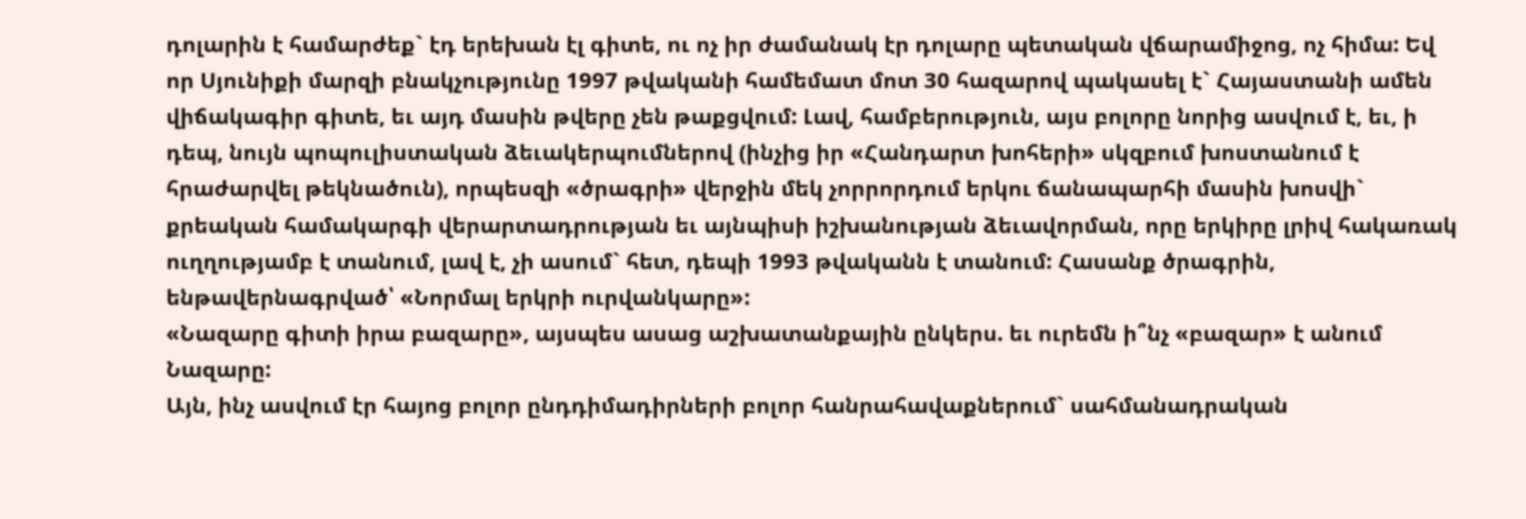դոլարին է համարժեք` էդ երեխան էլ գիտե, ու ոչ իր ժամանակ էր դոլարը պետական վճարամիջոց, ոչ հիմա: Եվ որ Սյունիքի մարզի բնակչությունը 1997 թվականի համեմատ մոտ 30 հազարով պակասել է` Հայաստանի ամեն վիճակագիր գիտե, եւ այդ մասին թվերը չեն թաքցվում: Լավ, համբերություն, այս բոլորը նորից ասվում է, եւ, ի դեպ, նույն պոպուլիստական ձեւակերպումներով (ինչից իր «Հանդարտ խոհերի» սկզբում խոստանում է հրաժարվել թեկնածուն), որպեսզի «ծրագրի» վերջին մեկ չորրորդում երկու ճանապարհի մասին խոսվի` քրեական համակարգի վերարտադրության եւ այնպիսի իշխանության ձեւավորման, որը երկիրը լրիվ հակառակ ուղղությամբ է տանում, լավ է, չի ասում` հետ, դեպի 1993 թվականն է տանում: Հասանք ծրագրին, ենթավերնագրված՝ «Նորմալ երկրի ուրվանկարը»:
«Նազարը գիտի իրա բազարը», այսպես ասաց աշխատանքային ընկերս. եւ ուրեմն ի՞նչ «բազար» է անում Նազարը:
Այն, ինչ ասվում էր հայոց բոլոր ընդդիմադիրների բոլոր հանրահավաքներում` սահմանադրական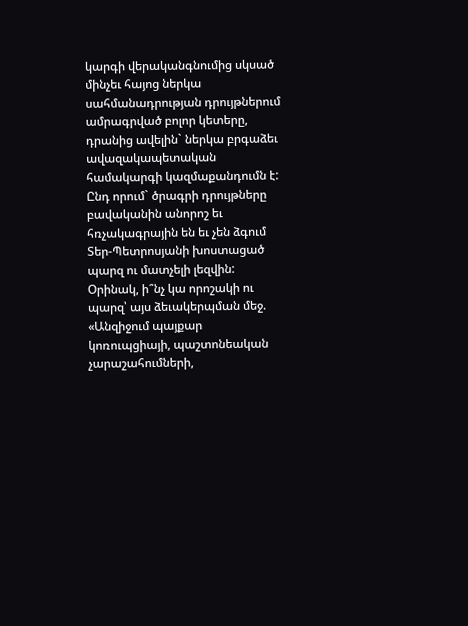կարգի վերականգնումից սկսած մինչեւ հայոց ներկա սահմանադրության դրույթներում ամրագրված բոլոր կետերը, դրանից ավելին` ներկա բրգաձեւ ավազակապետական համակարգի կազմաքանդումն է: Ընդ որում` ծրագրի դրույթները բավականին անորոշ եւ հռչակագրային են եւ չեն ձգում Տեր-Պետրոսյանի խոստացած պարզ ու մատչելի լեզվին: Օրինակ, ի՞նչ կա որոշակի ու պարզ՝ այս ձեւակերպման մեջ. «Անզիջում պայքար կոռուպցիայի, պաշտոնեական չարաշահումների,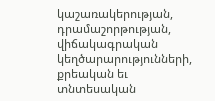կաշառակերության, դրամաշորթության, վիճակագրական կեղծարարությունների, քրեական եւ տնտեսական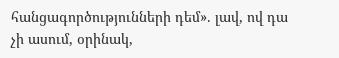հանցագործությունների դեմ». լավ, ով դա չի ասում, օրինակ,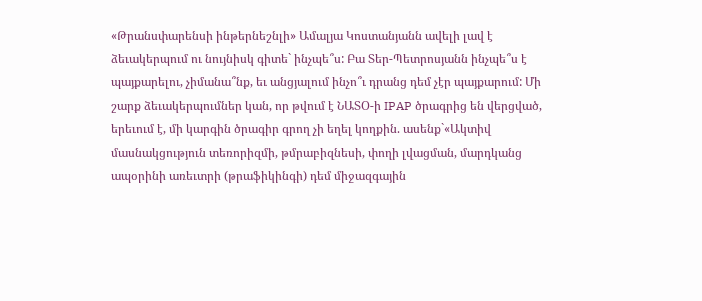«Թրանսփարենսի ինթերնեշնլի» Ամալյա Կոստանյանն ավելի լավ է ձեւակերպում ու նույնիսկ գիտե` ինչպե՞ս: Բա Տեր-Պետրոսյանն ինչպե՞ս է պայքարելու, չիմանա՞նք, եւ անցյալում ինչո՞ւ դրանց դեմ չէր պայքարում: Մի շարք ձեւակերպումներ կան, որ թվում է ՆԱՏՕ-ի IPAP ծրագրից են վերցված, երեւում է, մի կարգին ծրագիր գրող չի եղել կողքին. ասենք`«Ակտիվ մասնակցություն տեռորիզմի, թմրաբիզնեսի, փողի լվացման, մարդկանց ապօրինի առեւտրի (թրաֆիկինգի) դեմ միջազգային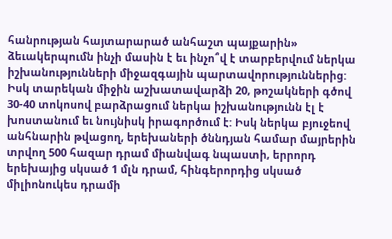հանրության հայտարարած անհաշտ պայքարին» ձեւակերպումն ինչի մասին է եւ ինչո՞վ է տարբերվում ներկա իշխանությունների միջազգային պարտավորություններից: Իսկ տարեկան միջին աշխատավարձի 20, թոշակների գծով 30-40 տոկոսով բարձրացում ներկա իշխանությունն էլ է խոստանում եւ նույնիսկ իրագործում է: Իսկ ներկա բյուջեով անհնարին թվացող, երեխաների ծննդյան համար մայրերին տրվող 500 հազար դրամ միանվագ նպաստի, երրորդ երեխայից սկսած 1 մլն դրամ, հինգերորդից սկսած միլիոնուկես դրամի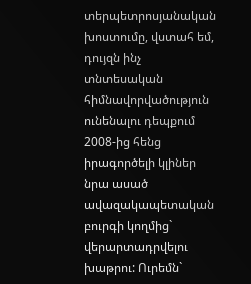տերպետրոսյանական խոստումը, վստահ եմ, դույզն ինչ տնտեսական հիմնավորվածություն ունենալու դեպքում 2008-ից հենց իրագործելի կլիներ նրա ասած ավազակապետական բուրգի կողմից` վերարտադրվելու խաթրու: Ուրեմն`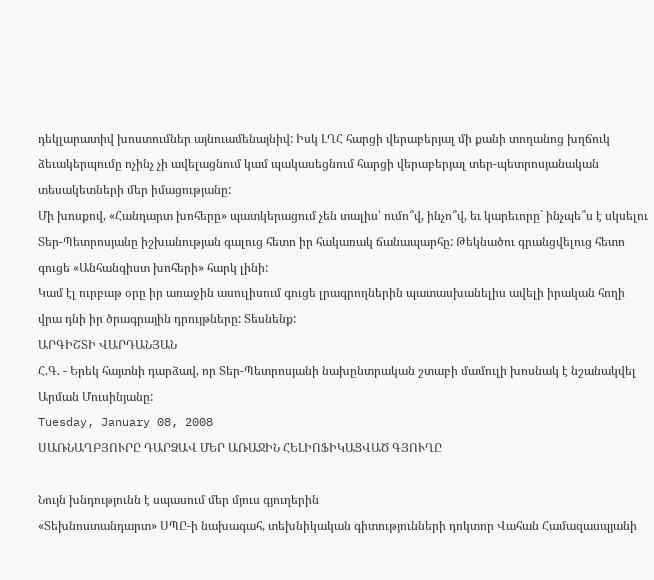դեկլարատիվ խոստումներ այնուամենայնիվ: Իսկ ԼՂՀ հարցի վերաբերյալ մի քանի տողանոց խղճուկ ձեւակերպումը ոչինչ չի ավելացնում կամ պակասեցնում հարցի վերաբերյալ տեր-պետրոսյանական տեսակետների մեր իմացությանը:
Մի խոսքով, «Հանդարտ խոհերը» պատկերացում չեն տալիս՝ ումո՞վ, ինչո՞վ, եւ կարեւորը` ինչպե՞ս է սկսելու Տեր-Պետրոսյանը իշխանության գալուց հետո իր հակառակ ճանապարհը: Թեկնածու գրանցվելուց հետո գուցե «Անհանգիստ խոհերի» հարկ լինի:
Կամ էլ ուրբաթ օրը իր առաջին ասուլիսում գուցե լրագրողներին պատասխանելիս ավելի իրական հողի վրա դնի իր ծրագրային դրույթները: Տեսնենք:
ԱՐԳԻՇՏԻ ՎԱՐԴԱՆՅԱՆ
Հ.Գ. - Երեկ հայտնի դարձավ, որ Տեր-Պետրոսյանի նախընտրական շտաբի մամուլի խոսնակ է նշանակվել Արման Մուսինյանը:
Tuesday, January 08, 2008
ՍԱՌՆԱՂԲՅՈՒՐԸ ԴԱՐՁԱՎ ՄԵՐ ԱՌԱՋԻՆ ՀԵԼԻՈՖԻԿԱՑՎԱԾ ԳՅՈՒՂԸ

Նույն խնդությունն է սպասում մեր մյուս գյուղերին
«Տեխնոստանդարտ» ՍՊԸ-ի նախագահ, տեխնիկական գիտությունների դոկտոր Վահան Համազասպյանի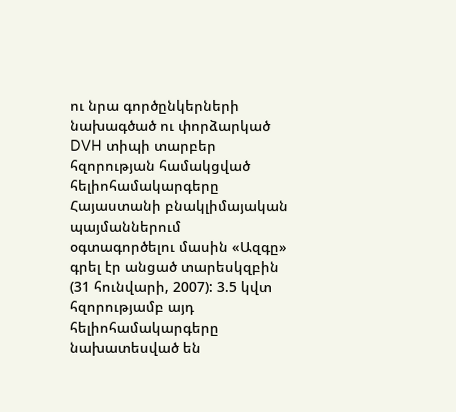ու նրա գործընկերների նախագծած ու փորձարկած DVH տիպի տարբեր հզորության համակցված հելիոհամակարգերը Հայաստանի բնակլիմայական պայմաններում օգտագործելու մասին «Ազգը» գրել էր անցած տարեսկզբին (31 հունվարի, 2007): 3.5 կվտ հզորությամբ այդ հելիոհամակարգերը նախատեսված են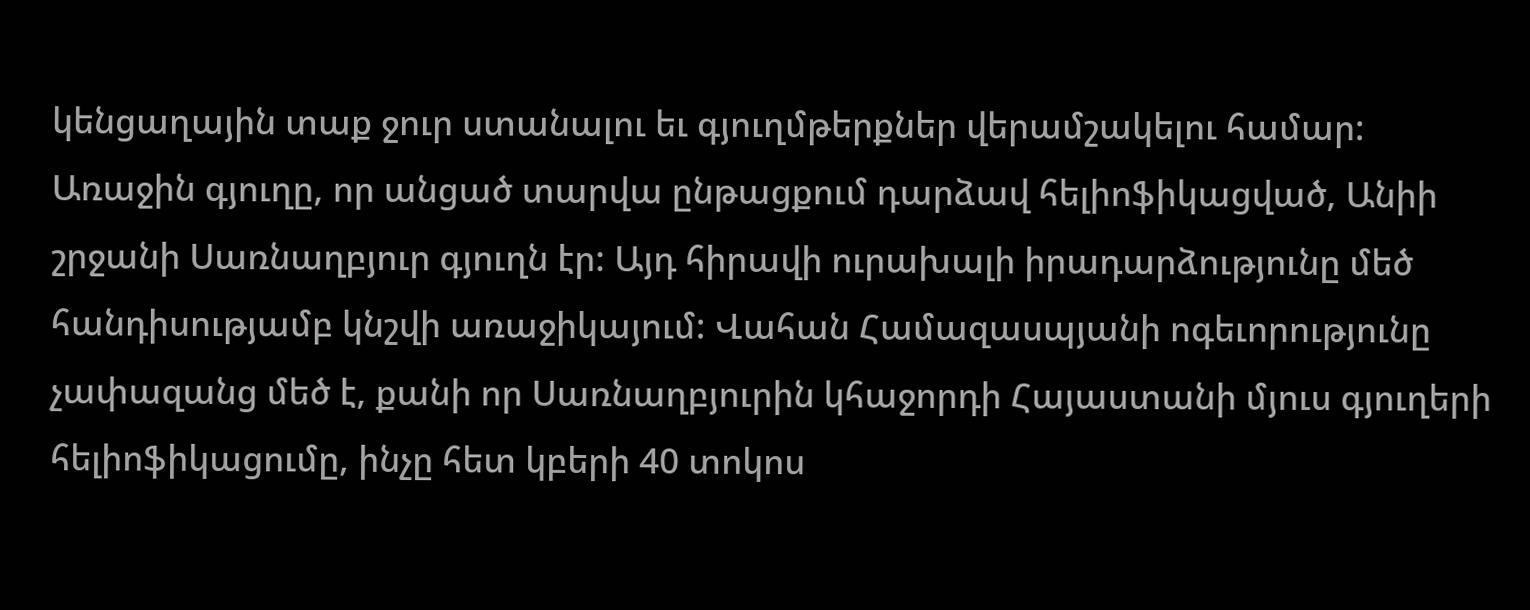կենցաղային տաք ջուր ստանալու եւ գյուղմթերքներ վերամշակելու համար: Առաջին գյուղը, որ անցած տարվա ընթացքում դարձավ հելիոֆիկացված, Անիի շրջանի Սառնաղբյուր գյուղն էր: Այդ հիրավի ուրախալի իրադարձությունը մեծ հանդիսությամբ կնշվի առաջիկայում: Վահան Համազասպյանի ոգեւորությունը չափազանց մեծ է, քանի որ Սառնաղբյուրին կհաջորդի Հայաստանի մյուս գյուղերի հելիոֆիկացումը, ինչը հետ կբերի 40 տոկոս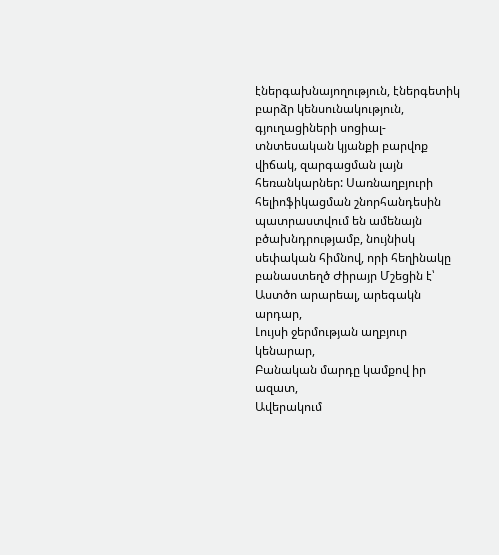էներգախնայողություն, էներգետիկ բարձր կենսունակություն, գյուղացիների սոցիալ-տնտեսական կյանքի բարվոք վիճակ, զարգացման լայն հեռանկարներ: Սառնաղբյուրի հելիոֆիկացման շնորհանդեսին պատրաստվում են ամենայն բծախնդրությամբ, նույնիսկ սեփական հիմնով, որի հեղինակը բանաստեղծ Ժիրայր Մշեցին է՝
Աստծո արարեալ, արեգակն արդար,
Լույսի ջերմության աղբյուր կենարար,
Բանական մարդը կամքով իր ազատ,
Ավերակում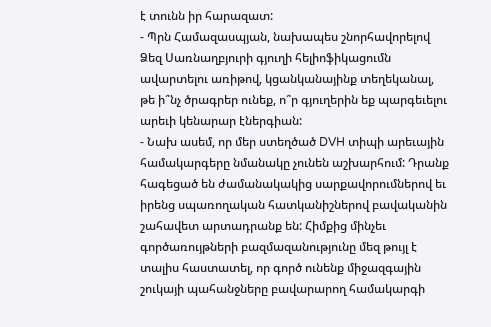է տունն իր հարազատ:
- Պրն Համազասպյան, նախապես շնորհավորելով Ձեզ Սառնաղբյուրի գյուղի հելիոֆիկացումն ավարտելու առիթով, կցանկանայինք տեղեկանալ, թե ի՞նչ ծրագրեր ունեք, ո՞ր գյուղերին եք պարգեւելու արեւի կենարար էներգիան:
- Նախ ասեմ, որ մեր ստեղծած DVH տիպի արեւային համակարգերը նմանակը չունեն աշխարհում: Դրանք հագեցած են ժամանակակից սարքավորումներով եւ իրենց սպառողական հատկանիշներով բավականին շահավետ արտադրանք են: Հիմքից մինչեւ գործառույթների բազմազանությունը մեզ թույլ է տալիս հաստատել, որ գործ ունենք միջազգային շուկայի պահանջները բավարարող համակարգի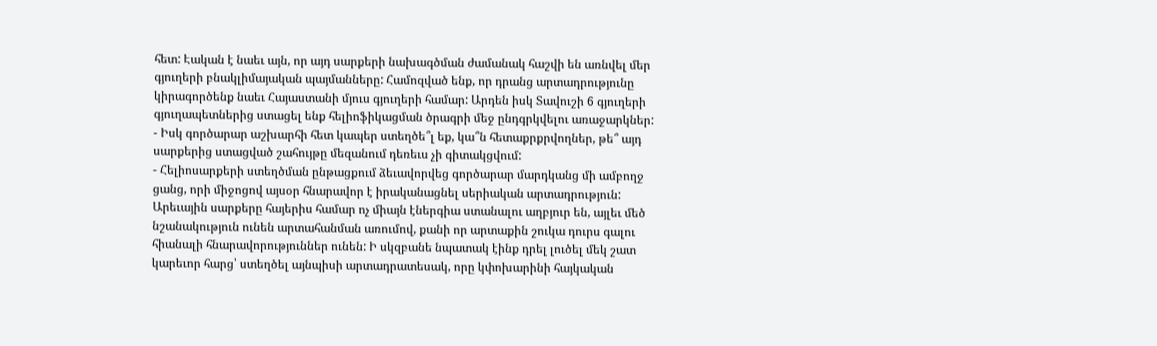հետ: Էական է նաեւ այն, որ այդ սարքերի նախագծման ժամանակ հաշվի են առնվել մեր գյուղերի բնակլիմայական պայմանները: Համոզված ենք, որ դրանց արտադրությունը կիրագործենք նաեւ Հայաստանի մյուս գյուղերի համար: Արդեն իսկ Տավուշի 6 գյուղերի գյուղապետներից ստացել ենք հելիոֆիկացման ծրագրի մեջ ընդգրկվելու առաջարկներ:
- Իսկ գործարար աշխարհի հետ կապեր ստեղծե՞լ եք, կա՞ն հետաքրքրվողներ, թե՞ այդ սարքերից ստացված շահույթը մեզանում դեռեւս չի գիտակցվում:
- Հելիոսարքերի ստեղծման ընթացքում ձեւավորվեց գործարար մարդկանց մի ամբողջ ցանց, որի միջոցով այսօր հնարավոր է իրականացնել սերիական արտադրություն: Արեւային սարքերը հայերիս համար ոչ միայն էներգիա ստանալու աղբյուր են, այլեւ մեծ նշանակություն ունեն արտահանման առումով, քանի որ արտաքին շուկա դուրս գալու հիանալի հնարավորություններ ունեն: Ի սկզբանե նպատակ էինք դրել լուծել մեկ շատ կարեւոր հարց՝ ստեղծել այնպիսի արտադրատեսակ, որը կփոխարինի հայկական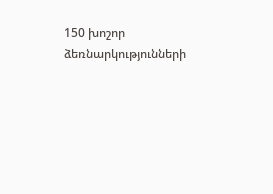150 խոշոր ձեռնարկությունների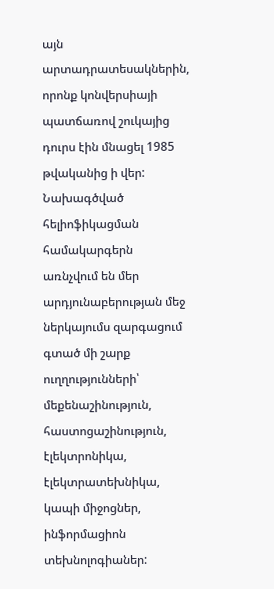այն արտադրատեսակներին, որոնք կոնվերսիայի պատճառով շուկայից դուրս էին մնացել 1985 թվականից ի վեր: Նախագծված հելիոֆիկացման համակարգերն առնչվում են մեր արդյունաբերության մեջ ներկայումս զարգացում գտած մի շարք ուղղությունների՝ մեքենաշինություն, հաստոցաշինություն, էլեկտրոնիկա, էլեկտրատեխնիկա, կապի միջոցներ, ինֆորմացիոն տեխնոլոգիաներ: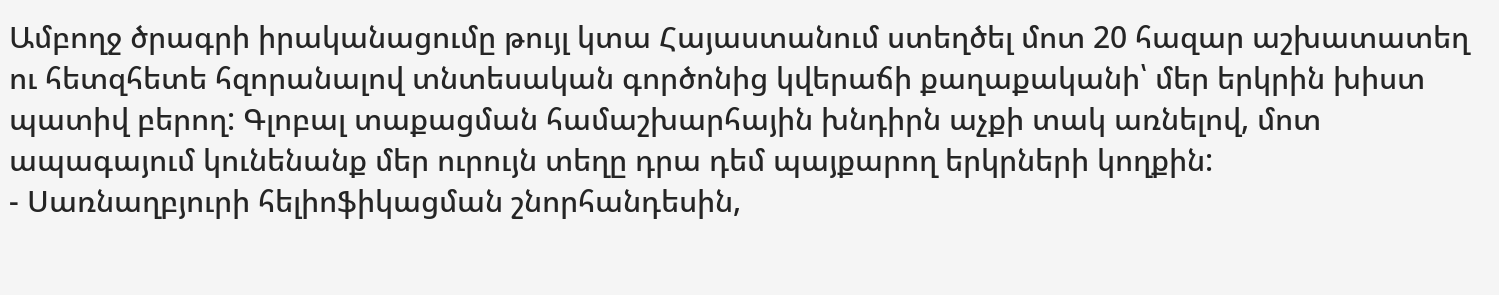Ամբողջ ծրագրի իրականացումը թույլ կտա Հայաստանում ստեղծել մոտ 20 հազար աշխատատեղ ու հետզհետե հզորանալով տնտեսական գործոնից կվերաճի քաղաքականի՝ մեր երկրին խիստ պատիվ բերող: Գլոբալ տաքացման համաշխարհային խնդիրն աչքի տակ առնելով, մոտ ապագայում կունենանք մեր ուրույն տեղը դրա դեմ պայքարող երկրների կողքին:
- Սառնաղբյուրի հելիոֆիկացման շնորհանդեսին,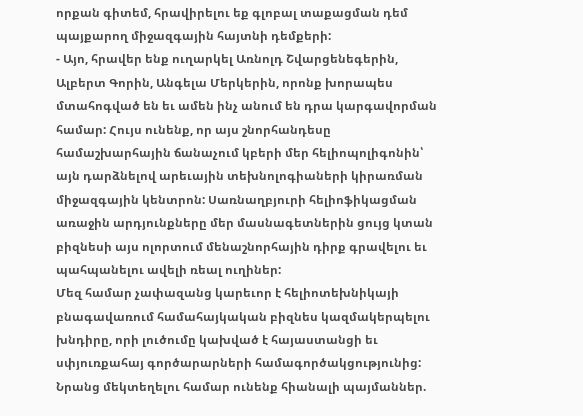որքան գիտեմ, հրավիրելու եք գլոբալ տաքացման դեմ պայքարող միջազգային հայտնի դեմքերի:
- Այո, հրավեր ենք ուղարկել Առնոլդ Շվարցենեգերին, Ալբերտ Գորին, Անգելա Մերկերին, որոնք խորապես մտահոգված են եւ ամեն ինչ անում են դրա կարգավորման համար: Հույս ունենք, որ այս շնորհանդեսը համաշխարհային ճանաչում կբերի մեր հելիոպոլիգոնին՝ այն դարձնելով արեւային տեխնոլոգիաների կիրառման միջազգային կենտրոն: Սառնաղբյուրի հելիոֆիկացման առաջին արդյունքները մեր մասնագետներին ցույց կտան բիզնեսի այս ոլորտում մենաշնորհային դիրք գրավելու եւ պահպանելու ավելի ռեալ ուղիներ:
Մեզ համար չափազանց կարեւոր է հելիոտեխնիկայի բնագավառում համահայկական բիզնես կազմակերպելու խնդիրը, որի լուծումը կախված է հայաստանցի եւ սփյուռքահայ գործարարների համագործակցությունից: Նրանց մեկտեղելու համար ունենք հիանալի պայմաններ.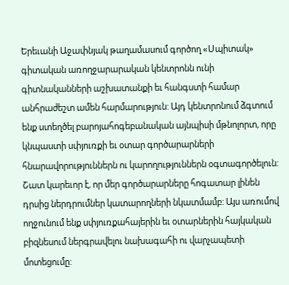Երեւանի Աջափնյակ թաղամասում գործող «Սպիտակ» գիտական առողջարարական կենտրոնն ունի գիտնականների աշխատանքի եւ հանգստի համար անհրաժեշտ ամեն հարմարություն: Այդ կենտրոնում ձգտում ենք ստեղծել բարոյահոգեբանական այնպիսի մթնոլորտ, որը կնպաստի սփյուռքի եւ օտար գործարարների հնարավորություններն ու կարողություններն օգտագործելուն: Շատ կարեւոր է, որ մեր գործարարները հոգատար լինեն դրսից ներդրումներ կատարողների նկատմամբ: Այս առումով ողջունում ենք սփյուռքահայերին եւ օտարներին հայկական բիզնեսում ներգրավելու նախագահի ու վարչապետի մոտեցումը: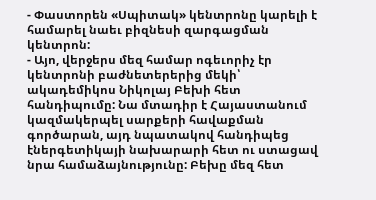- Փաստորեն «Սպիտակ» կենտրոնը կարելի է համարել նաեւ բիզնեսի զարգացման կենտրոն:
- Այո, վերջերս մեզ համար ոգեւորիչ էր կենտրոնի բաժնետերերից մեկի՝ ակադեմիկոս Նիկոլայ Բեխի հետ հանդիպումը: Նա մտադիր է Հայաստանում կազմակերպել սարքերի հավաքման գործարան, այդ նպատակով հանդիպեց էներգետիկայի նախարարի հետ ու ստացավ նրա համաձայնությունը: Բեխը մեզ հետ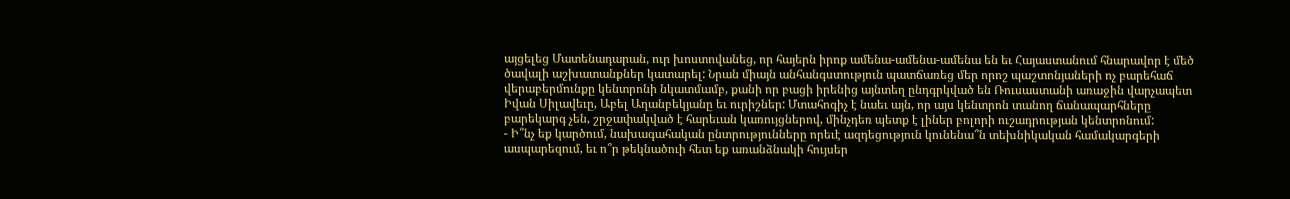այցելեց Մատենադարան, ուր խոստովանեց, որ հայերն իրոք ամենա-ամենա-ամենա են եւ Հայաստանում հնարավոր է մեծ ծավալի աշխատանքներ կատարել: Նրան միայն անհանգստություն պատճառեց մեր որոշ պաշտոնյաների ոչ բարեհաճ վերաբերմունքը կենտրոնի նկատմամբ, քանի որ բացի իրենից այնտեղ ընդգրկված են Ռուսաստանի առաջին վարչապետ Իվան Սիլավեւը, Աբել Աղանբեկյանը եւ ուրիշներ: Մտահոգիչ է նաեւ այն, որ այս կենտրոն տանող ճանապարհները բարեկարգ չեն, շրջափակված է հարեւան կառույցներով, մինչդեռ պետք է լիներ բոլորի ուշադրության կենտրոնում:
- Ի՞նչ եք կարծում, նախագահական ընտրությունները որեւէ ազդեցություն կունենա՞ն տեխնիկական համակարգերի ասպարեզում, եւ ո՞ր թեկնածուի հետ եք առանձնակի հույսեր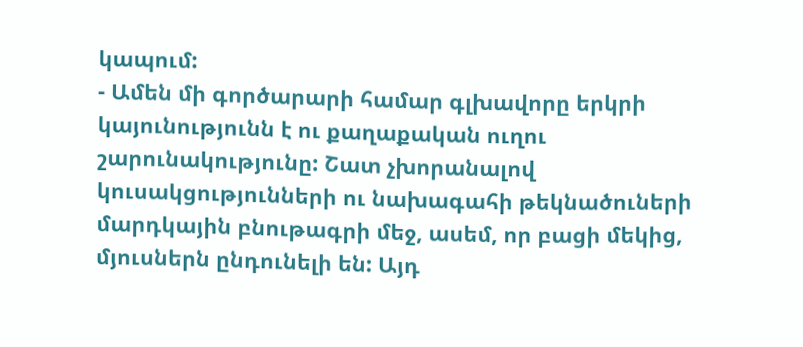կապում:
- Ամեն մի գործարարի համար գլխավորը երկրի կայունությունն է ու քաղաքական ուղու շարունակությունը: Շատ չխորանալով կուսակցությունների ու նախագահի թեկնածուների մարդկային բնութագրի մեջ, ասեմ, որ բացի մեկից, մյուսներն ընդունելի են: Այդ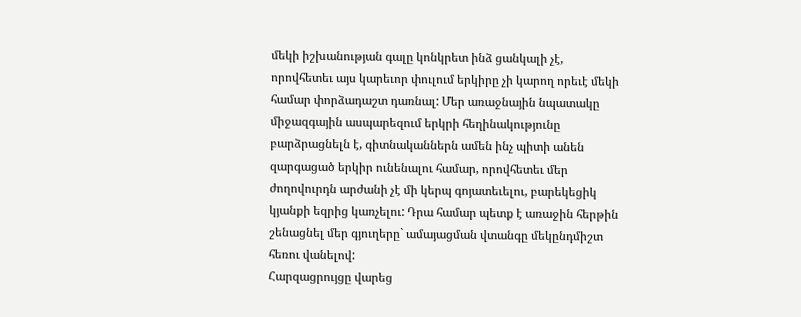մեկի իշխանության գալը կոնկրետ ինձ ցանկալի չէ, որովհետեւ այս կարեւոր փուլում երկիրը չի կարող որեւէ մեկի համար փորձադաշտ դառնալ: Մեր առաջնային նպատակը միջազգային ասպարեզում երկրի հեղինակությունը բարձրացնելն է, գիտնականներն ամեն ինչ պիտի անեն զարգացած երկիր ունենալու համար, որովհետեւ մեր ժողովուրդն արժանի չէ մի կերպ գոյատեւելու, բարեկեցիկ կյանքի եզրից կառչելու: Դրա համար պետք է առաջին հերթին շենացնել մեր գյուղերը` ամայացման վտանգը մեկընդմիշտ հեռու վանելով:
Հարզացրույցը վարեց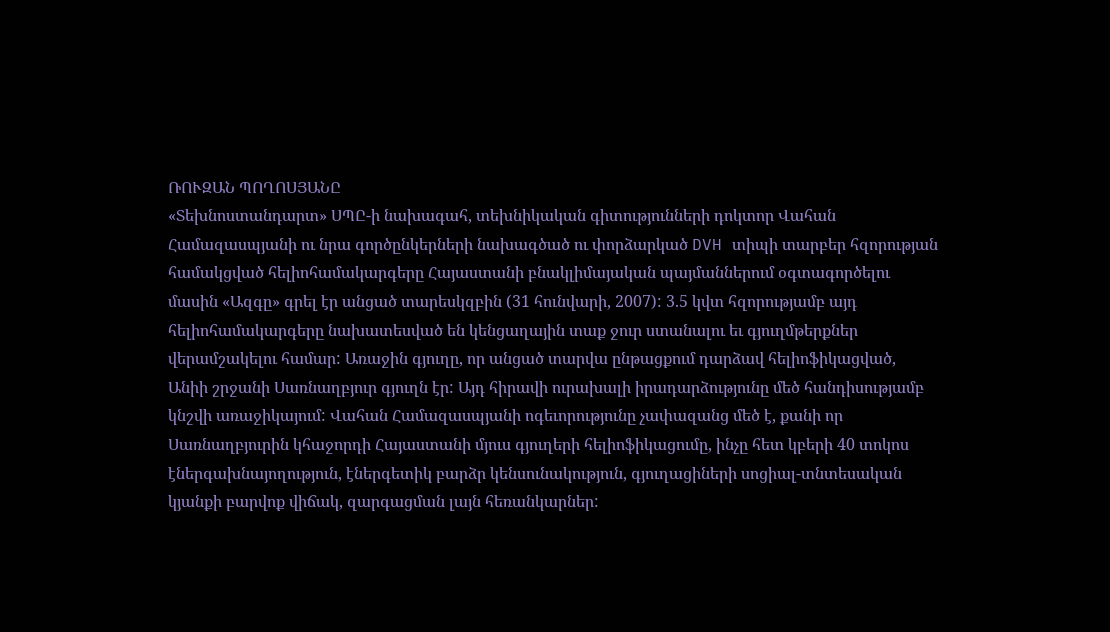ՌՈՒԶԱՆ ՊՈՂՈՍՅԱՆԸ
«Տեխնոստանդարտ» ՍՊԸ-ի նախագահ, տեխնիկական գիտությունների դոկտոր Վահան Համազասպյանի ու նրա գործընկերների նախագծած ու փորձարկած DVH տիպի տարբեր հզորության համակցված հելիոհամակարգերը Հայաստանի բնակլիմայական պայմաններում օգտագործելու մասին «Ազգը» գրել էր անցած տարեսկզբին (31 հունվարի, 2007): 3.5 կվտ հզորությամբ այդ հելիոհամակարգերը նախատեսված են կենցաղային տաք ջուր ստանալու եւ գյուղմթերքներ վերամշակելու համար: Առաջին գյուղը, որ անցած տարվա ընթացքում դարձավ հելիոֆիկացված, Անիի շրջանի Սառնաղբյուր գյուղն էր: Այդ հիրավի ուրախալի իրադարձությունը մեծ հանդիսությամբ կնշվի առաջիկայում: Վահան Համազասպյանի ոգեւորությունը չափազանց մեծ է, քանի որ Սառնաղբյուրին կհաջորդի Հայաստանի մյուս գյուղերի հելիոֆիկացումը, ինչը հետ կբերի 40 տոկոս էներգախնայողություն, էներգետիկ բարձր կենսունակություն, գյուղացիների սոցիալ-տնտեսական կյանքի բարվոք վիճակ, զարգացման լայն հեռանկարներ: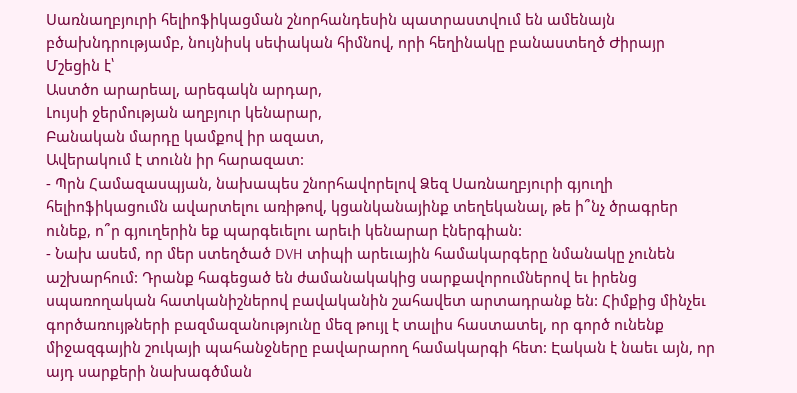Սառնաղբյուրի հելիոֆիկացման շնորհանդեսին պատրաստվում են ամենայն բծախնդրությամբ, նույնիսկ սեփական հիմնով, որի հեղինակը բանաստեղծ Ժիրայր Մշեցին է՝
Աստծո արարեալ, արեգակն արդար,
Լույսի ջերմության աղբյուր կենարար,
Բանական մարդը կամքով իր ազատ,
Ավերակում է տունն իր հարազատ:
- Պրն Համազասպյան, նախապես շնորհավորելով Ձեզ Սառնաղբյուրի գյուղի հելիոֆիկացումն ավարտելու առիթով, կցանկանայինք տեղեկանալ, թե ի՞նչ ծրագրեր ունեք, ո՞ր գյուղերին եք պարգեւելու արեւի կենարար էներգիան:
- Նախ ասեմ, որ մեր ստեղծած DVH տիպի արեւային համակարգերը նմանակը չունեն աշխարհում: Դրանք հագեցած են ժամանակակից սարքավորումներով եւ իրենց սպառողական հատկանիշներով բավականին շահավետ արտադրանք են: Հիմքից մինչեւ գործառույթների բազմազանությունը մեզ թույլ է տալիս հաստատել, որ գործ ունենք միջազգային շուկայի պահանջները բավարարող համակարգի հետ: Էական է նաեւ այն, որ այդ սարքերի նախագծման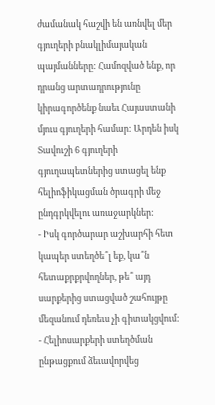ժամանակ հաշվի են առնվել մեր գյուղերի բնակլիմայական պայմանները: Համոզված ենք, որ դրանց արտադրությունը կիրագործենք նաեւ Հայաստանի մյուս գյուղերի համար: Արդեն իսկ Տավուշի 6 գյուղերի գյուղապետներից ստացել ենք հելիոֆիկացման ծրագրի մեջ ընդգրկվելու առաջարկներ:
- Իսկ գործարար աշխարհի հետ կապեր ստեղծե՞լ եք, կա՞ն հետաքրքրվողներ, թե՞ այդ սարքերից ստացված շահույթը մեզանում դեռեւս չի գիտակցվում:
- Հելիոսարքերի ստեղծման ընթացքում ձեւավորվեց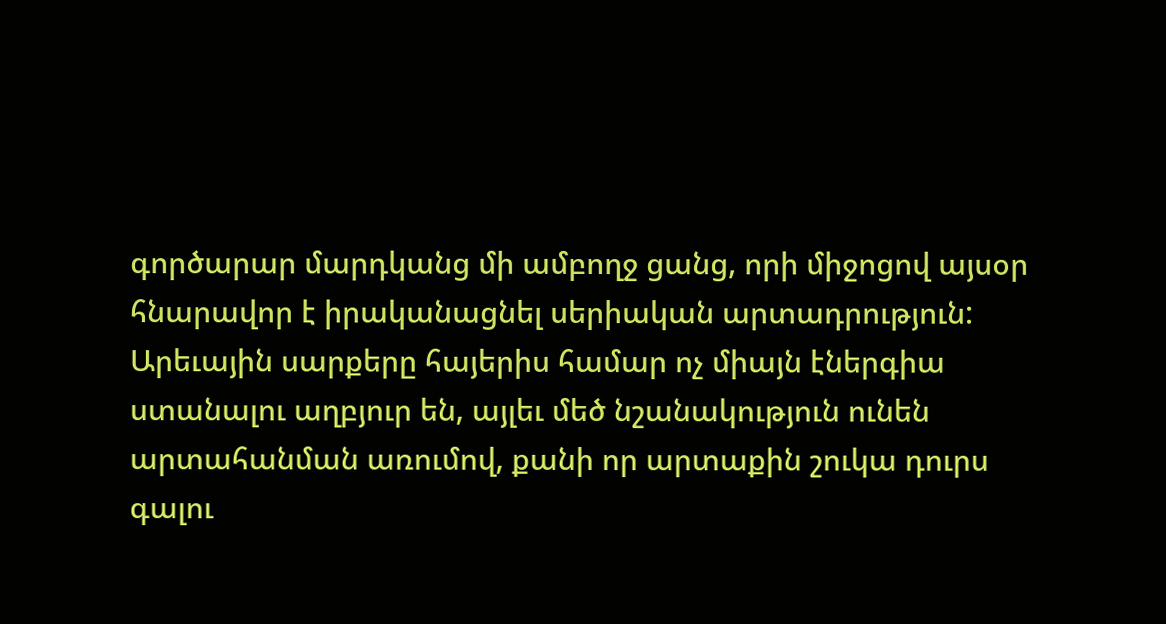գործարար մարդկանց մի ամբողջ ցանց, որի միջոցով այսօր հնարավոր է իրականացնել սերիական արտադրություն: Արեւային սարքերը հայերիս համար ոչ միայն էներգիա ստանալու աղբյուր են, այլեւ մեծ նշանակություն ունեն արտահանման առումով, քանի որ արտաքին շուկա դուրս գալու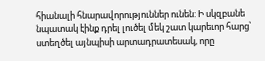հիանալի հնարավորություններ ունեն: Ի սկզբանե նպատակ էինք դրել լուծել մեկ շատ կարեւոր հարց՝ ստեղծել այնպիսի արտադրատեսակ, որը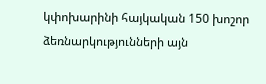կփոխարինի հայկական 150 խոշոր ձեռնարկությունների այն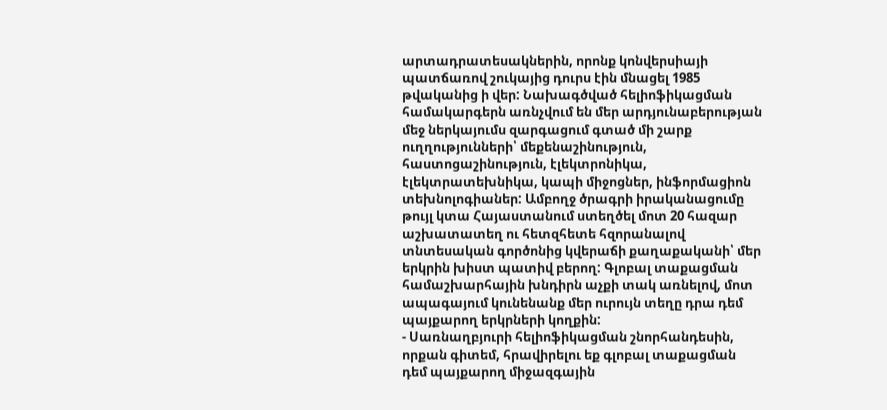արտադրատեսակներին, որոնք կոնվերսիայի պատճառով շուկայից դուրս էին մնացել 1985 թվականից ի վեր: Նախագծված հելիոֆիկացման համակարգերն առնչվում են մեր արդյունաբերության մեջ ներկայումս զարգացում գտած մի շարք ուղղությունների՝ մեքենաշինություն, հաստոցաշինություն, էլեկտրոնիկա, էլեկտրատեխնիկա, կապի միջոցներ, ինֆորմացիոն տեխնոլոգիաներ: Ամբողջ ծրագրի իրականացումը թույլ կտա Հայաստանում ստեղծել մոտ 20 հազար աշխատատեղ ու հետզհետե հզորանալով տնտեսական գործոնից կվերաճի քաղաքականի՝ մեր երկրին խիստ պատիվ բերող: Գլոբալ տաքացման համաշխարհային խնդիրն աչքի տակ առնելով, մոտ ապագայում կունենանք մեր ուրույն տեղը դրա դեմ պայքարող երկրների կողքին:
- Սառնաղբյուրի հելիոֆիկացման շնորհանդեսին, որքան գիտեմ, հրավիրելու եք գլոբալ տաքացման դեմ պայքարող միջազգային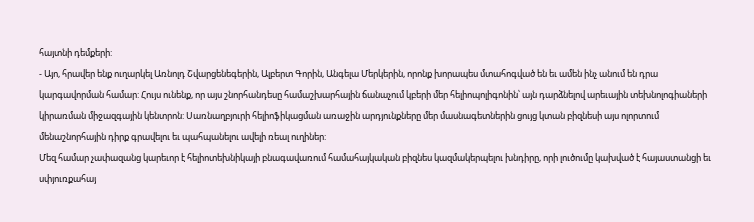հայտնի դեմքերի:
- Այո, հրավեր ենք ուղարկել Առնոլդ Շվարցենեգերին, Ալբերտ Գորին, Անգելա Մերկերին, որոնք խորապես մտահոգված են եւ ամեն ինչ անում են դրա կարգավորման համար: Հույս ունենք, որ այս շնորհանդեսը համաշխարհային ճանաչում կբերի մեր հելիոպոլիգոնին՝ այն դարձնելով արեւային տեխնոլոգիաների կիրառման միջազգային կենտրոն: Սառնաղբյուրի հելիոֆիկացման առաջին արդյունքները մեր մասնագետներին ցույց կտան բիզնեսի այս ոլորտում մենաշնորհային դիրք գրավելու եւ պահպանելու ավելի ռեալ ուղիներ:
Մեզ համար չափազանց կարեւոր է հելիոտեխնիկայի բնագավառում համահայկական բիզնես կազմակերպելու խնդիրը, որի լուծումը կախված է հայաստանցի եւ սփյուռքահայ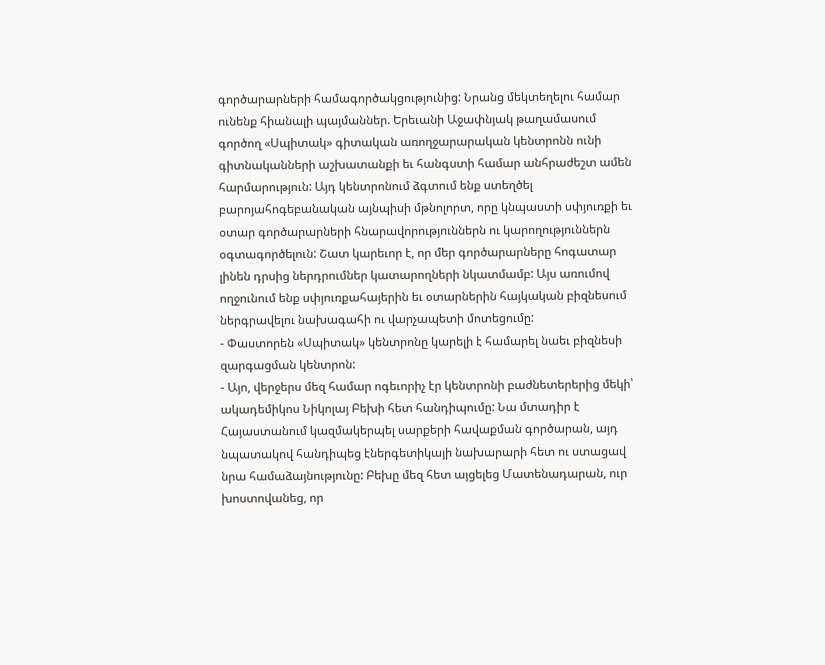գործարարների համագործակցությունից: Նրանց մեկտեղելու համար ունենք հիանալի պայմաններ. Երեւանի Աջափնյակ թաղամասում գործող «Սպիտակ» գիտական առողջարարական կենտրոնն ունի գիտնականների աշխատանքի եւ հանգստի համար անհրաժեշտ ամեն հարմարություն: Այդ կենտրոնում ձգտում ենք ստեղծել բարոյահոգեբանական այնպիսի մթնոլորտ, որը կնպաստի սփյուռքի եւ օտար գործարարների հնարավորություններն ու կարողություններն օգտագործելուն: Շատ կարեւոր է, որ մեր գործարարները հոգատար լինեն դրսից ներդրումներ կատարողների նկատմամբ: Այս առումով ողջունում ենք սփյուռքահայերին եւ օտարներին հայկական բիզնեսում ներգրավելու նախագահի ու վարչապետի մոտեցումը:
- Փաստորեն «Սպիտակ» կենտրոնը կարելի է համարել նաեւ բիզնեսի զարգացման կենտրոն:
- Այո, վերջերս մեզ համար ոգեւորիչ էր կենտրոնի բաժնետերերից մեկի՝ ակադեմիկոս Նիկոլայ Բեխի հետ հանդիպումը: Նա մտադիր է Հայաստանում կազմակերպել սարքերի հավաքման գործարան, այդ նպատակով հանդիպեց էներգետիկայի նախարարի հետ ու ստացավ նրա համաձայնությունը: Բեխը մեզ հետ այցելեց Մատենադարան, ուր խոստովանեց, որ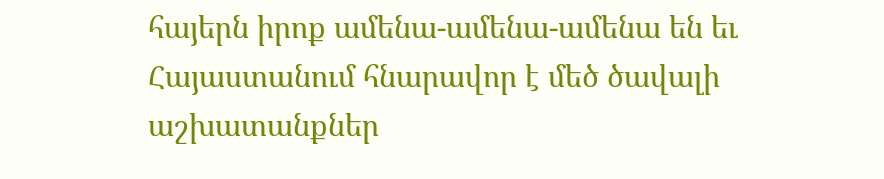հայերն իրոք ամենա-ամենա-ամենա են եւ Հայաստանում հնարավոր է մեծ ծավալի աշխատանքներ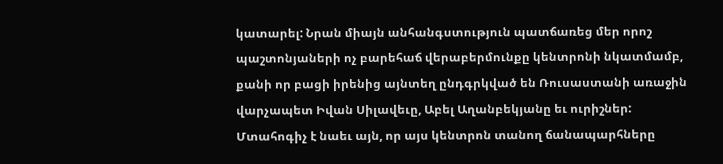կատարել: Նրան միայն անհանգստություն պատճառեց մեր որոշ պաշտոնյաների ոչ բարեհաճ վերաբերմունքը կենտրոնի նկատմամբ, քանի որ բացի իրենից այնտեղ ընդգրկված են Ռուսաստանի առաջին վարչապետ Իվան Սիլավեւը, Աբել Աղանբեկյանը եւ ուրիշներ: Մտահոգիչ է նաեւ այն, որ այս կենտրոն տանող ճանապարհները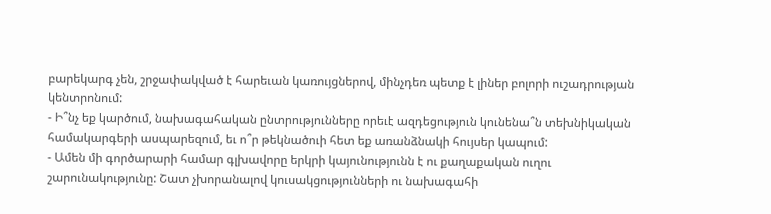բարեկարգ չեն, շրջափակված է հարեւան կառույցներով, մինչդեռ պետք է լիներ բոլորի ուշադրության կենտրոնում:
- Ի՞նչ եք կարծում, նախագահական ընտրությունները որեւէ ազդեցություն կունենա՞ն տեխնիկական համակարգերի ասպարեզում, եւ ո՞ր թեկնածուի հետ եք առանձնակի հույսեր կապում:
- Ամեն մի գործարարի համար գլխավորը երկրի կայունությունն է ու քաղաքական ուղու շարունակությունը: Շատ չխորանալով կուսակցությունների ու նախագահի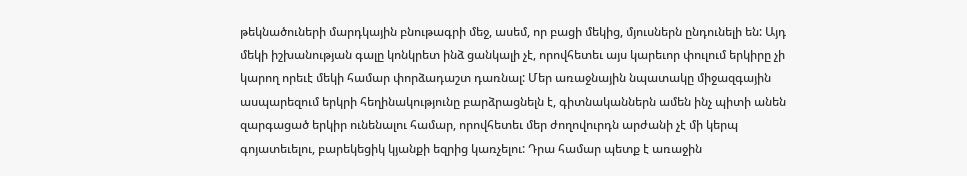թեկնածուների մարդկային բնութագրի մեջ, ասեմ, որ բացի մեկից, մյուսներն ընդունելի են: Այդ մեկի իշխանության գալը կոնկրետ ինձ ցանկալի չէ, որովհետեւ այս կարեւոր փուլում երկիրը չի կարող որեւէ մեկի համար փորձադաշտ դառնալ: Մեր առաջնային նպատակը միջազգային ասպարեզում երկրի հեղինակությունը բարձրացնելն է, գիտնականներն ամեն ինչ պիտի անեն զարգացած երկիր ունենալու համար, որովհետեւ մեր ժողովուրդն արժանի չէ մի կերպ գոյատեւելու, բարեկեցիկ կյանքի եզրից կառչելու: Դրա համար պետք է առաջին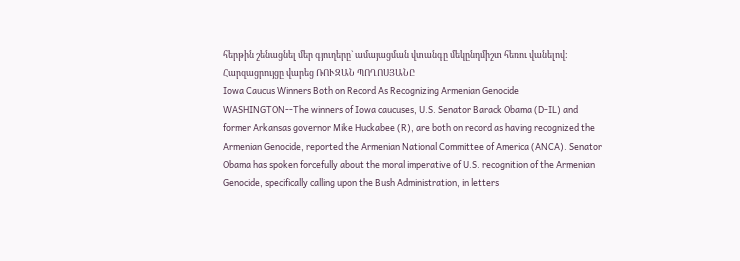հերթին շենացնել մեր գյուղերը` ամայացման վտանգը մեկընդմիշտ հեռու վանելով:
Հարզացրույցը վարեց ՌՈՒԶԱՆ ՊՈՂՈՍՅԱՆԸ
Iowa Caucus Winners Both on Record As Recognizing Armenian Genocide
WASHINGTON--The winners of Iowa caucuses, U.S. Senator Barack Obama (D-IL) and former Arkansas governor Mike Huckabee (R), are both on record as having recognized the Armenian Genocide, reported the Armenian National Committee of America (ANCA). Senator Obama has spoken forcefully about the moral imperative of U.S. recognition of the Armenian Genocide, specifically calling upon the Bush Administration, in letters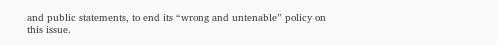and public statements, to end its “wrong and untenable” policy on this issue.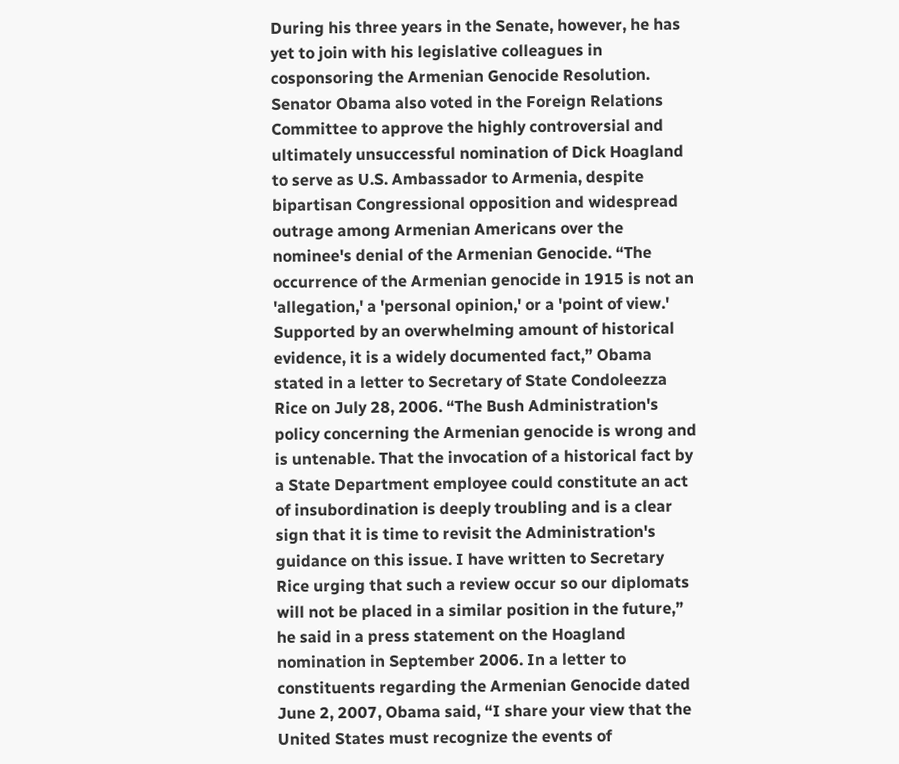During his three years in the Senate, however, he has yet to join with his legislative colleagues in cosponsoring the Armenian Genocide Resolution. Senator Obama also voted in the Foreign Relations Committee to approve the highly controversial and ultimately unsuccessful nomination of Dick Hoagland to serve as U.S. Ambassador to Armenia, despite bipartisan Congressional opposition and widespread outrage among Armenian Americans over the nominee's denial of the Armenian Genocide. “The occurrence of the Armenian genocide in 1915 is not an 'allegation,' a 'personal opinion,' or a 'point of view.' Supported by an overwhelming amount of historical evidence, it is a widely documented fact,” Obama stated in a letter to Secretary of State Condoleezza Rice on July 28, 2006. “The Bush Administration's policy concerning the Armenian genocide is wrong and is untenable. That the invocation of a historical fact by a State Department employee could constitute an act of insubordination is deeply troubling and is a clear sign that it is time to revisit the Administration's guidance on this issue. I have written to Secretary Rice urging that such a review occur so our diplomats will not be placed in a similar position in the future,” he said in a press statement on the Hoagland nomination in September 2006. In a letter to constituents regarding the Armenian Genocide dated June 2, 2007, Obama said, “I share your view that the United States must recognize the events of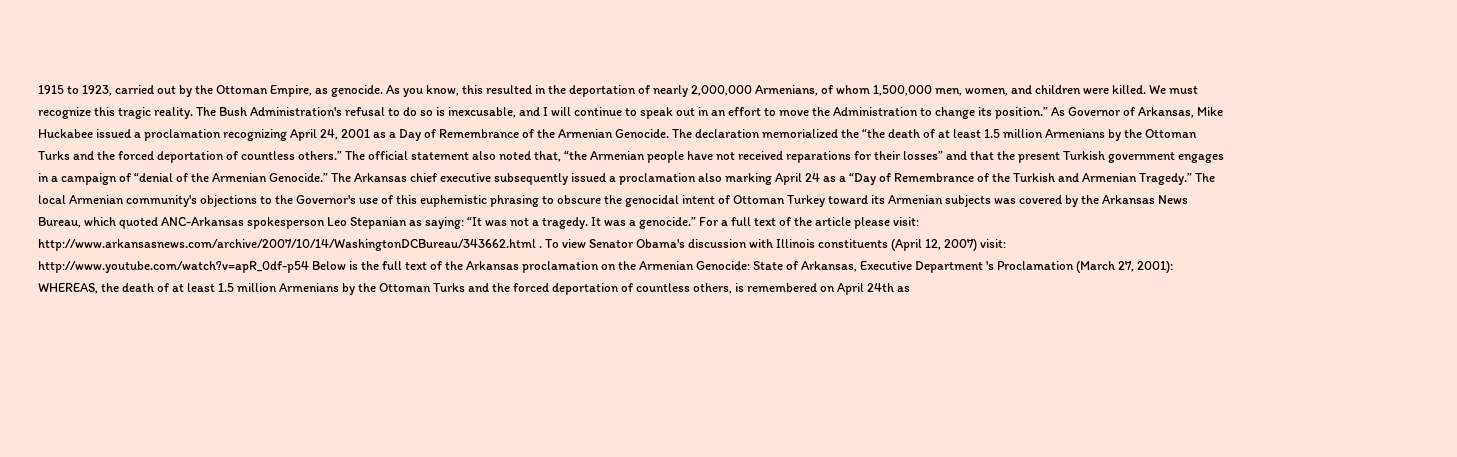1915 to 1923, carried out by the Ottoman Empire, as genocide. As you know, this resulted in the deportation of nearly 2,000,000 Armenians, of whom 1,500,000 men, women, and children were killed. We must recognize this tragic reality. The Bush Administration's refusal to do so is inexcusable, and I will continue to speak out in an effort to move the Administration to change its position.” As Governor of Arkansas, Mike Huckabee issued a proclamation recognizing April 24, 2001 as a Day of Remembrance of the Armenian Genocide. The declaration memorialized the “the death of at least 1.5 million Armenians by the Ottoman Turks and the forced deportation of countless others.” The official statement also noted that, “the Armenian people have not received reparations for their losses” and that the present Turkish government engages in a campaign of “denial of the Armenian Genocide.” The Arkansas chief executive subsequently issued a proclamation also marking April 24 as a “Day of Remembrance of the Turkish and Armenian Tragedy.” The local Armenian community's objections to the Governor's use of this euphemistic phrasing to obscure the genocidal intent of Ottoman Turkey toward its Armenian subjects was covered by the Arkansas News Bureau, which quoted ANC-Arkansas spokesperson Leo Stepanian as saying: “It was not a tragedy. It was a genocide.” For a full text of the article please visit: http://www.arkansasnews.com/archive/2007/10/14/WashingtonDCBureau/343662.html . To view Senator Obama's discussion with Illinois constituents (April 12, 2007) visit: http://www.youtube.com/watch?v=apR_0df-p54 Below is the full text of the Arkansas proclamation on the Armenian Genocide: State of Arkansas, Executive Department 's Proclamation (March 27, 2001): WHEREAS, the death of at least 1.5 million Armenians by the Ottoman Turks and the forced deportation of countless others, is remembered on April 24th as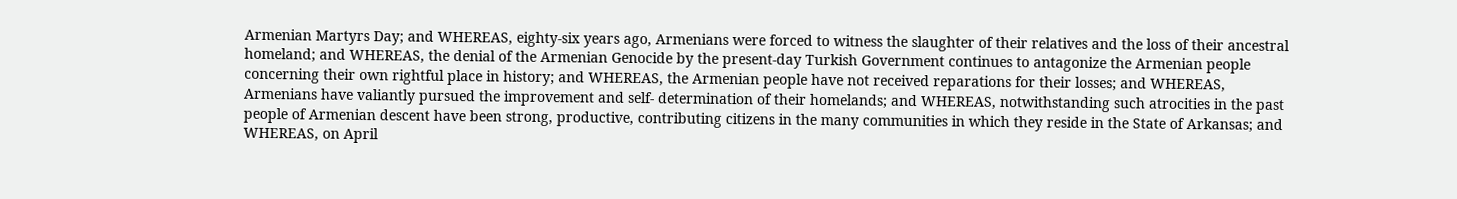Armenian Martyrs Day; and WHEREAS, eighty-six years ago, Armenians were forced to witness the slaughter of their relatives and the loss of their ancestral homeland; and WHEREAS, the denial of the Armenian Genocide by the present-day Turkish Government continues to antagonize the Armenian people concerning their own rightful place in history; and WHEREAS, the Armenian people have not received reparations for their losses; and WHEREAS, Armenians have valiantly pursued the improvement and self- determination of their homelands; and WHEREAS, notwithstanding such atrocities in the past people of Armenian descent have been strong, productive, contributing citizens in the many communities in which they reside in the State of Arkansas; and WHEREAS, on April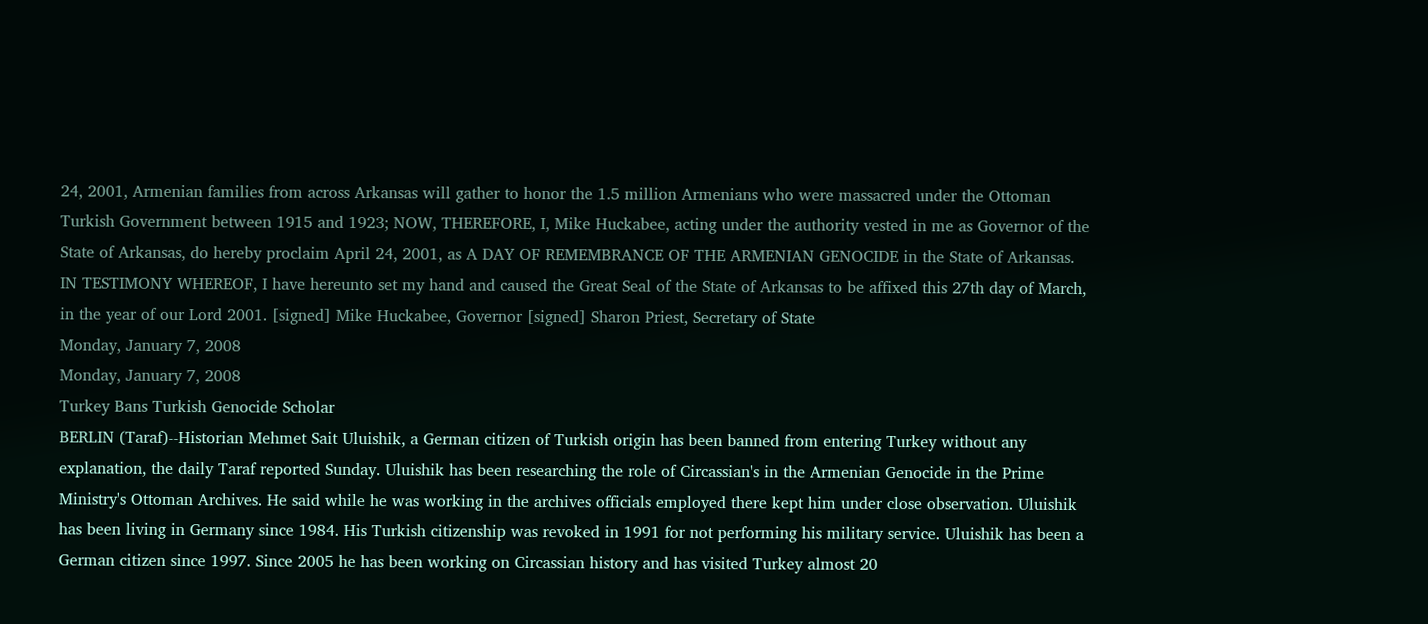24, 2001, Armenian families from across Arkansas will gather to honor the 1.5 million Armenians who were massacred under the Ottoman Turkish Government between 1915 and 1923; NOW, THEREFORE, I, Mike Huckabee, acting under the authority vested in me as Governor of the State of Arkansas, do hereby proclaim April 24, 2001, as A DAY OF REMEMBRANCE OF THE ARMENIAN GENOCIDE in the State of Arkansas. IN TESTIMONY WHEREOF, I have hereunto set my hand and caused the Great Seal of the State of Arkansas to be affixed this 27th day of March, in the year of our Lord 2001. [signed] Mike Huckabee, Governor [signed] Sharon Priest, Secretary of State
Monday, January 7, 2008
Monday, January 7, 2008
Turkey Bans Turkish Genocide Scholar
BERLIN (Taraf)--Historian Mehmet Sait Uluishik, a German citizen of Turkish origin has been banned from entering Turkey without any explanation, the daily Taraf reported Sunday. Uluishik has been researching the role of Circassian's in the Armenian Genocide in the Prime Ministry's Ottoman Archives. He said while he was working in the archives officials employed there kept him under close observation. Uluishik has been living in Germany since 1984. His Turkish citizenship was revoked in 1991 for not performing his military service. Uluishik has been a German citizen since 1997. Since 2005 he has been working on Circassian history and has visited Turkey almost 20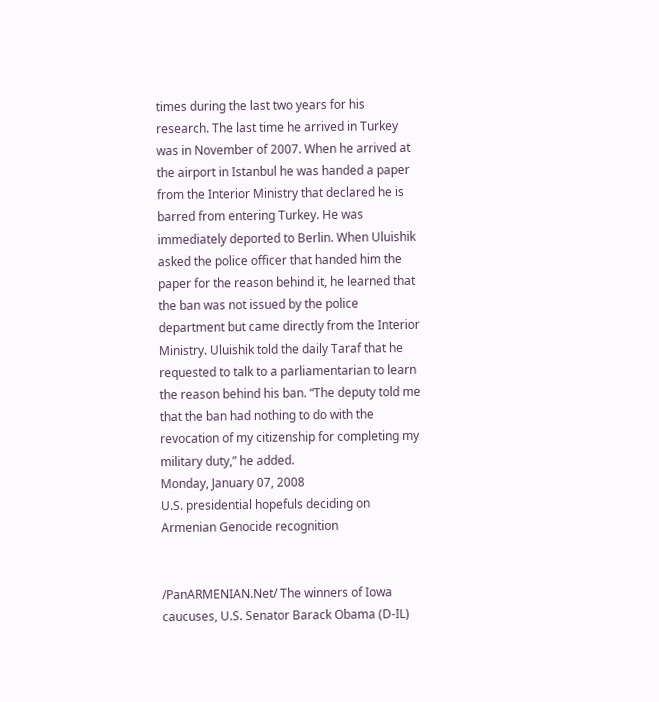times during the last two years for his research. The last time he arrived in Turkey was in November of 2007. When he arrived at the airport in Istanbul he was handed a paper from the Interior Ministry that declared he is barred from entering Turkey. He was immediately deported to Berlin. When Uluishik asked the police officer that handed him the paper for the reason behind it, he learned that the ban was not issued by the police department but came directly from the Interior Ministry. Uluishik told the daily Taraf that he requested to talk to a parliamentarian to learn the reason behind his ban. “The deputy told me that the ban had nothing to do with the revocation of my citizenship for completing my military duty,” he added.
Monday, January 07, 2008
U.S. presidential hopefuls deciding on Armenian Genocide recognition


/PanARMENIAN.Net/ The winners of Iowa caucuses, U.S. Senator Barack Obama (D-IL)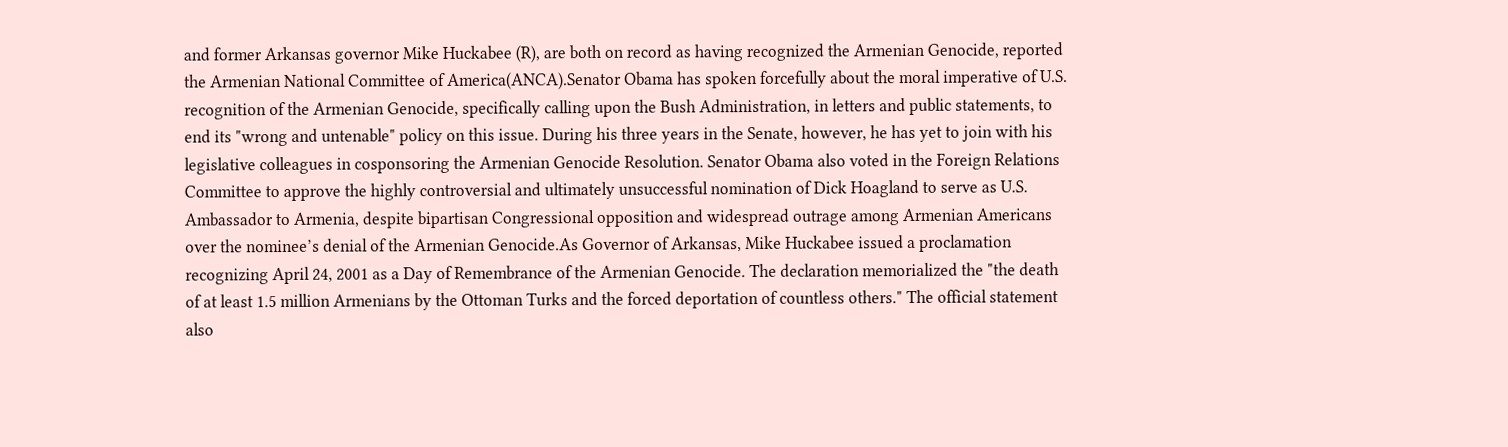and former Arkansas governor Mike Huckabee (R), are both on record as having recognized the Armenian Genocide, reported the Armenian National Committee of America(ANCA).Senator Obama has spoken forcefully about the moral imperative of U.S. recognition of the Armenian Genocide, specifically calling upon the Bush Administration, in letters and public statements, to end its "wrong and untenable" policy on this issue. During his three years in the Senate, however, he has yet to join with his legislative colleagues in cosponsoring the Armenian Genocide Resolution. Senator Obama also voted in the Foreign Relations Committee to approve the highly controversial and ultimately unsuccessful nomination of Dick Hoagland to serve as U.S. Ambassador to Armenia, despite bipartisan Congressional opposition and widespread outrage among Armenian Americans over the nominee’s denial of the Armenian Genocide.As Governor of Arkansas, Mike Huckabee issued a proclamation recognizing April 24, 2001 as a Day of Remembrance of the Armenian Genocide. The declaration memorialized the "the death of at least 1.5 million Armenians by the Ottoman Turks and the forced deportation of countless others." The official statement also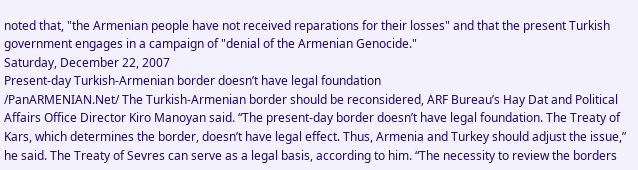noted that, "the Armenian people have not received reparations for their losses" and that the present Turkish government engages in a campaign of "denial of the Armenian Genocide."
Saturday, December 22, 2007
Present-day Turkish-Armenian border doesn’t have legal foundation
/PanARMENIAN.Net/ The Turkish-Armenian border should be reconsidered, ARF Bureau’s Hay Dat and Political Affairs Office Director Kiro Manoyan said. “The present-day border doesn’t have legal foundation. The Treaty of Kars, which determines the border, doesn’t have legal effect. Thus, Armenia and Turkey should adjust the issue,” he said. The Treaty of Sevres can serve as a legal basis, according to him. “The necessity to review the borders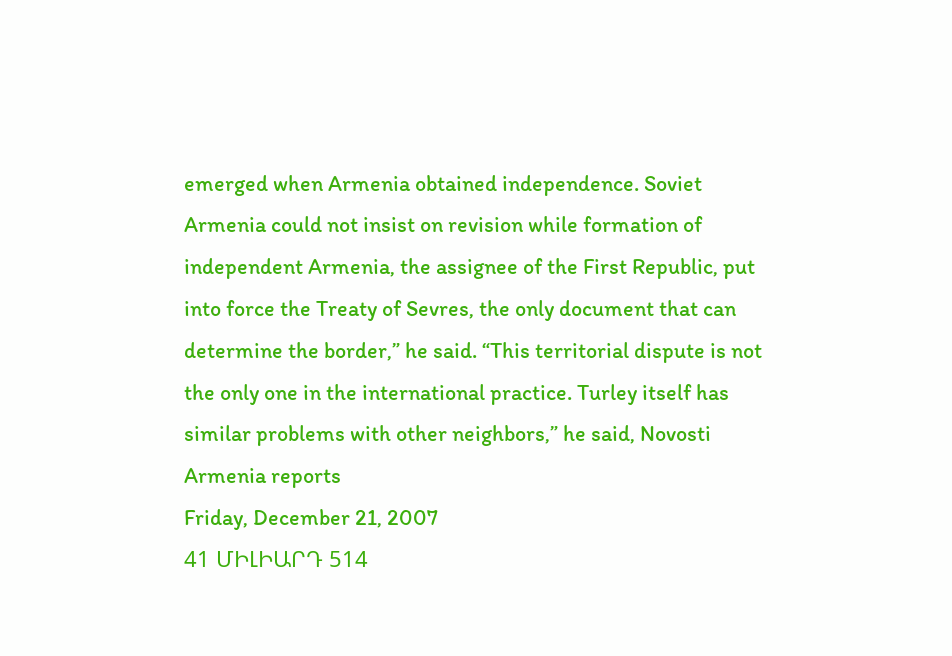emerged when Armenia obtained independence. Soviet Armenia could not insist on revision while formation of independent Armenia, the assignee of the First Republic, put into force the Treaty of Sevres, the only document that can determine the border,” he said. “This territorial dispute is not the only one in the international practice. Turley itself has similar problems with other neighbors,” he said, Novosti Armenia reports
Friday, December 21, 2007
41 ՄԻԼԻԱՐԴ 514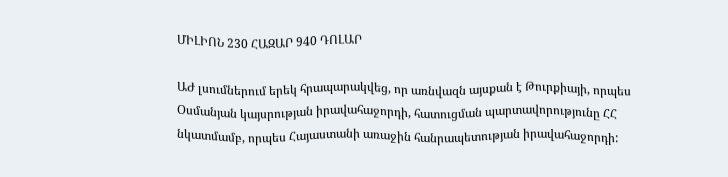ՄԻԼԻՈՆ 230 ՀԱԶԱՐ 940 ԴՈԼԱՐ

ԱԺ լսումներում երեկ հրապարակվեց, որ առնվազն այսքան է Թուրքիայի, որպես Օսմանյան կայսրության իրավահաջորդի, հատուցման պարտավորությունը ՀՀ նկատմամբ, որպես Հայաստանի առաջին հանրապետության իրավահաջորդի: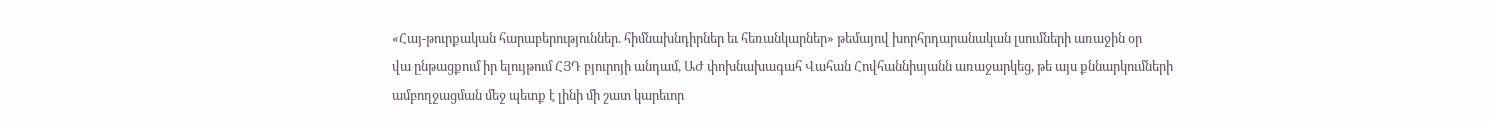«Հայ-թուրքական հարաբերություններ. հիմնախնդիրներ եւ հեռանկարներ» թեմայով խորհրդարանական լսումների առաջին օր
վա ընթացքում իր ելույթում ՀՅԴ բյուրոյի անդամ, ԱԺ փոխնախագահ Վահան Հովհաննիսյանն առաջարկեց, թե այս քննարկումների ամբողջացման մեջ պետք է լինի մի շատ կարեւոր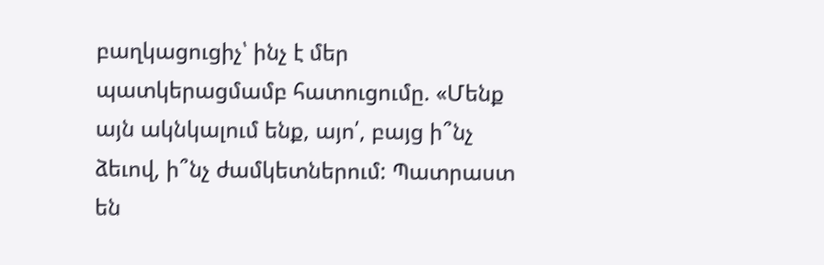բաղկացուցիչ՝ ինչ է մեր պատկերացմամբ հատուցումը. «Մենք այն ակնկալում ենք, այո՛, բայց ի՞նչ ձեւով, ի՞նչ ժամկետներում: Պատրաստ են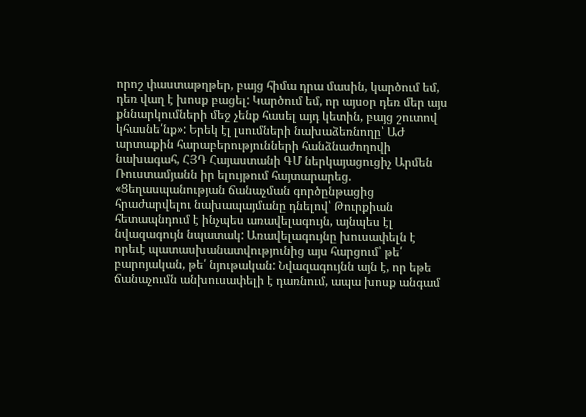որոշ փաստաթղթեր, բայց հիմա դրա մասին, կարծում եմ, դեռ վաղ է խոսք բացել: Կարծում եմ, որ այսօր դեռ մեր այս քննարկումների մեջ չենք հասել այդ կետին, բայց շուտով կհասնե՛նք»: Երեկ էլ լսումների նախաձեռնողը՝ ԱԺ արտաքին հարաբերությունների հանձնաժողովի նախագահ, ՀՅԴ Հայաստանի ԳՄ ներկայացուցիչ Արմեն Ռուստամյանն իր ելույթում հայտարարեց. «Ցեղասպանության ճանաչման գործընթացից հրաժարվելու նախապայմանը դնելով՝ Թուրքիան հետապնդում է ինչպես առավելագույն, այնպես էլ նվազագույն նպատակ: Առավելագույնը խուսափելն է որեւէ պատասխանատվությունից այս հարցում՝ թե՛ բարոյական, թե՛ նյութական: Նվազագույնն այն է, որ եթե ճանաչումն անխուսափելի է դառնում, ապա խոսք անգամ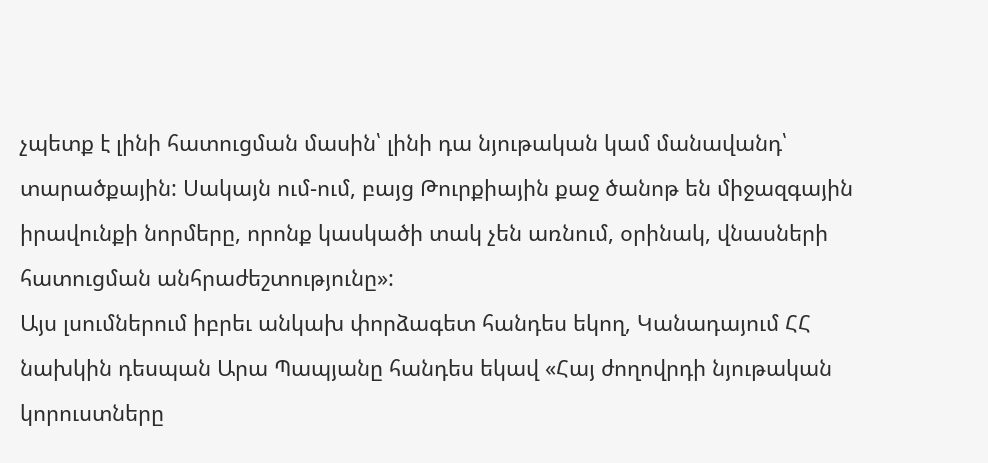չպետք է լինի հատուցման մասին՝ լինի դա նյութական կամ մանավանդ՝ տարածքային: Սակայն ում-ում, բայց Թուրքիային քաջ ծանոթ են միջազգային իրավունքի նորմերը, որոնք կասկածի տակ չեն առնում, օրինակ, վնասների հատուցման անհրաժեշտությունը»:
Այս լսումներում իբրեւ անկախ փորձագետ հանդես եկող, Կանադայում ՀՀ նախկին դեսպան Արա Պապյանը հանդես եկավ «Հայ ժողովրդի նյութական կորուստները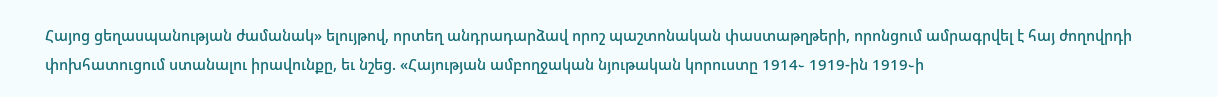Հայոց ցեղասպանության ժամանակ» ելույթով, որտեղ անդրադարձավ որոշ պաշտոնական փաստաթղթերի, որոնցում ամրագրվել է հայ ժողովրդի փոխհատուցում ստանալու իրավունքը, եւ նշեց. «Հայության ամբողջական նյութական կորուստը 1914֊ 1919-ին 1919֊ի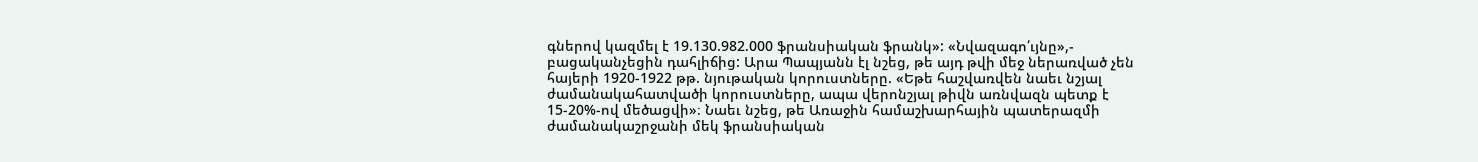գներով կազմել է 19.130.982.000 ֆրանսիական ֆրանկ»: «Նվազագո՛ւյնը»,- բացականչեցին դահլիճից: Արա Պապյանն էլ նշեց, թե այդ թվի մեջ ներառված չեն հայերի 1920-1922 թթ. նյութական կորուստները. «Եթե հաշվառվեն նաեւ նշյալ ժամանակահատվածի կորուստները, ապա վերոնշյալ թիվն առնվազն պետք է 15-20%-ով մեծացվի»։ Նաեւ նշեց, թե Առաջին համաշխարհային պատերազմի ժամանակաշրջանի մեկ ֆրանսիական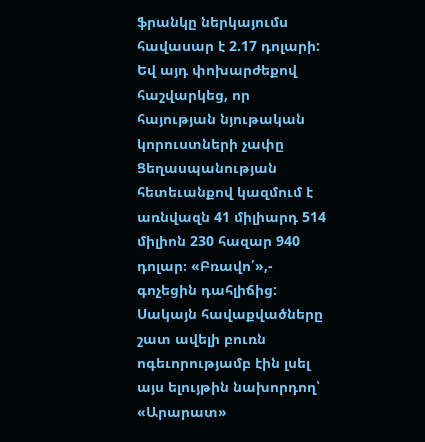ֆրանկը ներկայումս հավասար է 2.17 դոլարի: Եվ այդ փոխարժեքով հաշվարկեց, որ հայության նյութական կորուստների չափը Ցեղասպանության հետեւանքով կազմում է առնվազն 41 միլիարդ 514 միլիոն 230 հազար 940 դոլար։ «Բռավո՛»,- գոչեցին դահլիճից:
Սակայն հավաքվածները շատ ավելի բուռն ոգեւորությամբ էին լսել այս ելույթին նախորդող՝ «Արարատ»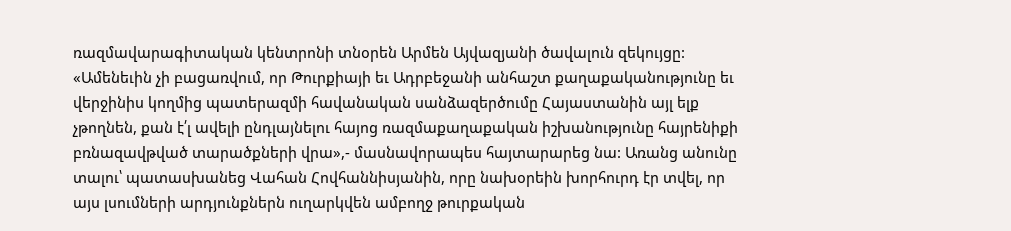ռազմավարագիտական կենտրոնի տնօրեն Արմեն Այվազյանի ծավալուն զեկույցը: «Ամենեւին չի բացառվում, որ Թուրքիայի եւ Ադրբեջանի անհաշտ քաղաքականությունը եւ վերջինիս կողմից պատերազմի հավանական սանձազերծումը Հայաստանին այլ ելք չթողնեն, քան է՛լ ավելի ընդլայնելու հայոց ռազմաքաղաքական իշխանությունը հայրենիքի բռնազավթված տարածքների վրա»,- մասնավորապես հայտարարեց նա: Առանց անունը տալու՝ պատասխանեց Վահան Հովհաննիսյանին, որը նախօրեին խորհուրդ էր տվել, որ այս լսումների արդյունքներն ուղարկվեն ամբողջ թուրքական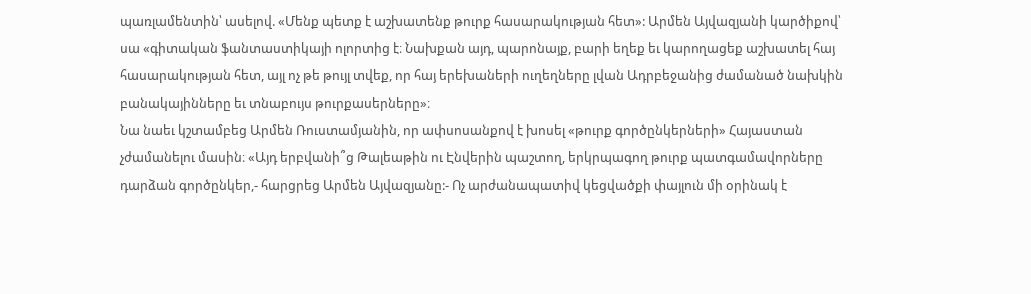պառլամենտին՝ ասելով. «Մենք պետք է աշխատենք թուրք հասարակության հետ»: Արմեն Այվազյանի կարծիքով՝ սա «գիտական ֆանտաստիկայի ոլորտից է։ Նախքան այդ, պարոնայք, բարի եղեք եւ կարողացեք աշխատել հայ հասարակության հետ, այլ ոչ թե թույլ տվեք, որ հայ երեխաների ուղեղները լվան Ադրբեջանից ժամանած նախկին բանակայինները եւ տնաբույս թուրքասերները»։
Նա նաեւ կշտամբեց Արմեն Ռուստամյանին, որ ափսոսանքով է խոսել «թուրք գործընկերների» Հայաստան չժամանելու մասին։ «Այդ երբվանի՞ց Թալեաթին ու Էնվերին պաշտող, երկրպագող թուրք պատգամավորները դարձան գործընկեր,- հարցրեց Արմեն Այվազյանը:- Ոչ արժանապատիվ կեցվածքի փայլուն մի օրինակ է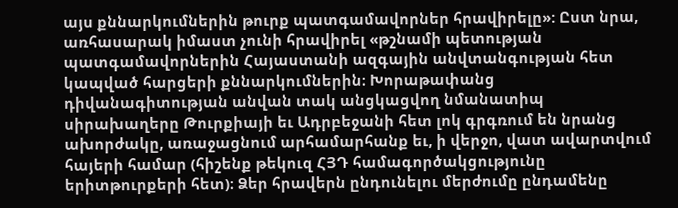այս քննարկումներին թուրք պատգամավորներ հրավիրելը»: Ըստ նրա, առհասարակ իմաստ չունի հրավիրել «թշնամի պետության պատգամավորներին Հայաստանի ազգային անվտանգության հետ կապված հարցերի քննարկումներին։ Խորաթափանց դիվանագիտության անվան տակ անցկացվող նմանատիպ սիրախաղերը Թուրքիայի եւ Ադրբեջանի հետ լոկ գրգռում են նրանց ախորժակը, առաջացնում արհամարհանք եւ, ի վերջո, վատ ավարտվում հայերի համար (հիշենք թեկուզ ՀՅԴ համագործակցությունը երիտթուրքերի հետ)։ Ձեր հրավերն ընդունելու մերժումը ընդամենը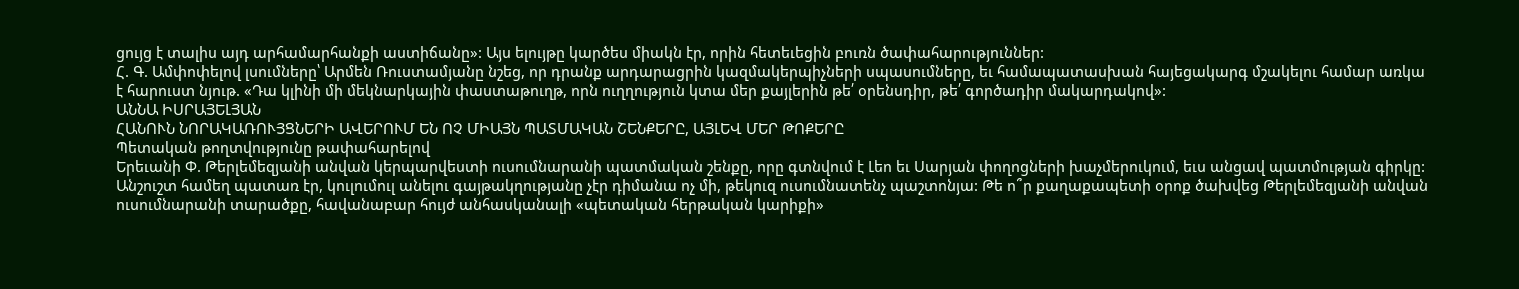ցույց է տալիս այդ արհամարհանքի աստիճանը»: Այս ելույթը կարծես միակն էր, որին հետեւեցին բուռն ծափահարություններ:
Հ. Գ. Ամփոփելով լսումները՝ Արմեն Ռուստամյանը նշեց, որ դրանք արդարացրին կազմակերպիչների սպասումները, եւ համապատասխան հայեցակարգ մշակելու համար առկա է հարուստ նյութ. «Դա կլինի մի մեկնարկային փաստաթուղթ, որն ուղղություն կտա մեր քայլերին թե՛ օրենսդիր, թե՛ գործադիր մակարդակով»:
ԱՆՆԱ ԻՍՐԱՅԵԼՅԱՆ
ՀԱՆՈՒՆ ՆՈՐԱԿԱՌՈՒՅՑՆԵՐԻ ԱՎԵՐՈՒՄ ԵՆ ՈՉ ՄԻԱՅՆ ՊԱՏՄԱԿԱՆ ՇԵՆՔԵՐԸ, ԱՅԼԵՎ ՄԵՐ ԹՈՔԵՐԸ
Պետական թողտվությունը թափահարելով
Երեւանի Փ. Թերլեմեզյանի անվան կերպարվեստի ուսումնարանի պատմական շենքը, որը գտնվում է Լեո եւ Սարյան փողոցների խաչմերուկում, եւս անցավ պատմության գիրկը: Անշուշտ համեղ պատառ էր, կուլումուլ անելու գայթակղությանը չէր դիմանա ոչ մի, թեկուզ ուսումնատենչ պաշտոնյա: Թե ո՞ր քաղաքապետի օրոք ծախվեց Թերլեմեզյանի անվան ուսումնարանի տարածքը, հավանաբար հույժ անհասկանալի «պետական հերթական կարիքի»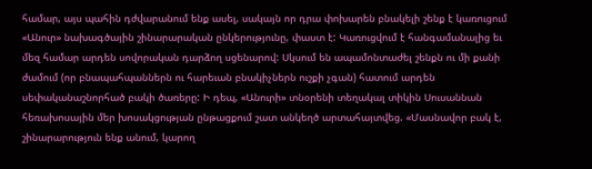համար, այս պահին դժվարանում ենք ասել, սակայն որ դրա փոխարեն բնակելի շենք է կառուցում «Անուր» նախագծային շինարարական ընկերությունը, փաստ է: Կառուցվում է հանգամանալից եւ մեզ համար արդեն սովորական դարձող սցենարով: Սկսում են ապամոնտաժել շենքն ու մի քանի ժամում (որ բնապահպաններն ու հարեւան բնակիչներն ուշքի չգան) հատում արդեն սեփականաշնորհած բակի ծառերը: Ի դեպ, «Անուրի» տնօրենի տեղակալ տիկին Սուսաննան հեռախոսային մեր խոսակցության ընթացքում շատ անկեղծ արտահայտվեց. «Մասնավոր բակ է, շինարարություն ենք անում, կարող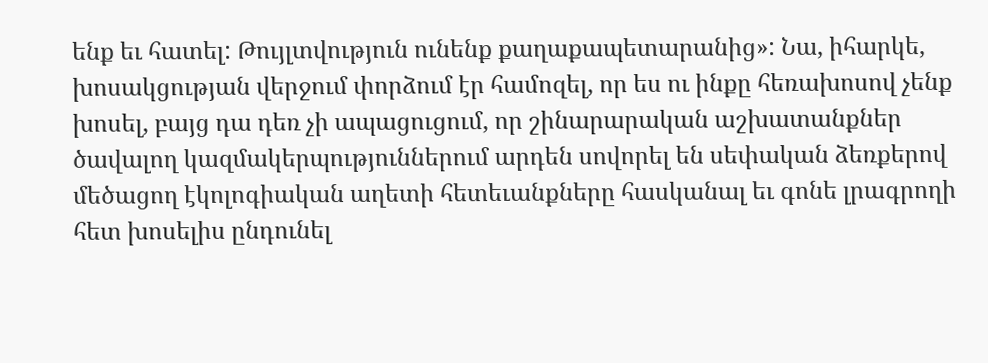ենք եւ հատել: Թույլտվություն ունենք քաղաքապետարանից»: Նա, իհարկե, խոսակցության վերջում փորձում էր համոզել, որ ես ու ինքը հեռախոսով չենք խոսել, բայց դա դեռ չի ապացուցում, որ շինարարական աշխատանքներ ծավալող կազմակերպություններում արդեն սովորել են սեփական ձեռքերով մեծացող էկոլոգիական աղետի հետեւանքները հասկանալ եւ գոնե լրագրողի հետ խոսելիս ընդունել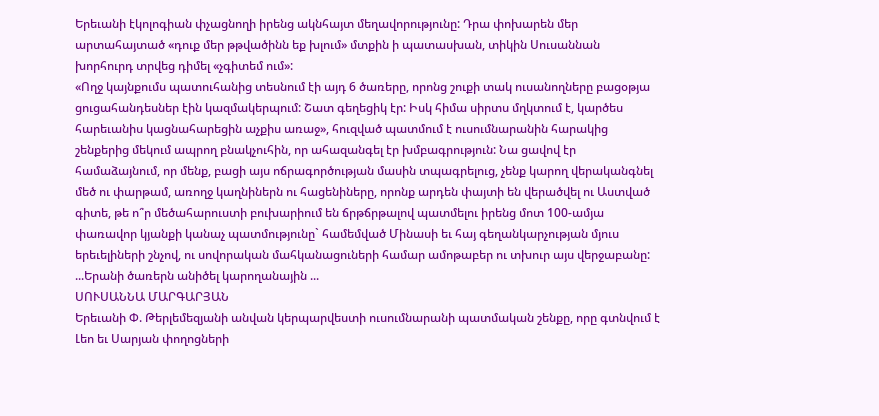Երեւանի էկոլոգիան փչացնողի իրենց ակնհայտ մեղավորությունը: Դրա փոխարեն մեր արտահայտած «դուք մեր թթվածինն եք խլում» մտքին ի պատասխան, տիկին Սուսաննան խորհուրդ տրվեց դիմել «չգիտեմ ում»:
«Ողջ կայնքումս պատուհանից տեսնում էի այդ 6 ծառերը, որոնց շուքի տակ ուսանողները բացօթյա ցուցահանդեսներ էին կազմակերպում: Շատ գեղեցիկ էր: Իսկ հիմա սիրտս մղկտում է, կարծես հարեւանիս կացնահարեցին աչքիս առաջ», հուզված պատմում է ուսումնարանին հարակից շենքերից մեկում ապրող բնակչուհին, որ ահազանգել էր խմբագրություն: Նա ցավով էր համաձայնում, որ մենք, բացի այս ոճրագործության մասին տպագրելուց, չենք կարող վերականգնել մեծ ու փարթամ, առողջ կաղնիներն ու հացենիները, որոնք արդեն փայտի են վերածվել ու Աստված գիտե, թե ո՞ր մեծահարուստի բուխարիում են ճրթճրթալով պատմելու իրենց մոտ 100-ամյա փառավոր կյանքի կանաչ պատմությունը` համեմված Մինասի եւ հայ գեղանկարչության մյուս երեւելիների շնչով, ու սովորական մահկանացուների համար ամոթաբեր ու տխուր այս վերջաբանը:
...Երանի ծառերն անիծել կարողանային ...
ՍՈՒՍԱՆՆԱ ՄԱՐԳԱՐՅԱՆ
Երեւանի Փ. Թերլեմեզյանի անվան կերպարվեստի ուսումնարանի պատմական շենքը, որը գտնվում է Լեո եւ Սարյան փողոցների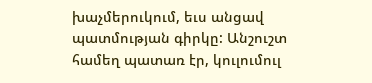խաչմերուկում, եւս անցավ պատմության գիրկը: Անշուշտ համեղ պատառ էր, կուլումուլ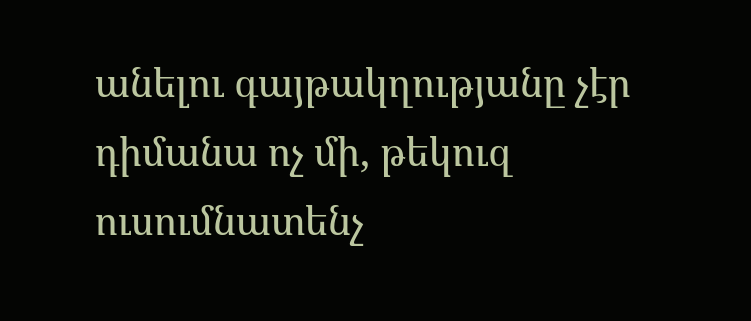անելու գայթակղությանը չէր դիմանա ոչ մի, թեկուզ ուսումնատենչ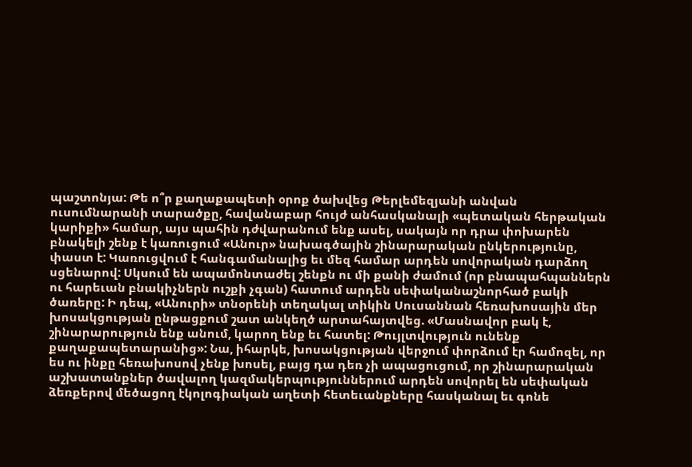պաշտոնյա: Թե ո՞ր քաղաքապետի օրոք ծախվեց Թերլեմեզյանի անվան ուսումնարանի տարածքը, հավանաբար հույժ անհասկանալի «պետական հերթական կարիքի» համար, այս պահին դժվարանում ենք ասել, սակայն որ դրա փոխարեն բնակելի շենք է կառուցում «Անուր» նախագծային շինարարական ընկերությունը, փաստ է: Կառուցվում է հանգամանալից եւ մեզ համար արդեն սովորական դարձող սցենարով: Սկսում են ապամոնտաժել շենքն ու մի քանի ժամում (որ բնապահպաններն ու հարեւան բնակիչներն ուշքի չգան) հատում արդեն սեփականաշնորհած բակի ծառերը: Ի դեպ, «Անուրի» տնօրենի տեղակալ տիկին Սուսաննան հեռախոսային մեր խոսակցության ընթացքում շատ անկեղծ արտահայտվեց. «Մասնավոր բակ է, շինարարություն ենք անում, կարող ենք եւ հատել: Թույլտվություն ունենք քաղաքապետարանից»: Նա, իհարկե, խոսակցության վերջում փորձում էր համոզել, որ ես ու ինքը հեռախոսով չենք խոսել, բայց դա դեռ չի ապացուցում, որ շինարարական աշխատանքներ ծավալող կազմակերպություններում արդեն սովորել են սեփական ձեռքերով մեծացող էկոլոգիական աղետի հետեւանքները հասկանալ եւ գոնե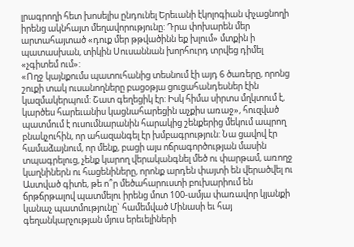լրագրողի հետ խոսելիս ընդունել Երեւանի էկոլոգիան փչացնողի իրենց ակնհայտ մեղավորությունը: Դրա փոխարեն մեր արտահայտած «դուք մեր թթվածինն եք խլում» մտքին ի պատասխան, տիկին Սուսաննան խորհուրդ տրվեց դիմել «չգիտեմ ում»:
«Ողջ կայնքումս պատուհանից տեսնում էի այդ 6 ծառերը, որոնց շուքի տակ ուսանողները բացօթյա ցուցահանդեսներ էին կազմակերպում: Շատ գեղեցիկ էր: Իսկ հիմա սիրտս մղկտում է, կարծես հարեւանիս կացնահարեցին աչքիս առաջ», հուզված պատմում է ուսումնարանին հարակից շենքերից մեկում ապրող բնակչուհին, որ ահազանգել էր խմբագրություն: Նա ցավով էր համաձայնում, որ մենք, բացի այս ոճրագործության մասին տպագրելուց, չենք կարող վերականգնել մեծ ու փարթամ, առողջ կաղնիներն ու հացենիները, որոնք արդեն փայտի են վերածվել ու Աստված գիտե, թե ո՞ր մեծահարուստի բուխարիում են ճրթճրթալով պատմելու իրենց մոտ 100-ամյա փառավոր կյանքի կանաչ պատմությունը` համեմված Մինասի եւ հայ գեղանկարչության մյուս երեւելիների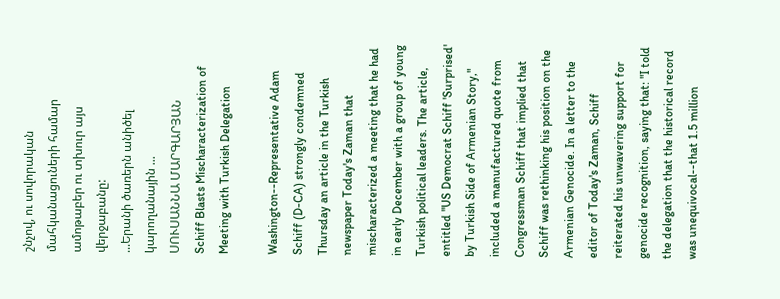շնչով, ու սովորական մահկանացուների համար ամոթաբեր ու տխուր այս վերջաբանը:
...Երանի ծառերն անիծել կարողանային ...
ՍՈՒՍԱՆՆԱ ՄԱՐԳԱՐՅԱՆ
Schiff Blasts Mischaracterization of Meeting with Turkish Delegation

Washington--Representative Adam Schiff (D-CA) strongly condemned Thursday an article in the Turkish newspaper Today's Zaman that mischaracterized a meeting that he had in early December with a group of young Turkish political leaders. The article, entitled "US Democrat Schiff 'Surprised' by Turkish Side of Armenian Story," included a manufactured quote from Congressman Schiff that implied that Schiff was rethinking his position on the Armenian Genocide. In a letter to the editor of Today's Zaman, Schiff reiterated his unwavering support for genocide recognition, saying that: "I told the delegation that the historical record was unequivocal--that 1.5 million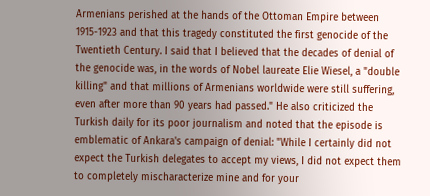Armenians perished at the hands of the Ottoman Empire between 1915-1923 and that this tragedy constituted the first genocide of the Twentieth Century. I said that I believed that the decades of denial of the genocide was, in the words of Nobel laureate Elie Wiesel, a "double killing" and that millions of Armenians worldwide were still suffering, even after more than 90 years had passed." He also criticized the Turkish daily for its poor journalism and noted that the episode is emblematic of Ankara's campaign of denial: "While I certainly did not expect the Turkish delegates to accept my views, I did not expect them to completely mischaracterize mine and for your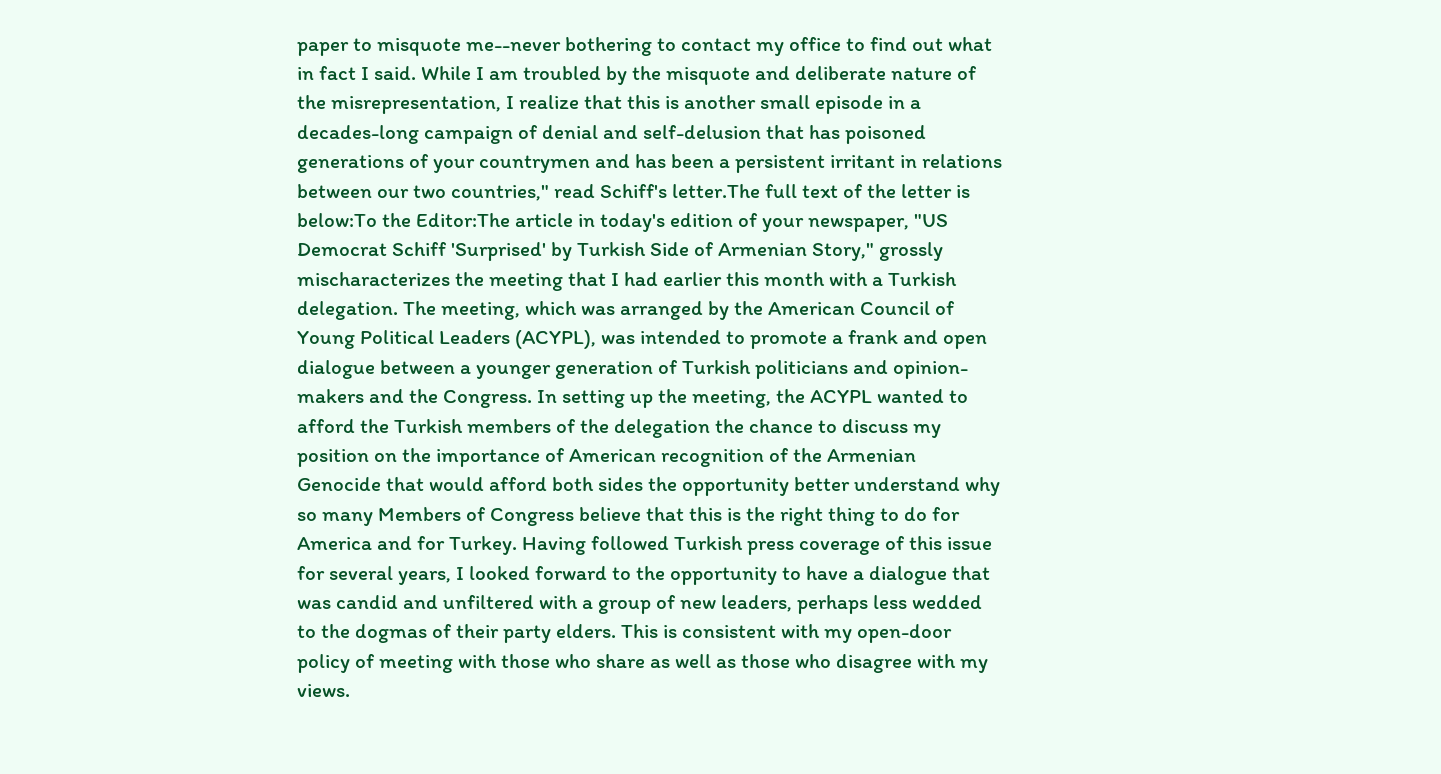paper to misquote me--never bothering to contact my office to find out what in fact I said. While I am troubled by the misquote and deliberate nature of the misrepresentation, I realize that this is another small episode in a decades-long campaign of denial and self-delusion that has poisoned generations of your countrymen and has been a persistent irritant in relations between our two countries," read Schiff's letter.The full text of the letter is below:To the Editor:The article in today's edition of your newspaper, "US Democrat Schiff 'Surprised' by Turkish Side of Armenian Story," grossly mischaracterizes the meeting that I had earlier this month with a Turkish delegation. The meeting, which was arranged by the American Council of Young Political Leaders (ACYPL), was intended to promote a frank and open dialogue between a younger generation of Turkish politicians and opinion-makers and the Congress. In setting up the meeting, the ACYPL wanted to afford the Turkish members of the delegation the chance to discuss my position on the importance of American recognition of the Armenian Genocide that would afford both sides the opportunity better understand why so many Members of Congress believe that this is the right thing to do for America and for Turkey. Having followed Turkish press coverage of this issue for several years, I looked forward to the opportunity to have a dialogue that was candid and unfiltered with a group of new leaders, perhaps less wedded to the dogmas of their party elders. This is consistent with my open-door policy of meeting with those who share as well as those who disagree with my views.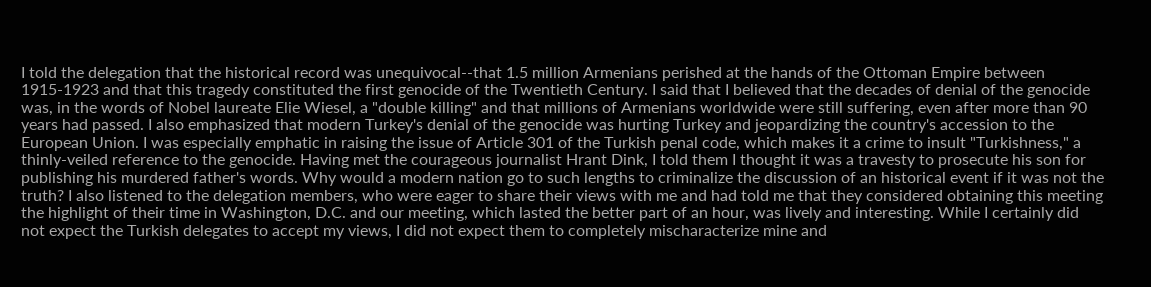I told the delegation that the historical record was unequivocal--that 1.5 million Armenians perished at the hands of the Ottoman Empire between 1915-1923 and that this tragedy constituted the first genocide of the Twentieth Century. I said that I believed that the decades of denial of the genocide was, in the words of Nobel laureate Elie Wiesel, a "double killing" and that millions of Armenians worldwide were still suffering, even after more than 90 years had passed. I also emphasized that modern Turkey's denial of the genocide was hurting Turkey and jeopardizing the country's accession to the European Union. I was especially emphatic in raising the issue of Article 301 of the Turkish penal code, which makes it a crime to insult "Turkishness," a thinly-veiled reference to the genocide. Having met the courageous journalist Hrant Dink, I told them I thought it was a travesty to prosecute his son for publishing his murdered father's words. Why would a modern nation go to such lengths to criminalize the discussion of an historical event if it was not the truth? I also listened to the delegation members, who were eager to share their views with me and had told me that they considered obtaining this meeting the highlight of their time in Washington, D.C. and our meeting, which lasted the better part of an hour, was lively and interesting. While I certainly did not expect the Turkish delegates to accept my views, I did not expect them to completely mischaracterize mine and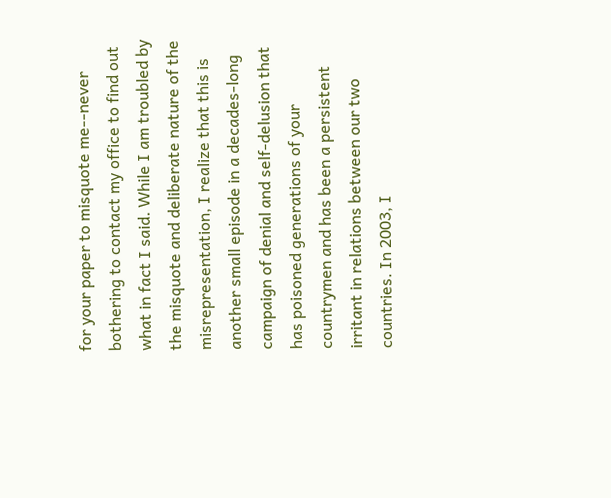for your paper to misquote me--never bothering to contact my office to find out what in fact I said. While I am troubled by the misquote and deliberate nature of the misrepresentation, I realize that this is another small episode in a decades-long campaign of denial and self-delusion that has poisoned generations of your countrymen and has been a persistent irritant in relations between our two countries. In 2003, I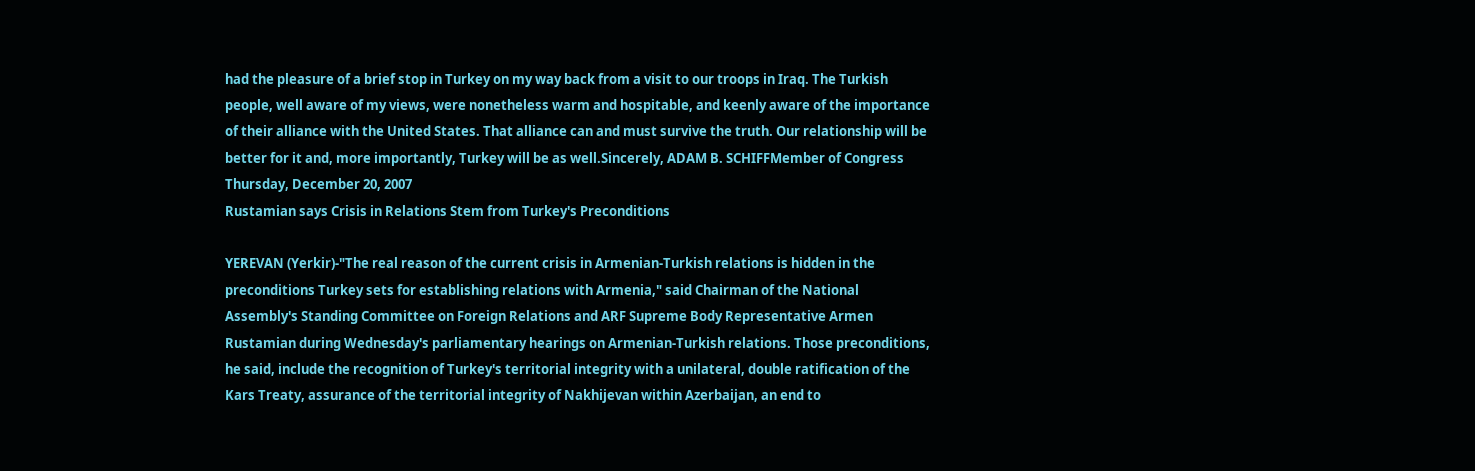had the pleasure of a brief stop in Turkey on my way back from a visit to our troops in Iraq. The Turkish people, well aware of my views, were nonetheless warm and hospitable, and keenly aware of the importance of their alliance with the United States. That alliance can and must survive the truth. Our relationship will be better for it and, more importantly, Turkey will be as well.Sincerely, ADAM B. SCHIFFMember of Congress
Thursday, December 20, 2007
Rustamian says Crisis in Relations Stem from Turkey's Preconditions

YEREVAN (Yerkir)-"The real reason of the current crisis in Armenian-Turkish relations is hidden in the preconditions Turkey sets for establishing relations with Armenia," said Chairman of the National Assembly's Standing Committee on Foreign Relations and ARF Supreme Body Representative Armen Rustamian during Wednesday's parliamentary hearings on Armenian-Turkish relations. Those preconditions, he said, include the recognition of Turkey's territorial integrity with a unilateral, double ratification of the Kars Treaty, assurance of the territorial integrity of Nakhijevan within Azerbaijan, an end to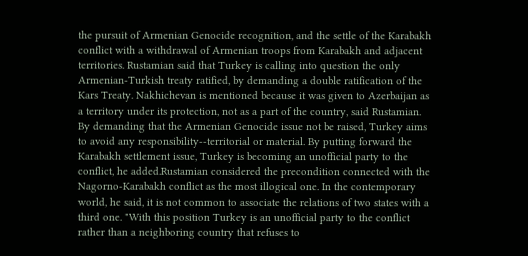the pursuit of Armenian Genocide recognition, and the settle of the Karabakh conflict with a withdrawal of Armenian troops from Karabakh and adjacent territories. Rustamian said that Turkey is calling into question the only Armenian-Turkish treaty ratified, by demanding a double ratification of the Kars Treaty. Nakhichevan is mentioned because it was given to Azerbaijan as a territory under its protection, not as a part of the country, said Rustamian. By demanding that the Armenian Genocide issue not be raised, Turkey aims to avoid any responsibility--territorial or material. By putting forward the Karabakh settlement issue, Turkey is becoming an unofficial party to the conflict, he added.Rustamian considered the precondition connected with the Nagorno-Karabakh conflict as the most illogical one. In the contemporary world, he said, it is not common to associate the relations of two states with a third one. "With this position Turkey is an unofficial party to the conflict rather than a neighboring country that refuses to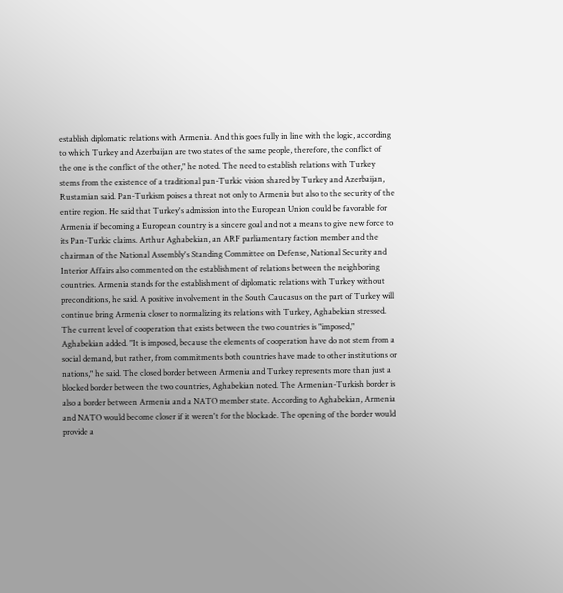establish diplomatic relations with Armenia. And this goes fully in line with the logic, according to which Turkey and Azerbaijan are two states of the same people, therefore, the conflict of the one is the conflict of the other," he noted. The need to establish relations with Turkey stems from the existence of a traditional pan-Turkic vision shared by Turkey and Azerbaijan, Rustamian said. Pan-Turkism poises a threat not only to Armenia but also to the security of the entire region. He said that Turkey's admission into the European Union could be favorable for Armenia if becoming a European country is a sincere goal and not a means to give new force to its Pan-Turkic claims. Arthur Aghabekian, an ARF parliamentary faction member and the chairman of the National Assembly's Standing Committee on Defense, National Security and Interior Affairs also commented on the establishment of relations between the neighboring countries. Armenia stands for the establishment of diplomatic relations with Turkey without preconditions, he said. A positive involvement in the South Caucasus on the part of Turkey will continue bring Armenia closer to normalizing its relations with Turkey, Aghabekian stressed. The current level of cooperation that exists between the two countries is "imposed," Aghabekian added. "It is imposed, because the elements of cooperation have do not stem from a social demand, but rather, from commitments both countries have made to other institutions or nations," he said. The closed border between Armenia and Turkey represents more than just a blocked border between the two countries, Aghabekian noted. The Armenian-Turkish border is also a border between Armenia and a NATO member state. According to Aghabekian, Armenia and NATO would become closer if it weren't for the blockade. The opening of the border would provide a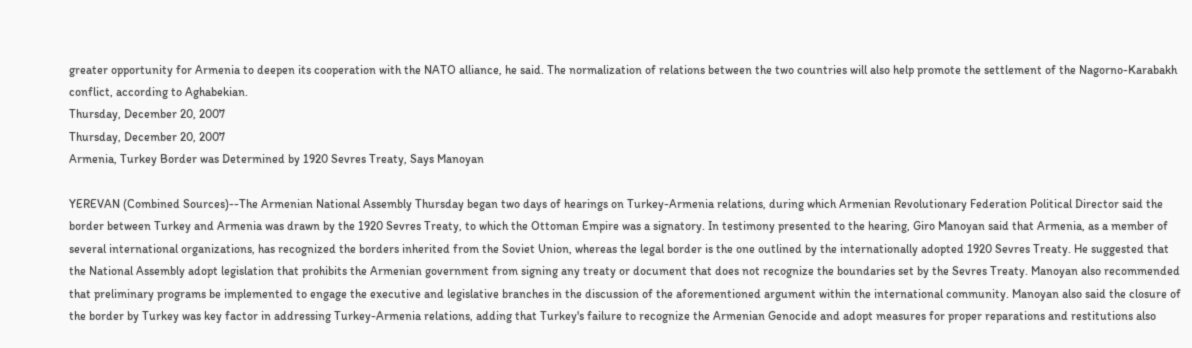greater opportunity for Armenia to deepen its cooperation with the NATO alliance, he said. The normalization of relations between the two countries will also help promote the settlement of the Nagorno-Karabakh conflict, according to Aghabekian.
Thursday, December 20, 2007
Thursday, December 20, 2007
Armenia, Turkey Border was Determined by 1920 Sevres Treaty, Says Manoyan

YEREVAN (Combined Sources)--The Armenian National Assembly Thursday began two days of hearings on Turkey-Armenia relations, during which Armenian Revolutionary Federation Political Director said the border between Turkey and Armenia was drawn by the 1920 Sevres Treaty, to which the Ottoman Empire was a signatory. In testimony presented to the hearing, Giro Manoyan said that Armenia, as a member of several international organizations, has recognized the borders inherited from the Soviet Union, whereas the legal border is the one outlined by the internationally adopted 1920 Sevres Treaty. He suggested that the National Assembly adopt legislation that prohibits the Armenian government from signing any treaty or document that does not recognize the boundaries set by the Sevres Treaty. Manoyan also recommended that preliminary programs be implemented to engage the executive and legislative branches in the discussion of the aforementioned argument within the international community. Manoyan also said the closure of the border by Turkey was key factor in addressing Turkey-Armenia relations, adding that Turkey's failure to recognize the Armenian Genocide and adopt measures for proper reparations and restitutions also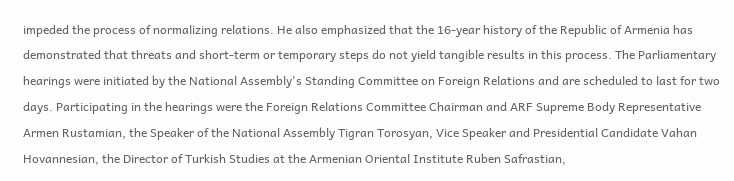impeded the process of normalizing relations. He also emphasized that the 16-year history of the Republic of Armenia has demonstrated that threats and short-term or temporary steps do not yield tangible results in this process. The Parliamentary hearings were initiated by the National Assembly's Standing Committee on Foreign Relations and are scheduled to last for two days. Participating in the hearings were the Foreign Relations Committee Chairman and ARF Supreme Body Representative Armen Rustamian, the Speaker of the National Assembly Tigran Torosyan, Vice Speaker and Presidential Candidate Vahan Hovannesian, the Director of Turkish Studies at the Armenian Oriental Institute Ruben Safrastian,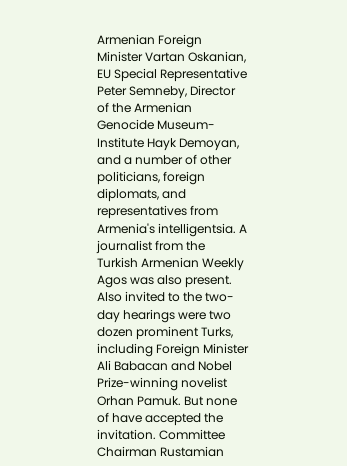Armenian Foreign Minister Vartan Oskanian, EU Special Representative Peter Semneby, Director of the Armenian Genocide Museum-Institute Hayk Demoyan, and a number of other politicians, foreign diplomats, and representatives from Armenia's intelligentsia. A journalist from the Turkish Armenian Weekly Agos was also present. Also invited to the two-day hearings were two dozen prominent Turks, including Foreign Minister Ali Babacan and Nobel Prize-winning novelist Orhan Pamuk. But none of have accepted the invitation. Committee Chairman Rustamian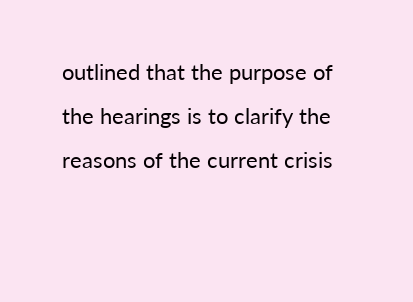outlined that the purpose of the hearings is to clarify the reasons of the current crisis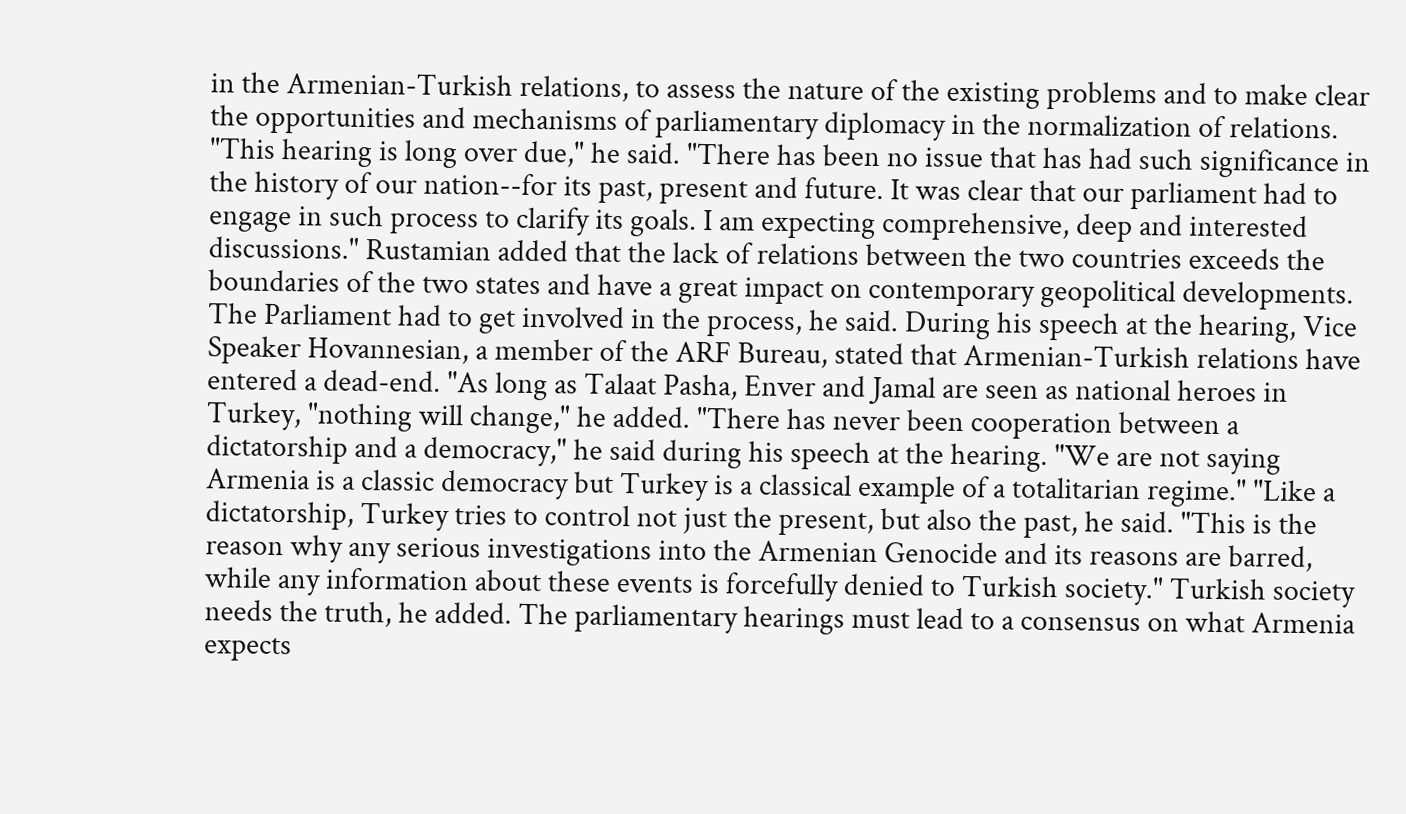in the Armenian-Turkish relations, to assess the nature of the existing problems and to make clear the opportunities and mechanisms of parliamentary diplomacy in the normalization of relations. "This hearing is long over due," he said. "There has been no issue that has had such significance in the history of our nation--for its past, present and future. It was clear that our parliament had to engage in such process to clarify its goals. I am expecting comprehensive, deep and interested discussions." Rustamian added that the lack of relations between the two countries exceeds the boundaries of the two states and have a great impact on contemporary geopolitical developments. The Parliament had to get involved in the process, he said. During his speech at the hearing, Vice Speaker Hovannesian, a member of the ARF Bureau, stated that Armenian-Turkish relations have entered a dead-end. "As long as Talaat Pasha, Enver and Jamal are seen as national heroes in Turkey, "nothing will change," he added. "There has never been cooperation between a dictatorship and a democracy," he said during his speech at the hearing. "We are not saying Armenia is a classic democracy but Turkey is a classical example of a totalitarian regime." "Like a dictatorship, Turkey tries to control not just the present, but also the past, he said. "This is the reason why any serious investigations into the Armenian Genocide and its reasons are barred, while any information about these events is forcefully denied to Turkish society." Turkish society needs the truth, he added. The parliamentary hearings must lead to a consensus on what Armenia expects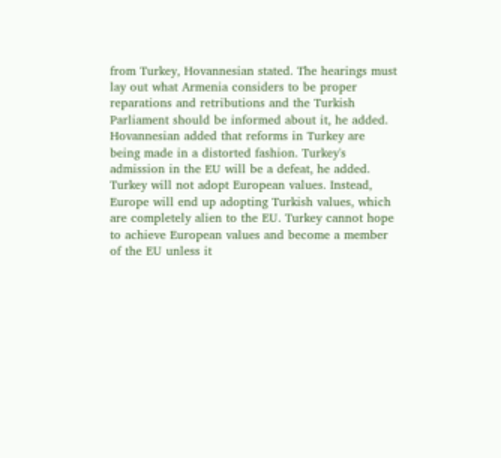from Turkey, Hovannesian stated. The hearings must lay out what Armenia considers to be proper reparations and retributions and the Turkish Parliament should be informed about it, he added. Hovannesian added that reforms in Turkey are being made in a distorted fashion. Turkey's admission in the EU will be a defeat, he added. Turkey will not adopt European values. Instead, Europe will end up adopting Turkish values, which are completely alien to the EU. Turkey cannot hope to achieve European values and become a member of the EU unless it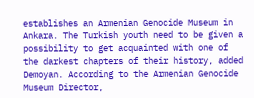establishes an Armenian Genocide Museum in Ankara. The Turkish youth need to be given a possibility to get acquainted with one of the darkest chapters of their history, added Demoyan. According to the Armenian Genocide Museum Director,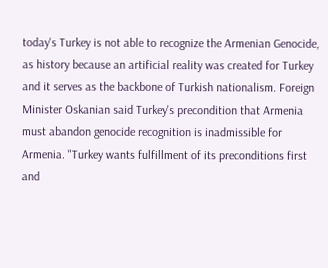today's Turkey is not able to recognize the Armenian Genocide, as history because an artificial reality was created for Turkey and it serves as the backbone of Turkish nationalism. Foreign Minister Oskanian said Turkey's precondition that Armenia must abandon genocide recognition is inadmissible for Armenia. "Turkey wants fulfillment of its preconditions first and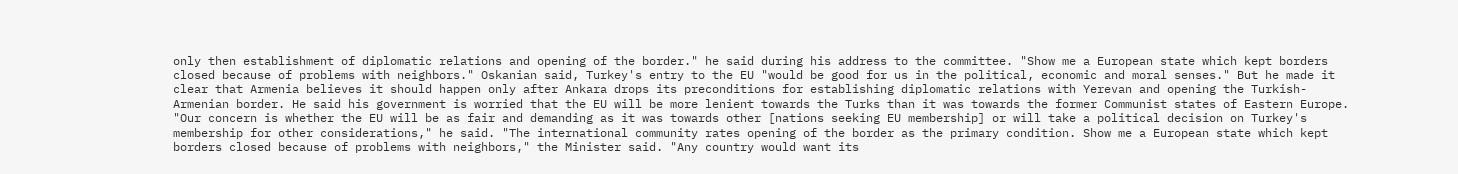only then establishment of diplomatic relations and opening of the border." he said during his address to the committee. "Show me a European state which kept borders closed because of problems with neighbors." Oskanian said, Turkey's entry to the EU "would be good for us in the political, economic and moral senses." But he made it clear that Armenia believes it should happen only after Ankara drops its preconditions for establishing diplomatic relations with Yerevan and opening the Turkish-Armenian border. He said his government is worried that the EU will be more lenient towards the Turks than it was towards the former Communist states of Eastern Europe. "Our concern is whether the EU will be as fair and demanding as it was towards other [nations seeking EU membership] or will take a political decision on Turkey's membership for other considerations," he said. "The international community rates opening of the border as the primary condition. Show me a European state which kept borders closed because of problems with neighbors," the Minister said. "Any country would want its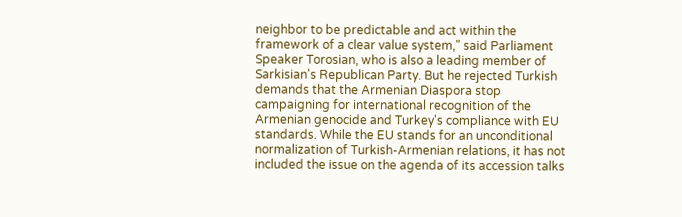neighbor to be predictable and act within the framework of a clear value system," said Parliament Speaker Torosian, who is also a leading member of Sarkisian's Republican Party. But he rejected Turkish demands that the Armenian Diaspora stop campaigning for international recognition of the Armenian genocide and Turkey's compliance with EU standards. While the EU stands for an unconditional normalization of Turkish-Armenian relations, it has not included the issue on the agenda of its accession talks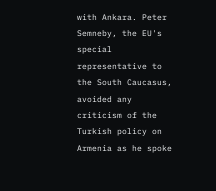with Ankara. Peter Semneby, the EU's special representative to the South Caucasus, avoided any criticism of the Turkish policy on Armenia as he spoke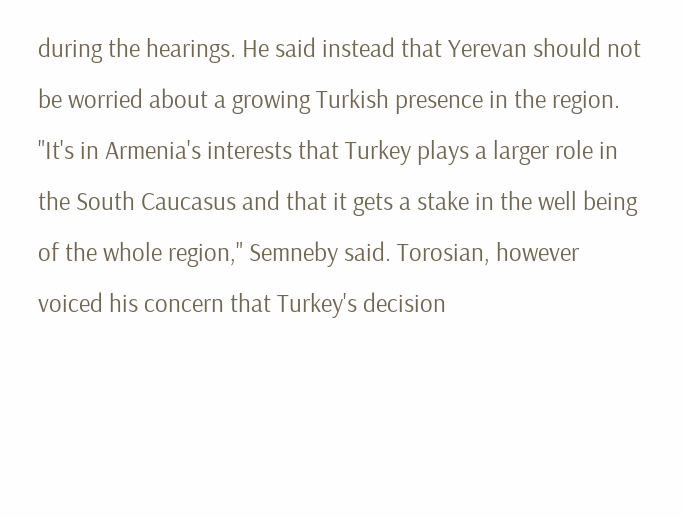during the hearings. He said instead that Yerevan should not be worried about a growing Turkish presence in the region. "It's in Armenia's interests that Turkey plays a larger role in the South Caucasus and that it gets a stake in the well being of the whole region," Semneby said. Torosian, however voiced his concern that Turkey's decision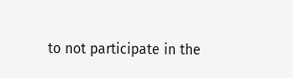to not participate in the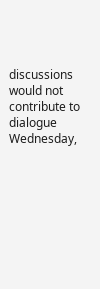discussions would not contribute to dialogue
Wednesday,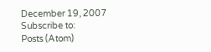December 19, 2007
Subscribe to:
Posts (Atom)